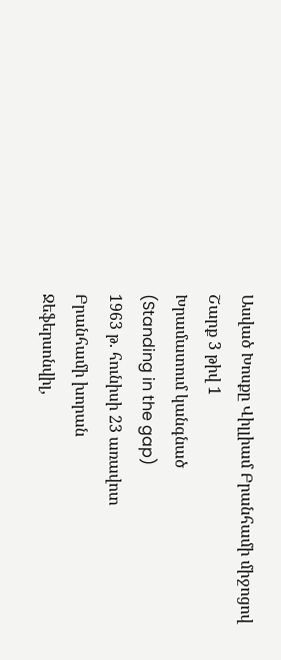Ասված Խոսքը Վիլլիամ Բրանհամի միջոցով
Շարք 3 թիվ 1
Խրամատում կանգնած
(Standing in the gap)
1963 թ. հունիսի 23 առավոտ
Բրանհամի խորան
Ջեֆերսոնվիլ,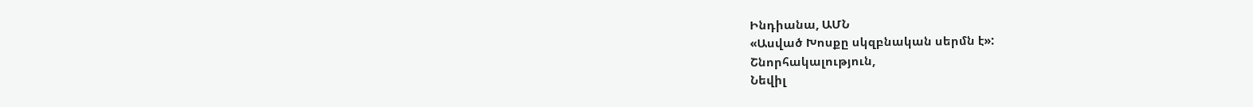Ինդիանա, ԱՄՆ
«Ասված Խոսքը սկզբնական սերմն է»:
Շնորհակալություն,
Նեվիլ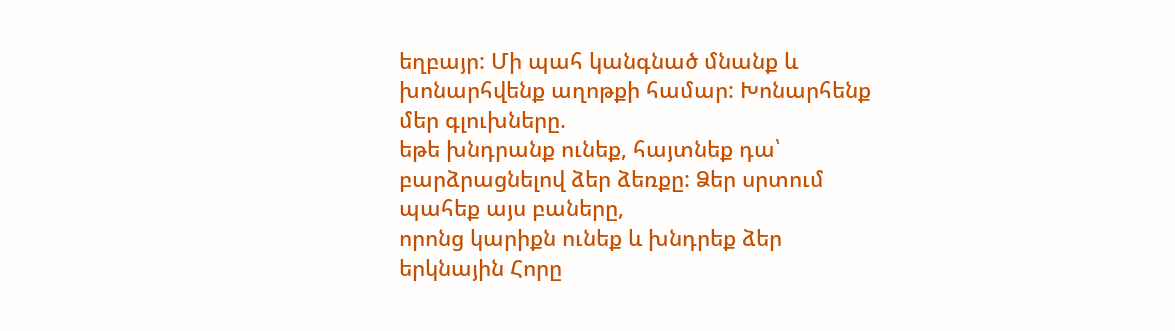եղբայր: Մի պահ կանգնած մնանք և խոնարհվենք աղոթքի համար: Խոնարհենք մեր գլուխները.
եթե խնդրանք ունեք, հայտնեք դա՝ բարձրացնելով ձեր ձեռքը: Ձեր սրտում պահեք այս բաները,
որոնց կարիքն ունեք և խնդրեք ձեր երկնային Հորը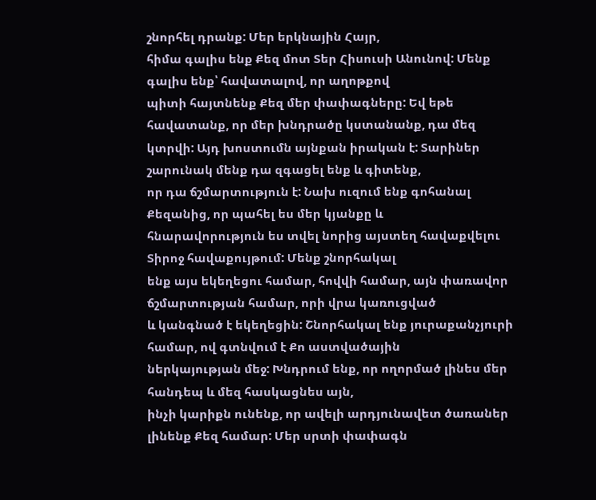շնորհել դրանք: Մեր երկնային Հայր,
հիմա գալիս ենք Քեզ մոտ Տեր Հիսուսի Անունով: Մենք գալիս ենք՝ հավատալով, որ աղոթքով
պիտի հայտնենք Քեզ մեր փափագները: Եվ եթե հավատանք, որ մեր խնդրածը կստանանք, դա մեզ
կտրվի: Այդ խոստումն այնքան իրական է: Տարիներ շարունակ մենք դա զգացել ենք և գիտենք,
որ դա ճշմարտություն է: Նախ ուզում ենք գոհանալ Քեզանից, որ պահել ես մեր կյանքը և
հնարավորություն ես տվել նորից այստեղ հավաքվելու Տիրոջ հավաքույթում: Մենք շնորհակալ
ենք այս եկեղեցու համար, հովվի համար, այն փառավոր ճշմարտության համար, որի վրա կառուցված
և կանգնած է եկեղեցին: Շնորհակալ ենք յուրաքանչյուրի համար, ով գտնվում է Քո աստվածային
ներկայության մեջ: Խնդրում ենք, որ ողորմած լինես մեր հանդեպ և մեզ հասկացնես այն,
ինչի կարիքն ունենք, որ ավելի արդյունավետ ծառաներ լինենք Քեզ համար: Մեր սրտի փափագն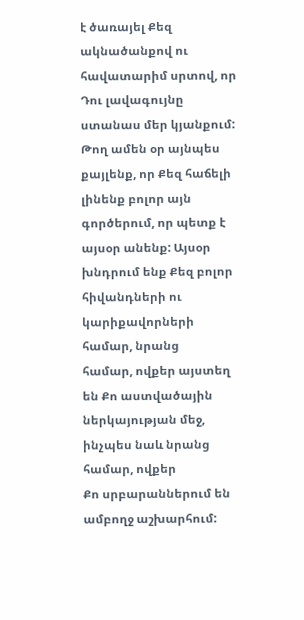է ծառայել Քեզ ակնածանքով ու հավատարիմ սրտով, որ Դու լավագույնը ստանաս մեր կյանքում:
Թող ամեն օր այնպես քայլենք, որ Քեզ հաճելի լինենք բոլոր այն գործերում, որ պետք է
այսօր անենք: Այսօր խնդրում ենք Քեզ բոլոր հիվանդների ու կարիքավորների համար, նրանց
համար, ովքեր այստեղ են Քո աստվածային ներկայության մեջ, ինչպես նաև նրանց համար, ովքեր
Քո սրբարաններում են ամբողջ աշխարհում: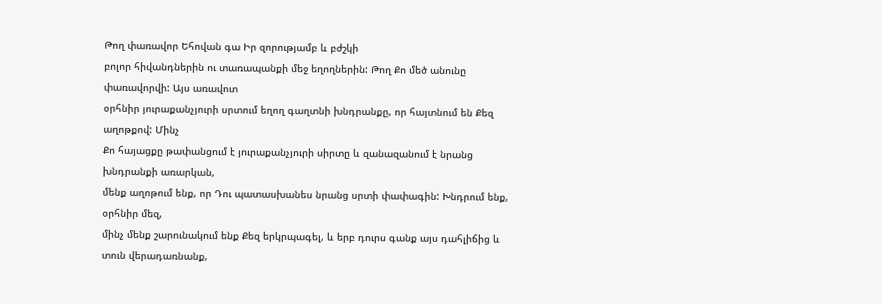Թող փառավոր Եհովան գա Իր զորությամբ և բժշկի
բոլոր հիվանդներին ու տառապանքի մեջ եղողներին: Թող Քո մեծ անունը փառավորվի: Այս առավոտ
օրհնիր յուրաքանչյուրի սրտում եղող գաղտնի խնդրանքը, որ հայտնում են Քեզ աղոթքով: Մինչ
Քո հայացքը թափանցում է յուրաքանչյուրի սիրտը և զանազանում է նրանց խնդրանքի առարկան,
մենք աղոթում ենք, որ Դու պատասխանես նրանց սրտի փափագին: Խնդրում ենք, օրհնիր մեզ,
մինչ մենք շարունակում ենք Քեզ երկրպագել, և երբ դուրս գանք այս դահլիճից և տուն վերադառնանք,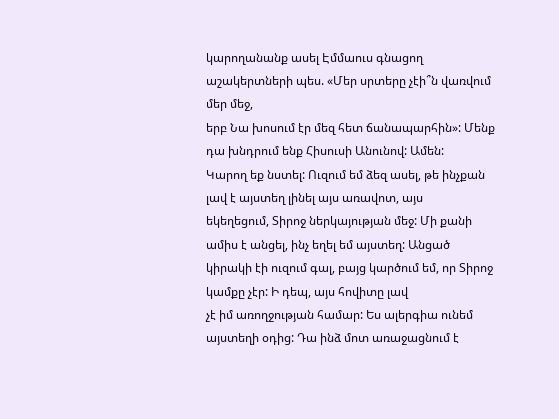կարողանանք ասել Էմմաուս գնացող աշակերտների պես. «Մեր սրտերը չէի՞ն վառվում մեր մեջ,
երբ Նա խոսում էր մեզ հետ ճանապարհին»: Մենք դա խնդրում ենք Հիսուսի Անունով: Ամեն:
Կարող եք նստել: Ուզում եմ ձեզ ասել, թե ինչքան լավ է այստեղ լինել այս առավոտ, այս
եկեղեցում, Տիրոջ ներկայության մեջ: Մի քանի ամիս է անցել, ինչ եղել եմ այստեղ: Անցած
կիրակի էի ուզում գալ, բայց կարծում եմ, որ Տիրոջ կամքը չէր: Ի դեպ, այս հովիտը լավ
չէ իմ առողջության համար: Ես ալերգիա ունեմ այստեղի օդից: Դա ինձ մոտ առաջացնում է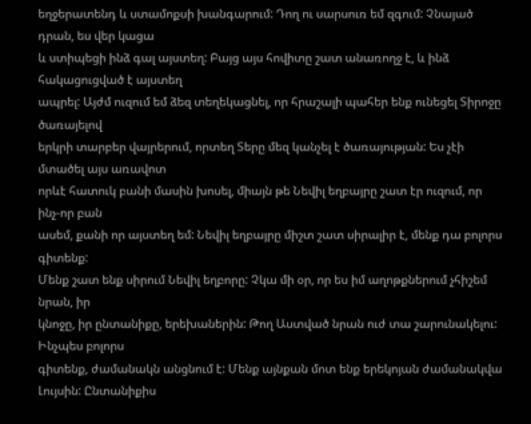եղջերատենդ և ստամոքսի խանգարում: Դող ու սարսուռ եմ զգում: Չնայած դրան, ես վեր կացա
և ստիպեցի ինձ գալ այստեղ: Բայց այս հովիտը շատ անառողջ է, և ինձ հակացուցված է այստեղ
ապրել: Այժմ ուզում եմ ձեզ տեղեկացնել, որ հրաշալի պահեր ենք ունեցել Տիրոջը ծառայելով
երկրի տարբեր վայրերում, որտեղ Տերը մեզ կանչել է ծառայության: Ես չէի մտածել այս առավոտ
որևէ հատուկ բանի մասին խոսել, միայն թե Նեվիլ եղբայրը շատ էր ուզում, որ ինչ-որ բան
ասեմ, քանի որ այստեղ եմ: Նեվիլ եղբայրը միշտ շատ սիրալիր է, մենք դա բոլորս գիտենք:
Մենք շատ ենք սիրում Նեվիլ եղբորը: Չկա մի օր, որ ես իմ աղոթքներում չհիշեմ նրան, իր
կնոջը, իր ընտանիքը, երեխաներին: Թող Աստված նրան ուժ տա շարունակելու: Ինչպես բոլորս
գիտենք, ժամանակն անցնում է: Մենք այնքան մոտ ենք երեկոյան ժամանակվա Լույսին: Ընտանիքիս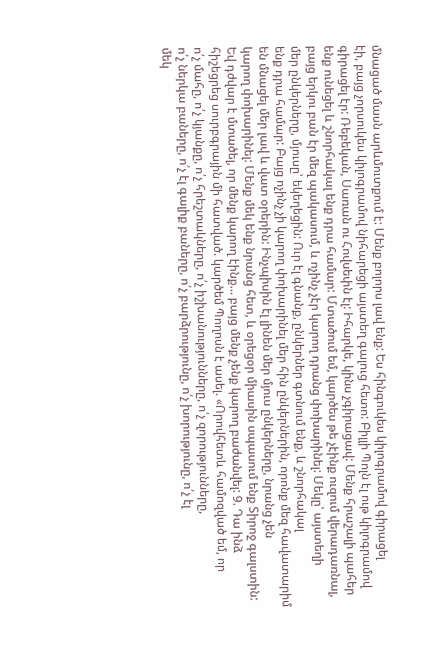մնացած մասն արևմուտքում է: Մենք բոլորս լավ ենք: Ես հինգուկես կիլոգրամով գիրացել
էի, բայց չորսուկես կիլոգրամով նիհարեցի այստեղ գալուց հետո: Բիլլի Պոլն էլ ութ կիլոգրամով
գիրացել էր: Ռեբեկան, Սառան ու Հովսեփն էլ: Իհարկե, կինս չգիրացավ: Մենք հրաշալի պահեր
ենք ունեցել և շնորհակալ ենք դրա համար: Մտածում եմ, կարծես թե չէինք ուզում վերադառնալ,
բայց երկու բան էր մեզ պակասում, և ոչինչ չէր կարող դրանց փոխարինել: Մեկը՝ այստեղի
մեր ընկերները, մյուսը՝ եկեղեցին: Ուր էլ գնանք, ընկերներ գտնում ենք, և շնորհակալ
ենք դրա համար: Բայց ոչինչ չի կարող փոխարինել մեր հին ընկերներին, որոնք մեզ հավատարիմ
են մնացել մեր լավ և վատ օրերին: Ինչպիսին էլ լինեն մեր մյուս ընկերները, նրանց չեն
կարող փոխարինել: Մենք մեկ ենք նրանց հետ, և օրեցօր միասին սպասում ենք Տիրոջ գալստին:
Եվ դժվար է մտածել, որ մենք կարող էինք… բայց մենք չենք կարող բաժանվել: 9. Դա ինձ
հիշեցրեց սուրբգրային մի հատված. կարծեմ Պողոսն է ասել. «Որովհետև համոզված եմ, որ
ո՛չ մահը, ո՛չ կյանքը, ո՛չ հրեշտակները, ո՛չ իշխանությունները, ո՛չ զորությունները,
ո՛չ ներկա բաները, ո՛չ էլ գալիք բաները, ո՛չ բարձրությունը, ո՛չ խորությունը, ո՛չ էլ
մեկ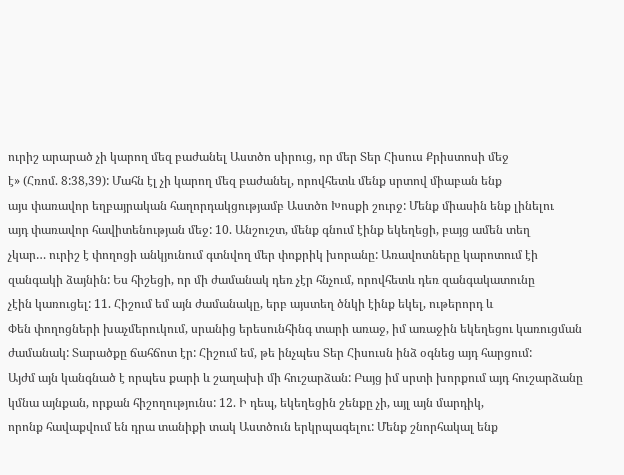ուրիշ արարած չի կարող մեզ բաժանել Աստծո սիրուց, որ մեր Տեր Հիսուս Քրիստոսի մեջ
է» (Հռոմ. 8:38,39): Մահն էլ չի կարող մեզ բաժանել, որովհետև մենք սրտով միաբան ենք
այս փառավոր եղբայրական հաղորդակցությամբ Աստծո Խոսքի շուրջ: Մենք միասին ենք լինելու
այդ փառավոր հավիտենության մեջ: 10. Անշուշտ, մենք գնում էինք եկեղեցի, բայց ամեն տեղ
չկար… ուրիշ է փողոցի անկյունում գտնվող մեր փոքրիկ խորանը: Առավոտները կարոտում էի
զանգակի ձայնին: Ես հիշեցի, որ մի ժամանակ դեռ չէր հնչում, որովհետև դեռ զանգակատունը
չէին կառուցել: 11. Հիշում եմ այն ժամանակը, երբ այստեղ ծնկի էինք եկել, ութերորդ և
Փեն փողոցների խաչմերուկում, սրանից երեսունհինգ տարի առաջ, իմ առաջին եկեղեցու կառուցման
ժամանակ: Տարածքը ճահճոտ էր: Հիշում եմ, թե ինչպես Տեր Հիսուսն ինձ օգնեց այդ հարցում:
Այժմ այն կանգնած է որպես քարի և շաղախի մի հուշարձան: Բայց իմ սրտի խորքում այդ հուշարձանը
կմնա այնքան, որքան հիշողությունս: 12. Ի դեպ, եկեղեցին շենքը չի, այլ այն մարդիկ,
որոնք հավաքվում են դրա տանիքի տակ Աստծուն երկրպագելու: Մենք շնորհակալ ենք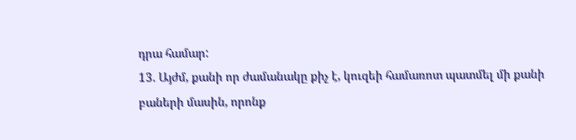դրա համար:
13. Այժմ, քանի որ ժամանակը քիչ է, կուզեի համառոտ պատմել մի քանի բաների մասին, որոնք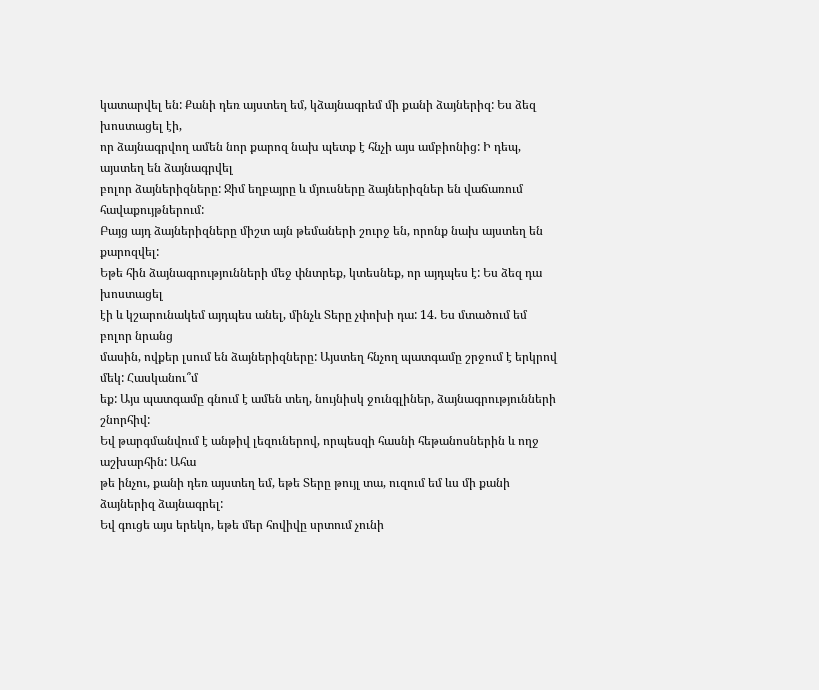կատարվել են: Քանի դեռ այստեղ եմ, կձայնագրեմ մի քանի ձայներիզ: Ես ձեզ խոստացել էի,
որ ձայնագրվող ամեն նոր քարոզ նախ պետք է հնչի այս ամբիոնից: Ի դեպ, այստեղ են ձայնագրվել
բոլոր ձայներիզները: Ջիմ եղբայրը և մյուսները ձայներիզներ են վաճառում հավաքույթներում:
Բայց այդ ձայներիզները միշտ այն թեմաների շուրջ են, որոնք նախ այստեղ են քարոզվել:
Եթե հին ձայնագրությունների մեջ փնտրեք, կտեսնեք, որ այդպես է: Ես ձեզ դա խոստացել
էի և կշարունակեմ այդպես անել, մինչև Տերը չփոխի դա: 14. Ես մտածում եմ բոլոր նրանց
մասին, ովքեր լսում են ձայներիզները: Այստեղ հնչող պատգամը շրջում է երկրով մեկ: Հասկանու՞մ
եք: Այս պատգամը գնում է ամեն տեղ, նույնիսկ ջունգլիներ, ձայնագրությունների շնորհիվ:
Եվ թարգմանվում է անթիվ լեզուներով, որպեսզի հասնի հեթանոսներին և ողջ աշխարհին: Ահա
թե ինչու, քանի դեռ այստեղ եմ, եթե Տերը թույլ տա, ուզում եմ ևս մի քանի ձայներիզ ձայնագրել:
Եվ գուցե այս երեկո, եթե մեր հովիվը սրտում չունի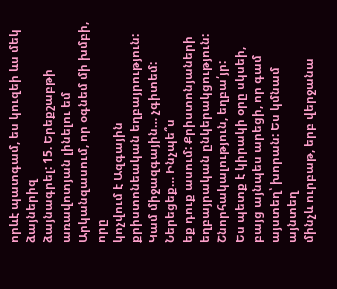որևէ պատգամ, ես կուզեի ևս մեկ ձայներիզ
ձայնագրել: 15. Երեքշաբթի առավոտյան լինելու եմ Արկանզասում, որ օգնեմ մի խմբի, որը
կոչվում է Ազգային քրիստոնեական եղբայրություն: Կամ միջազգային… չգիտեմ: Ներեցեք… Ինչպե՞ս
եք դուք ասում: Քրիստոնյաների եղբայրական ընկերակցություն: Շնորհակալություն, եղբա՛յր:
Ես պետք է կիրակի օրը սկսեի, բայց այնպես արեցի, որ գամ այստեղ՝ խորան: Ես կմնամ այնտեղ
մինչև ուրբաթ, երբ վերջանա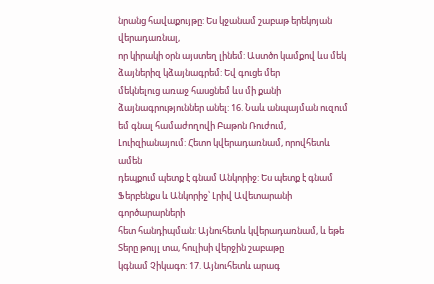նրանց հավաքույթը: Ես կջանամ շաբաթ երեկոյան վերադառնալ,
որ կիրակի օրն այստեղ լինեմ: Աստծո կամքով ևս մեկ ձայներիզ կձայնագրեմ: Եվ գուցե մեր
մեկնելուց առաջ հասցնեմ ևս մի քանի ձայնագրություններ անել: 16. Նաև անպայման ուզում
եմ գնալ համաժողովի Բաթոն Ռուժում, Լուիզիանայում: Հետո կվերադառնամ, որովհետև ամեն
դեպքում պետք է գնամ Անկորիջ: Ես պետք է գնամ Ֆերբենքս և Անկորիջ՝ Լրիվ Ավետարանի գործարարների
հետ հանդիպման: Այնուհետև կվերադառնամ, և եթե Տերը թույլ տա, հուլիսի վերջին շաբաթը
կգնամ Չիկագո: 17. Այնուհետև արագ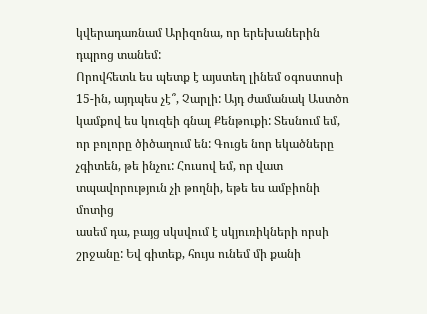կվերադառնամ Արիզոնա, որ երեխաներին դպրոց տանեմ:
Որովհետև ես պետք է այստեղ լինեմ օգոստոսի 15-ին, այդպես չէ՞, Չարլի: Այդ ժամանակ Աստծո
կամքով ես կուզեի գնալ Քենթուքի: Տեսնում եմ, որ բոլորը ծիծաղում են: Գուցե նոր եկածները
չգիտեն, թե ինչու: Հուսով եմ, որ վատ տպավորություն չի թողնի, եթե ես ամբիոնի մոտից
ասեմ դա, բայց սկսվում է սկյուռիկների որսի շրջանը: Եվ գիտեք, հույս ունեմ մի քանի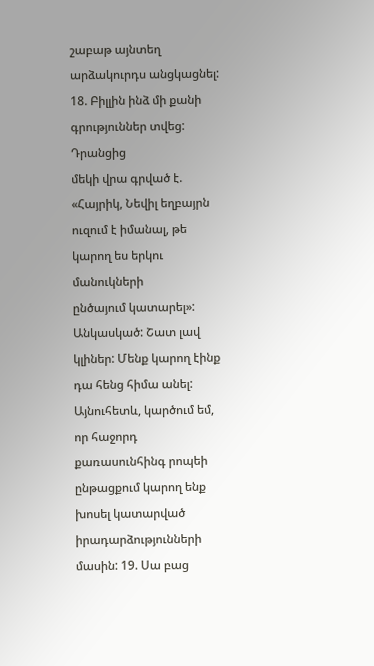շաբաթ այնտեղ արձակուրդս անցկացնել: 18. Բիլլին ինձ մի քանի գրություններ տվեց: Դրանցից
մեկի վրա գրված է. «Հայրիկ, Նեվիլ եղբայրն ուզում է իմանալ, թե կարող ես երկու մանուկների
ընծայում կատարել»: Անկասկած: Շատ լավ կլիներ: Մենք կարող էինք դա հենց հիմա անել:
Այնուհետև, կարծում եմ, որ հաջորդ քառասունհինգ րոպեի ընթացքում կարող ենք խոսել կատարված
իրադարձությունների մասին: 19. Սա բաց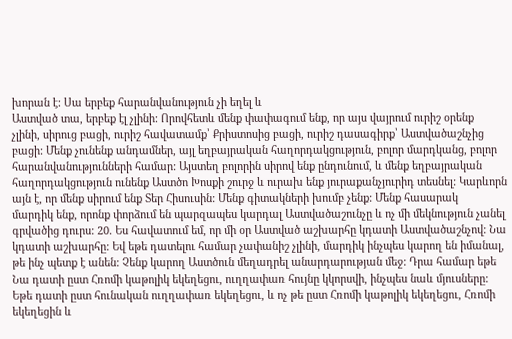խորան է: Սա երբեք հարանվանություն չի եղել և
Աստված տա, երբեք էլ չլինի: Որովհետև մենք փափագում ենք, որ այս վայրում ուրիշ օրենք
չլինի, սիրուց բացի, ուրիշ հավատամք՝ Քրիստոսից բացի, ուրիշ դասագիրք՝ Աստվածաշնչից
բացի: Մենք չունենք անդամներ, այլ եղբայրական հաղորդակցություն, բոլոր մարդկանց, բոլոր
հարանվանությունների համար: Այստեղ բոլորին սիրով ենք ընդունում, և մենք եղբայրական
հաղորդակցություն ունենք Աստծո Խոսքի շուրջ և ուրախ ենք յուրաքանչյուրիդ տեսնել: Կարևորն
այն է, որ մենք սիրում ենք Տեր Հիսուսին: Մենք գիտակների խումբ չենք: Մենք հասարակ
մարդիկ ենք, որոնք փորձում են պարզապես կարդալ Աստվածաշունչը և ոչ մի մեկնություն չանել
գրվածից դուրս: 20. Ես հավատում եմ, որ մի օր Աստված աշխարհը կդատի Աստվածաշնչով: Նա
կդատի աշխարհը: Եվ եթե դատելու համար չափանիշ չլինի, մարդիկ ինչպես կարող են իմանալ,
թե ինչ պետք է անեն: Չենք կարող Աստծուն մեղադրել անարդարության մեջ: Դրա համար եթե
Նա դատի ըստ Հռոմի կաթոլիկ եկեղեցու, ուղղափառ հույնը կկորսվի, ինչպես նաև մյուսները:
Եթե դատի ըստ հունական ուղղափառ եկեղեցու, և ոչ թե ըստ Հռոմի կաթոլիկ եկեղեցու, Հռոմի
եկեղեցին և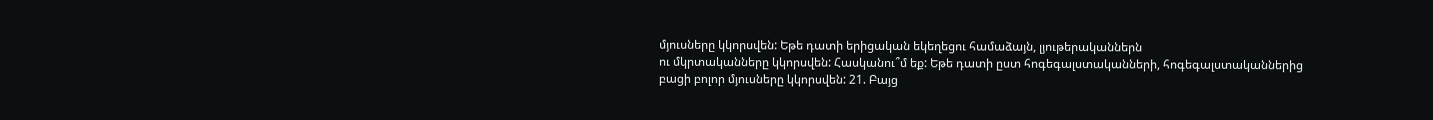մյուսները կկորսվեն: Եթե դատի երիցական եկեղեցու համաձայն, լյութերականներն
ու մկրտականները կկորսվեն: Հասկանու՞մ եք: Եթե դատի ըստ հոգեգալստականների, հոգեգալստականներից
բացի բոլոր մյուսները կկորսվեն: 21. Բայց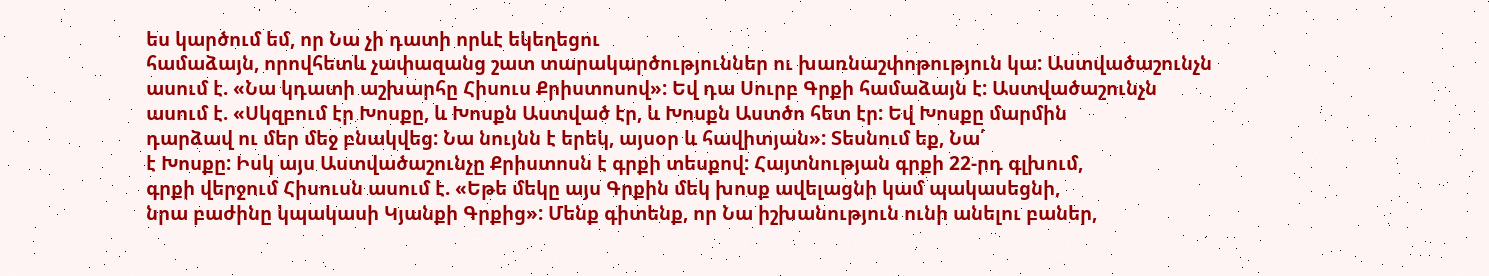ես կարծում եմ, որ Նա չի դատի որևէ եկեղեցու
համաձայն, որովհետև չափազանց շատ տարակարծություններ ու խառնաշփոթություն կա: Աստվածաշունչն
ասում է. «Նա կդատի աշխարհը Հիսուս Քրիստոսով»: Եվ դա Սուրբ Գրքի համաձայն է: Աստվածաշունչն
ասում է. «Սկզբում էր Խոսքը, և Խոսքն Աստված էր, և Խոսքն Աստծո հետ էր: Եվ Խոսքը մարմին
դարձավ ու մեր մեջ բնակվեց: Նա նույնն է երեկ, այսօր և հավիտյան»: Տեսնում եք, Նա՛
է Խոսքը: Իսկ այս Աստվածաշունչը Քրիստոսն է գրքի տեսքով: Հայտնության գրքի 22-րդ գլխում,
գրքի վերջում Հիսուսն ասում է. «Եթե մեկը այս Գրքին մեկ խոսք ավելացնի կամ պակասեցնի,
նրա բաժինը կպակասի Կյանքի Գրքից»: Մենք գիտենք, որ Նա իշխանություն ունի անելու բաներ,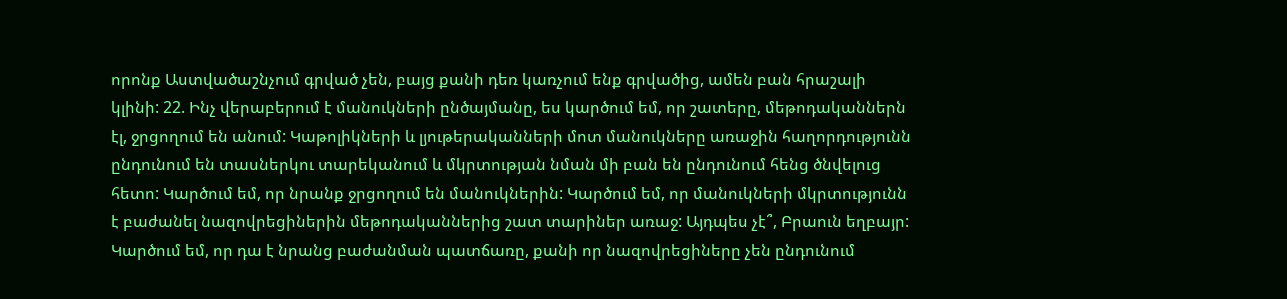որոնք Աստվածաշնչում գրված չեն, բայց քանի դեռ կառչում ենք գրվածից, ամեն բան հրաշալի
կլինի: 22. Ինչ վերաբերում է մանուկների ընծայմանը, ես կարծում եմ, որ շատերը, մեթոդականներն
էլ, ջրցողում են անում: Կաթոլիկների և լյութերականների մոտ մանուկները առաջին հաղորդությունն
ընդունում են տասներկու տարեկանում և մկրտության նման մի բան են ընդունում հենց ծնվելուց
հետո: Կարծում եմ, որ նրանք ջրցողում են մանուկներին: Կարծում եմ, որ մանուկների մկրտությունն
է բաժանել նազովրեցիներին մեթոդականներից շատ տարիներ առաջ: Այդպես չէ՞, Բրաուն եղբայր:
Կարծում եմ, որ դա է նրանց բաժանման պատճառը, քանի որ նազովրեցիները չեն ընդունում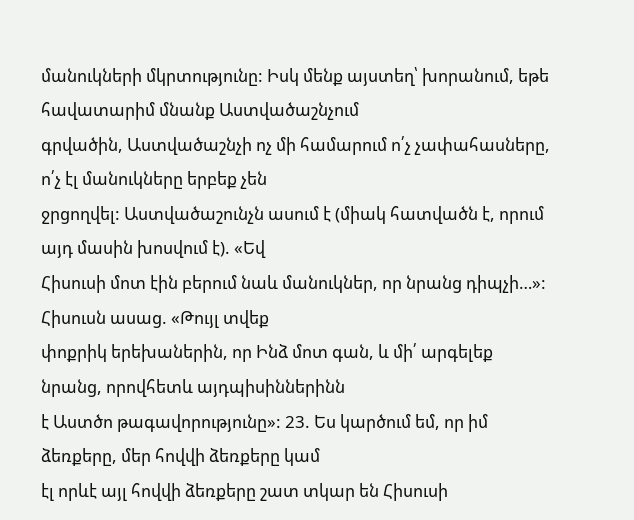մանուկների մկրտությունը: Իսկ մենք այստեղ՝ խորանում, եթե հավատարիմ մնանք Աստվածաշնչում
գրվածին, Աստվածաշնչի ոչ մի համարում ո՛չ չափահասները, ո՛չ էլ մանուկները երբեք չեն
ջրցողվել: Աստվածաշունչն ասում է (միակ հատվածն է, որում այդ մասին խոսվում է). «Եվ
Հիսուսի մոտ էին բերում նաև մանուկներ, որ նրանց դիպչի…»: Հիսուսն ասաց. «Թույլ տվեք
փոքրիկ երեխաներին, որ Ինձ մոտ գան, և մի՛ արգելեք նրանց, որովհետև այդպիսիններինն
է Աստծո թագավորությունը»: 23. Ես կարծում եմ, որ իմ ձեռքերը, մեր հովվի ձեռքերը կամ
էլ որևէ այլ հովվի ձեռքերը շատ տկար են Հիսուսի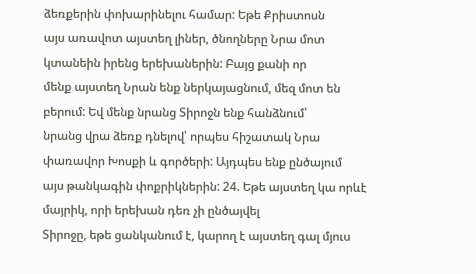ձեռքերին փոխարինելու համար: Եթե Քրիստոսն
այս առավոտ այստեղ լիներ, ծնողները Նրա մոտ կտանեին իրենց երեխաներին: Բայց քանի որ
մենք այստեղ Նրան ենք ներկայացնում, մեզ մոտ են բերում: Եվ մենք նրանց Տիրոջն ենք հանձնում՝
նրանց վրա ձեռք դնելով՝ որպես հիշատակ Նրա փառավոր Խոսքի և գործերի: Այդպես ենք ընծայում
այս թանկագին փոքրիկներին: 24. Եթե այստեղ կա որևէ մայրիկ, որի երեխան դեռ չի ընծայվել
Տիրոջը, եթե ցանկանում է, կարող է այստեղ գալ մյուս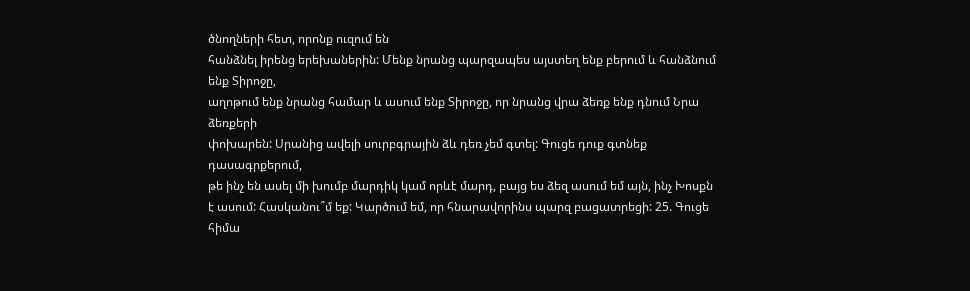ծնողների հետ, որոնք ուզում են
հանձնել իրենց երեխաներին: Մենք նրանց պարզապես այստեղ ենք բերում և հանձնում ենք Տիրոջը,
աղոթում ենք նրանց համար և ասում ենք Տիրոջը, որ նրանց վրա ձեռք ենք դնում Նրա ձեռքերի
փոխարեն: Սրանից ավելի սուրբգրային ձև դեռ չեմ գտել: Գուցե դուք գտնեք դասագրքերում,
թե ինչ են ասել մի խումբ մարդիկ կամ որևէ մարդ, բայց ես ձեզ ասում եմ այն, ինչ Խոսքն
է ասում: Հասկանու՞մ եք: Կարծում եմ, որ հնարավորինս պարզ բացատրեցի: 25. Գուցե հիմա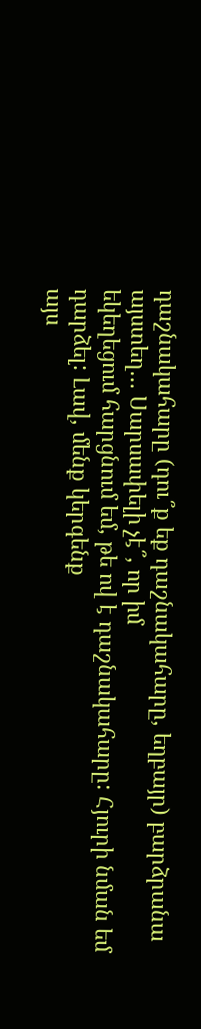դաշնակահարը (դու՞ք եք դաշնակահարը, եղբայր) բարձրանա այստեղ… Սարսափելի չէ՞, որ իմ
եկեղեցում հարցնում եմ, թե ով է դաշնակահարը: Հյուրի նման եմ դարձել: Լավ, մենք կերգենք
այս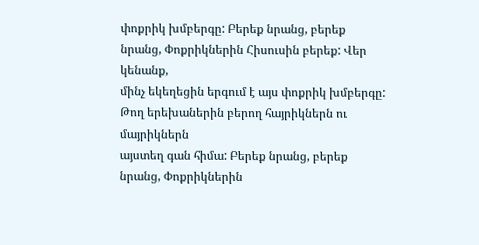փոքրիկ խմբերգը: Բերեք նրանց, բերեք նրանց, Փոքրիկներին Հիսուսին բերեք: Վեր կենանք,
մինչ եկեղեցին երգում է այս փոքրիկ խմբերգը: Թող երեխաներին բերող հայրիկներն ու մայրիկներն
այստեղ գան հիմա: Բերեք նրանց, բերեք նրանց, Փոքրիկներին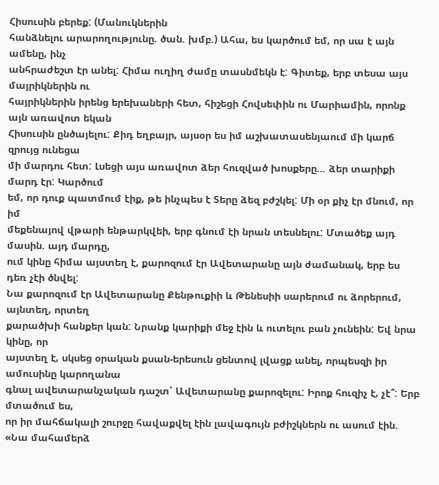Հիսուսին բերեք: (Մանուկներին
հանձնելու արարողությունը. ծան. խմբ.) Ահա, ես կարծում եմ, որ սա է այն ամենը, ինչ
անհրաժեշտ էր անել: Հիմա ուղիղ ժամը տասնմեկն է: Գիտեք, երբ տեսա այս մայրիկներին ու
հայրիկներին իրենց երեխաների հետ, հիշեցի Հովսեփին ու Մարիամին, որոնք այն առավոտ եկան
Հիսուսին ընծայելու: Քիդ եղբայր, այսօր ես իմ աշխատասենյաում մի կարճ զրույց ունեցա
մի մարդու հետ: Լսեցի այս առավոտ ձեր հուզված խոսքերը… ձեր տարիքի մարդ էր: Կարծում
եմ, որ դուք պատմում էիք, թե ինչպես է Տերը ձեզ բժշկել: Մի օր քիչ էր մնում, որ իմ
մեքենայով վթարի ենթարկվեի, երբ գնում էի նրան տեսնելու: Մտածեք այդ մասին. այդ մարդը,
ում կինը հիմա այստեղ է, քարոզում էր Ավետարանը այն ժամանակ, երբ ես դեռ չէի ծնվել:
Նա քարոզում էր Ավետարանը Քենթուքիի և Թենեսիի սարերում ու ձորերում, այնտեղ, որտեղ
քարածխի հանքեր կան: Նրանք կարիքի մեջ էին և ուտելու բան չունեին: Եվ նրա կինը, որ
այստեղ է, սկսեց օրական քսան-երեսուն ցենտով լվացք անել, որպեսզի իր ամուսինը կարողանա
գնալ ավետարանչական դաշտ՝ Ավետարանը քարոզելու: Իրոք հուզիչ է, չէ՞: Երբ մտածում ես,
որ իր մահճակալի շուրջը հավաքվել էին լավագույն բժիշկներն ու ասում էին. «Նա մահամերձ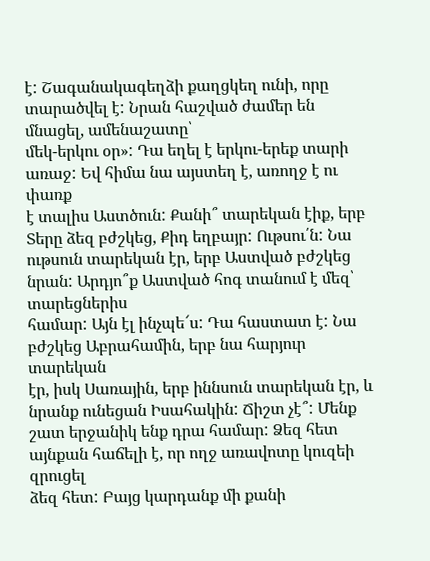է: Շագանակագեղձի քաղցկեղ ունի, որը տարածվել է: Նրան հաշված ժամեր են մնացել, ամենաշատը՝
մեկ-երկու օր»: Դա եղել է երկու-երեք տարի առաջ: Եվ հիմա նա այստեղ է, առողջ է ու փառք
է տալիս Աստծուն: Քանի՞ տարեկան էիք, երբ Տերը ձեզ բժշկեց, Քիդ եղբայր: Ութսու՛ն: Նա
ութսուն տարեկան էր, երբ Աստված բժշկեց նրան: Արդյո՞ք Աստված հոգ տանում է մեզ՝ տարեցներիս
համար: Այն էլ ինչպե՜ս: Դա հաստատ է: Նա բժշկեց Աբրահամին, երբ նա հարյուր տարեկան
էր, իսկ Սառային, երբ իննսուն տարեկան էր, և նրանք ունեցան Իսահակին: Ճիշտ չէ՞: Մենք
շատ երջանիկ ենք դրա համար: Ձեզ հետ այնքան հաճելի է, որ ողջ առավոտը կուզեի զրուցել
ձեզ հետ: Բայց կարդանք մի քանի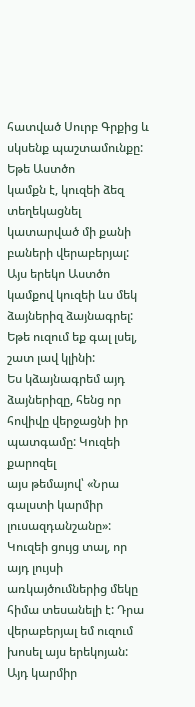հատված Սուրբ Գրքից և սկսենք պաշտամունքը: Եթե Աստծո
կամքն է, կուզեի ձեզ տեղեկացնել կատարված մի քանի բաների վերաբերյալ: Այս երեկո Աստծո
կամքով կուզեի ևս մեկ ձայներիզ ձայնագրել: Եթե ուզում եք գալ լսել, շատ լավ կլինի:
Ես կձայնագրեմ այդ ձայներիզը, հենց որ հովիվը վերջացնի իր պատգամը: Կուզեի քարոզել
այս թեմայով՝ «Նրա գալստի կարմիր լուսազդանշանը»: Կուզեի ցույց տալ, որ այդ լույսի
առկայծումներից մեկը հիմա տեսանելի է: Դրա վերաբերյալ եմ ուզում խոսել այս երեկոյան:
Այդ կարմիր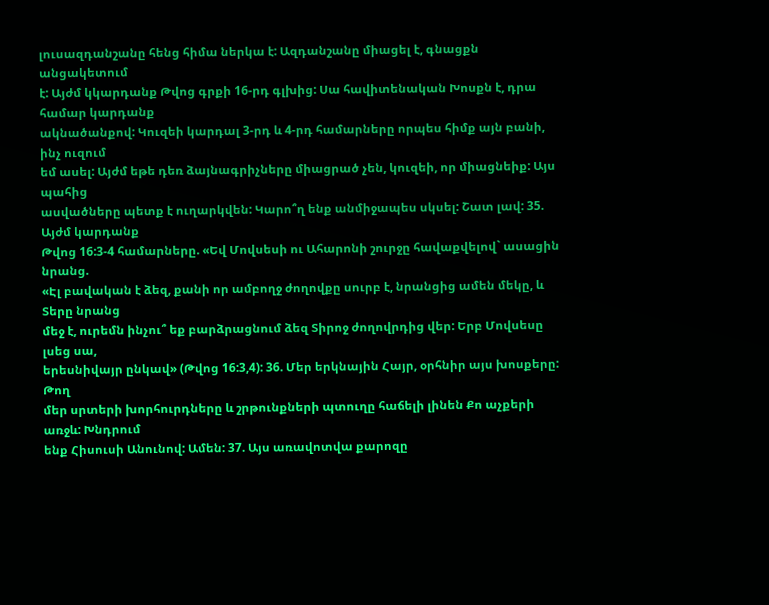լուսազդանշանը հենց հիմա ներկա է: Ազդանշանը միացել է, գնացքն անցակետում
է: Այժմ կկարդանք Թվոց գրքի 16-րդ գլխից: Սա հավիտենական Խոսքն է, դրա համար կարդանք
ակնածանքով: Կուզեի կարդալ 3-րդ և 4-րդ համարները որպես հիմք այն բանի, ինչ ուզում
եմ ասել: Այժմ եթե դեռ ձայնագրիչները միացրած չեն, կուզեի, որ միացնեիք: Այս պահից
ասվածները պետք է ուղարկվեն: Կարո՞ղ ենք անմիջապես սկսել: Շատ լավ: 35. Այժմ կարդանք
Թվոց 16:3-4 համարները. «Եվ Մովսեսի ու Ահարոնի շուրջը հավաքվելով` ասացին նրանց.
«Էլ բավական է ձեզ, քանի որ ամբողջ ժողովքը սուրբ է, նրանցից ամեն մեկը, և Տերը նրանց
մեջ է, ուրեմն ինչու՞ եք բարձրացնում ձեզ Տիրոջ ժողովրդից վեր: Երբ Մովսեսը լսեց սա,
երեսնիվայր ընկավ» (Թվոց 16:3,4): 36. Մեր երկնային Հայր, օրհնիր այս խոսքերը: Թող
մեր սրտերի խորհուրդները և շրթունքների պտուղը հաճելի լինեն Քո աչքերի առջև: Խնդրում
ենք Հիսուսի Անունով: Ամեն: 37. Այս առավոտվա քարոզը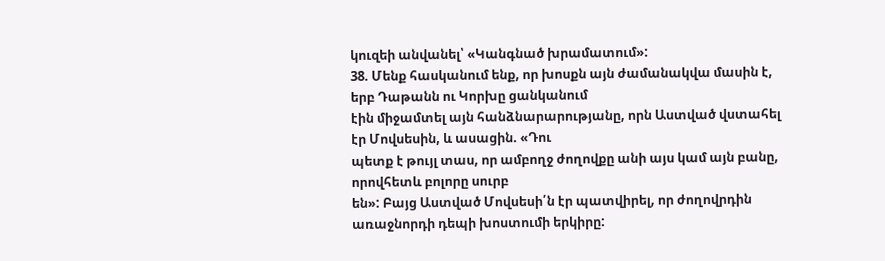կուզեի անվանել՝ «Կանգնած խրամատում»:
38. Մենք հասկանում ենք, որ խոսքն այն ժամանակվա մասին է, երբ Դաթանն ու Կորխը ցանկանում
էին միջամտել այն հանձնարարությանը, որն Աստված վստահել էր Մովսեսին, և ասացին. «Դու
պետք է թույլ տաս, որ ամբողջ ժողովքը անի այս կամ այն բանը, որովհետև բոլորը սուրբ
են»: Բայց Աստված Մովսեսի՛ն էր պատվիրել, որ ժողովրդին առաջնորդի դեպի խոստումի երկիրը: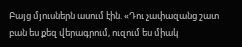Բայց մյուսներն ասում էին. «Դու չափազանց շատ բան ես քեզ վերագրում, ուզում ես միակ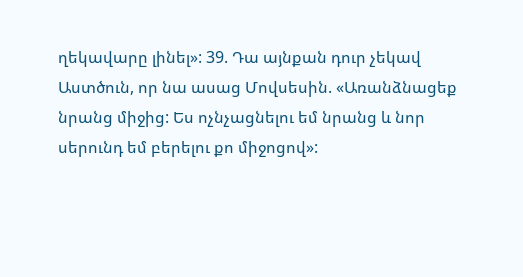ղեկավարը լինել»: 39. Դա այնքան դուր չեկավ Աստծուն, որ նա ասաց Մովսեսին. «Առանձնացեք
նրանց միջից: Ես ոչնչացնելու եմ նրանց և նոր սերունդ եմ բերելու քո միջոցով»: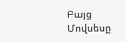Բայց
Մովսեսը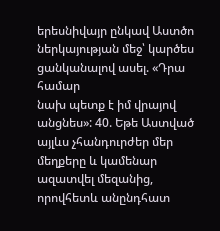երեսնիվայր ընկավ Աստծո ներկայության մեջ՝ կարծես ցանկանալով ասել. «Դրա համար
նախ պետք է իմ վրայով անցնես»: 40. Եթե Աստված այլևս չհանդուրժեր մեր մեղքերը և կամենար
ազատվել մեզանից, որովհետև անընդհատ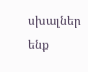սխալներ ենք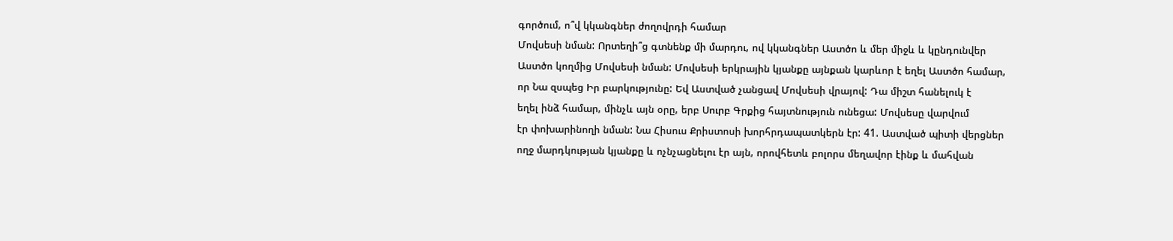գործում, ո՞վ կկանգներ ժողովրդի համար
Մովսեսի նման: Որտեղի՞ց գտնենք մի մարդու, ով կկանգներ Աստծո և մեր միջև և կընդունվեր
Աստծո կողմից Մովսեսի նման: Մովսեսի երկրային կյանքը այնքան կարևոր է եղել Աստծո համար,
որ Նա զսպեց Իր բարկությունը: Եվ Աստված չանցավ Մովսեսի վրայով: Դա միշտ հանելուկ է
եղել ինձ համար, մինչև այն օրը, երբ Սուրբ Գրքից հայտնություն ունեցա: Մովսեսը վարվում
էր փոխարինողի նման: Նա Հիսուս Քրիստոսի խորհրդապատկերն էր: 41. Աստված պիտի վերցներ
ողջ մարդկության կյանքը և ոչնչացնելու էր այն, որովհետև բոլորս մեղավոր էինք և մահվան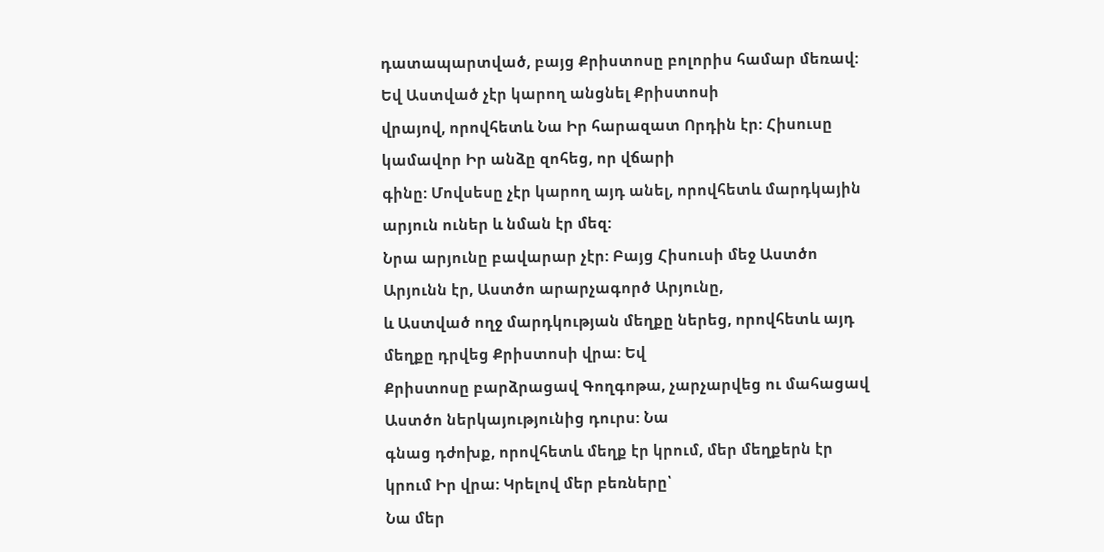դատապարտված, բայց Քրիստոսը բոլորիս համար մեռավ: Եվ Աստված չէր կարող անցնել Քրիստոսի
վրայով, որովհետև Նա Իր հարազատ Որդին էր: Հիսուսը կամավոր Իր անձը զոհեց, որ վճարի
գինը: Մովսեսը չէր կարող այդ անել, որովհետև մարդկային արյուն ուներ և նման էր մեզ:
Նրա արյունը բավարար չէր: Բայց Հիսուսի մեջ Աստծո Արյունն էր, Աստծո արարչագործ Արյունը,
և Աստված ողջ մարդկության մեղքը ներեց, որովհետև այդ մեղքը դրվեց Քրիստոսի վրա: Եվ
Քրիստոսը բարձրացավ Գողգոթա, չարչարվեց ու մահացավ Աստծո ներկայությունից դուրս: Նա
գնաց դժոխք, որովհետև մեղք էր կրում, մեր մեղքերն էր կրում Իր վրա: Կրելով մեր բեռները՝
Նա մեր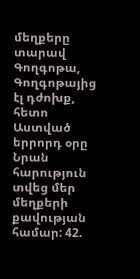մեղքերը տարավ Գողգոթա, Գողգոթայից էլ դժոխք, հետո Աստված երրորդ օրը Նրան հարություն
տվեց մեր մեղքերի քավության համար: 42.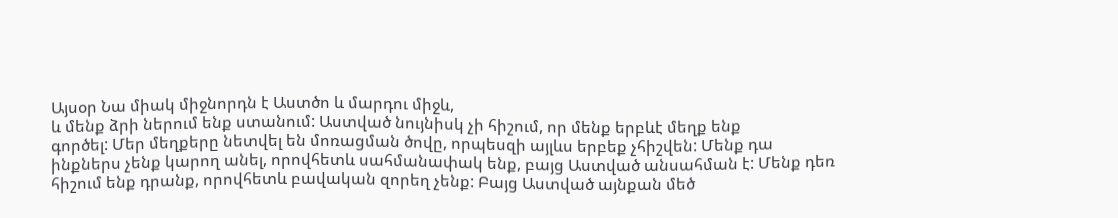Այսօր Նա միակ միջնորդն է Աստծո և մարդու միջև,
և մենք ձրի ներում ենք ստանում: Աստված նույնիսկ չի հիշում, որ մենք երբևէ մեղք ենք
գործել: Մեր մեղքերը նետվել են մոռացման ծովը, որպեսզի այլևս երբեք չհիշվեն: Մենք դա
ինքներս չենք կարող անել, որովհետև սահմանափակ ենք, բայց Աստված անսահման է: Մենք դեռ
հիշում ենք դրանք, որովհետև բավական զորեղ չենք: Բայց Աստված այնքան մեծ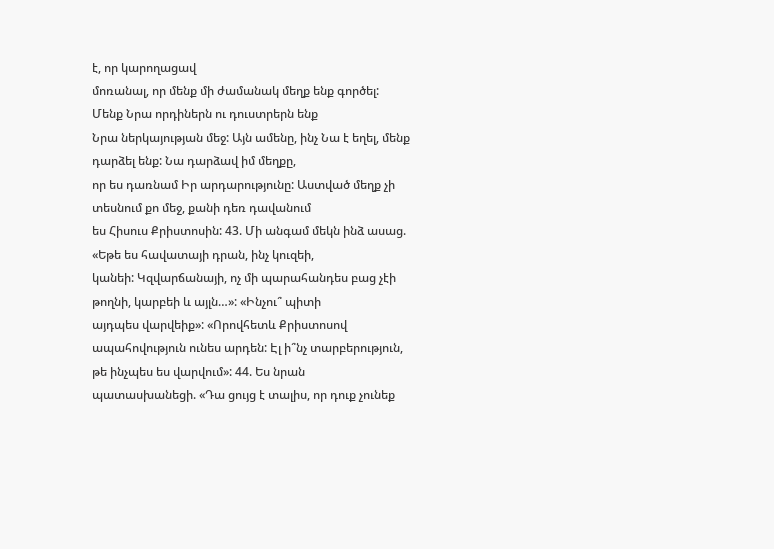է, որ կարողացավ
մոռանալ, որ մենք մի ժամանակ մեղք ենք գործել: Մենք Նրա որդիներն ու դուստրերն ենք
Նրա ներկայության մեջ: Այն ամենը, ինչ Նա է եղել, մենք դարձել ենք: Նա դարձավ իմ մեղքը,
որ ես դառնամ Իր արդարությունը: Աստված մեղք չի տեսնում քո մեջ, քանի դեռ դավանում
ես Հիսուս Քրիստոսին: 43. Մի անգամ մեկն ինձ ասաց. «Եթե ես հավատայի դրան, ինչ կուզեի,
կանեի: Կզվարճանայի, ոչ մի պարահանդես բաց չէի թողնի, կարբեի և այլն…»: «Ինչու՞ պիտի
այդպես վարվեիք»: «Որովհետև Քրիստոսով ապահովություն ունես արդեն: Էլ ի՞նչ տարբերություն,
թե ինչպես ես վարվում»: 44. Ես նրան պատասխանեցի. «Դա ցույց է տալիս, որ դուք չունեք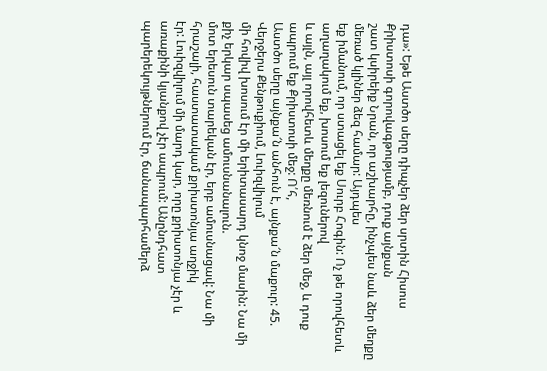դա»: Եթե Աստծո սերը դիպչեր ձեր սրտին Հիսուս Քրիստոսի գորովագթությամբ, դուք այնքան
շատ կսիրեիք Նրան, որ աշխարհը, ինչպես նաև ձեր մեղքը մեռած կլիներ ձեզ համար: Այդպես
եք իմանում, որ ստացել եք Սուրբ Հոգին: Ոչ թե որովհետև աղաղակում եք, խոսում եք լեզուներով
և այլն, այլ որովհետև մեղքը մեռնում է ձեր մեջ, և դուք ապրում եք Քրիստոսի մեջ: Ո՛հ,
Աստծո սերը այնքա՜ն անհուն է, այնքա՜ն մաքուր: 45. Վերջերս Քենթուքիում, Լուիզվիլում
մի հովիվ խոսում էր մի երիտասարդ կնոջ մասին: Նա մի քիչ երկար սպասեց ամուսնանալուն.
մոտ երեսուն տարեկան էր, երբ ամուսնացավ: Նա մի հրաշալի, հաստատակամ քրիստոնյա աղջիկ
էր: Լուիզվիլում մի մարդ կար, որը քրիստոնյա չէր և առաքինի կյանքով չէր ապրում: Անընդհատ
պարերեկույթներում էր, ճանապարհամերձ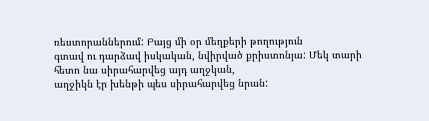ռեստորաններում: Բայց մի օր մեղքերի թողություն
գտավ ու դարձավ իսկական, նվիրված քրիստոնյա: Մեկ տարի հետո նա սիրահարվեց այդ աղջկան,
աղջիկն էր խենթի պես սիրահարվեց նրան: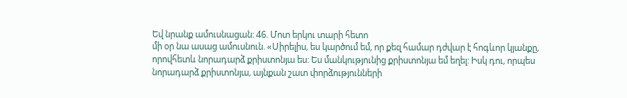Եվ նրանք ամուսնացան: 46. Մոտ երկու տարի հետո
մի օր նա ասաց ամուսնուն. «Սիրելիս, ես կարծում եմ, որ քեզ համար դժվար է հոգևոր կյանքը,
որովհետև նորադարձ քրիստոնյա ես: Ես մանկությունից քրիստոնյա եմ եղել: Իսկ դու, որպես
նորադարձ քրիստոնյա, այնքան շատ փորձությունների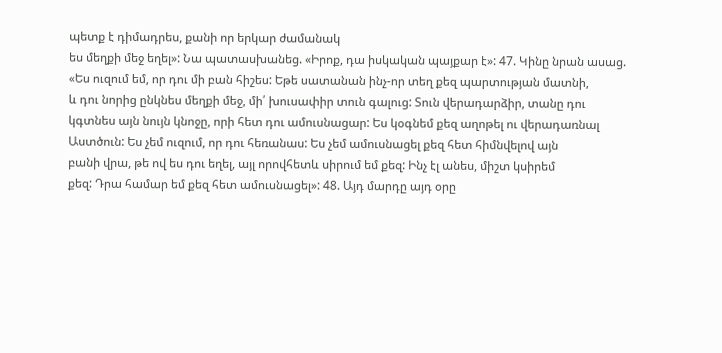պետք է դիմադրես, քանի որ երկար ժամանակ
ես մեղքի մեջ եղել»: Նա պատասխանեց. «Իրոք, դա իսկական պայքար է»: 47. Կինը նրան ասաց.
«Ես ուզում եմ, որ դու մի բան հիշես: Եթե սատանան ինչ-որ տեղ քեզ պարտության մատնի,
և դու նորից ընկնես մեղքի մեջ, մի՛ խուսափիր տուն գալուց: Տուն վերադարձիր, տանը դու
կգտնես այն նույն կնոջը, որի հետ դու ամուսնացար: Ես կօգնեմ քեզ աղոթել ու վերադառնալ
Աստծուն: Ես չեմ ուզում, որ դու հեռանաս: Ես չեմ ամուսնացել քեզ հետ հիմնվելով այն
բանի վրա, թե ով ես դու եղել, այլ որովհետև սիրում եմ քեզ: Ինչ էլ անես, միշտ կսիրեմ
քեզ: Դրա համար եմ քեզ հետ ամուսնացել»: 48. Այդ մարդը այդ օրը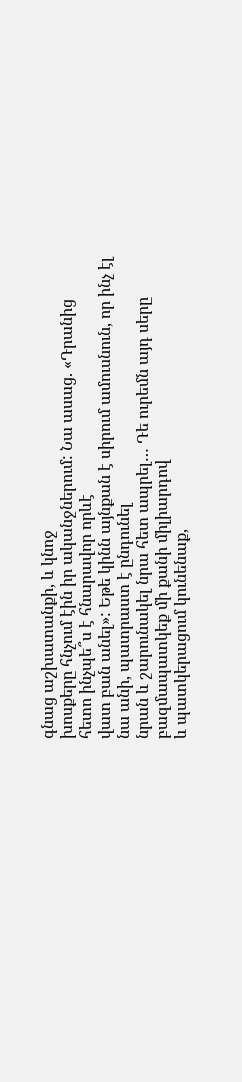գնաց աշխատանքի, և կնոջ
խոսքերը հնչում էին իր ականջներում: Նա ասաց. «Դրանից հետո ինչպե՞ս է հնարավոր որևէ
վատ բան անել»: Եթե կինն այնքան է սիրում ամուսնուն, որ ինչ էլ նա անի, պատրաստ է ընդունել
նրան և շարունակել նրա հետ ապրել… Դե ուրեմն այդ սերը բազմապատկեք մի քանի միլիարդով
և պատկերացում կունենաք,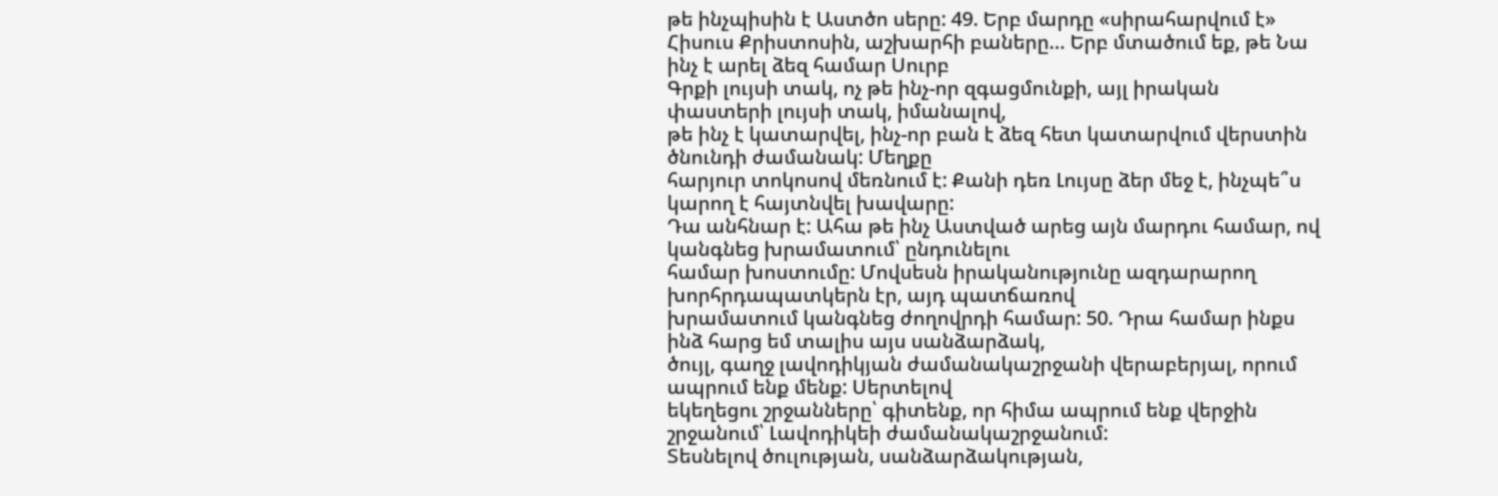թե ինչպիսին է Աստծո սերը: 49. Երբ մարդը «սիրահարվում է»
Հիսուս Քրիստոսին, աշխարհի բաները… Երբ մտածում եք, թե Նա ինչ է արել ձեզ համար Սուրբ
Գրքի լույսի տակ, ոչ թե ինչ-որ զգացմունքի, այլ իրական փաստերի լույսի տակ, իմանալով,
թե ինչ է կատարվել, ինչ-որ բան է ձեզ հետ կատարվում վերստին ծնունդի ժամանակ: Մեղքը
հարյուր տոկոսով մեռնում է: Քանի դեռ Լույսը ձեր մեջ է, ինչպե՞ս կարող է հայտնվել խավարը:
Դա անհնար է: Ահա թե ինչ Աստված արեց այն մարդու համար, ով կանգնեց խրամատում՝ ընդունելու
համար խոստումը: Մովսեսն իրականությունը ազդարարող խորհրդապատկերն էր, այդ պատճառով
խրամատում կանգնեց ժողովրդի համար: 50. Դրա համար ինքս ինձ հարց եմ տալիս այս սանձարձակ,
ծույլ, գաղջ լավոդիկյան ժամանակաշրջանի վերաբերյալ, որում ապրում ենք մենք: Սերտելով
եկեղեցու շրջանները՝ գիտենք, որ հիմա ապրում ենք վերջին շրջանում՝ Լավոդիկեի ժամանակաշրջանում:
Տեսնելով ծուլության, սանձարձակության,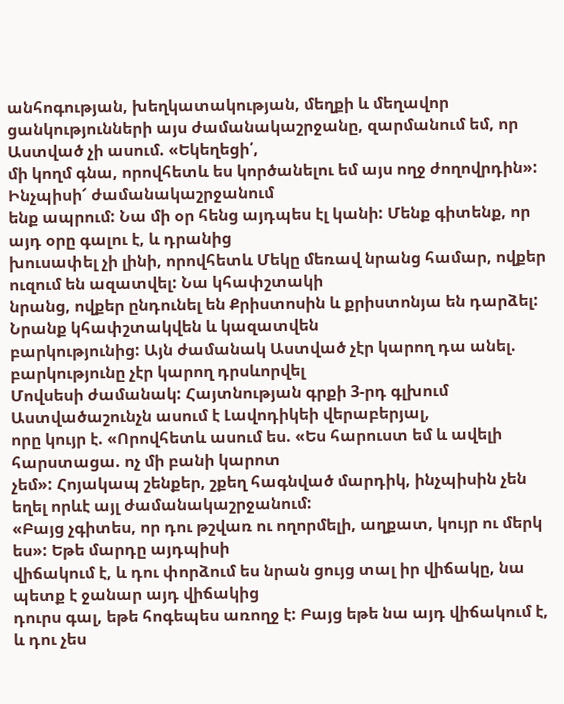անհոգության, խեղկատակության, մեղքի և մեղավոր
ցանկությունների այս ժամանակաշրջանը, զարմանում եմ, որ Աստված չի ասում. «Եկեղեցի՛,
մի կողմ գնա, որովհետև ես կործանելու եմ այս ողջ ժողովրդին»: Ինչպիսի՜ ժամանակաշրջանում
ենք ապրում: Նա մի օր հենց այդպես էլ կանի: Մենք գիտենք, որ այդ օրը գալու է, և դրանից
խուսափել չի լինի, որովհետև Մեկը մեռավ նրանց համար, ովքեր ուզում են ազատվել: Նա կհափշտակի
նրանց, ովքեր ընդունել են Քրիստոսին և քրիստոնյա են դարձել: Նրանք կհափշտակվեն և կազատվեն
բարկությունից: Այն ժամանակ Աստված չէր կարող դա անել. բարկությունը չէր կարող դրսևորվել
Մովսեսի ժամանակ: Հայտնության գրքի 3-րդ գլխում Աստվածաշունչն ասում է Լավոդիկեի վերաբերյալ,
որը կույր է. «Որովհետև ասում ես. «Ես հարուստ եմ և ավելի հարստացա. ոչ մի բանի կարոտ
չեմ»: Հոյակապ շենքեր, շքեղ հագնված մարդիկ, ինչպիսին չեն եղել որևէ այլ ժամանակաշրջանում:
«Բայց չգիտես, որ դու թշվառ ու ողորմելի, աղքատ, կույր ու մերկ ես»: Եթե մարդը այդպիսի
վիճակում է, և դու փորձում ես նրան ցույց տալ իր վիճակը, նա պետք է ջանար այդ վիճակից
դուրս գալ, եթե հոգեպես առողջ է: Բայց եթե նա այդ վիճակում է, և դու չես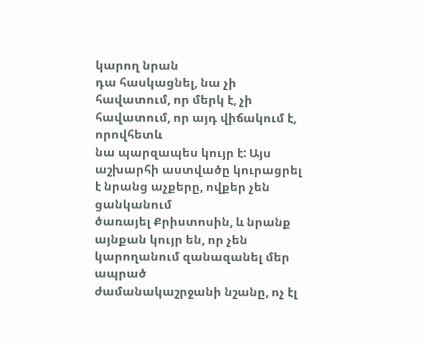կարող նրան
դա հասկացնել, նա չի հավատում, որ մերկ է, չի հավատում, որ այդ վիճակում է, որովհետև
նա պարզապես կույր է: Այս աշխարհի աստվածը կուրացրել է նրանց աչքերը, ովքեր չեն ցանկանում
ծառայել Քրիստոսին, և նրանք այնքան կույր են, որ չեն կարողանում զանազանել մեր ապրած
ժամանակաշրջանի նշանը, ոչ էլ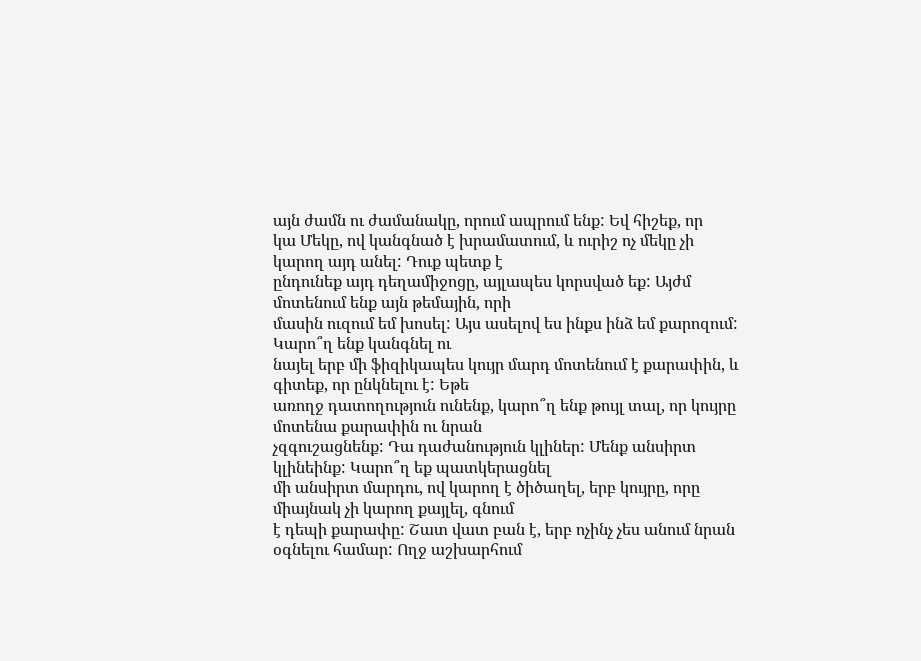այն ժամն ու ժամանակը, որում ապրում ենք: Եվ հիշեք, որ
կա Մեկը, ով կանգնած է խրամատում, և ուրիշ ոչ մեկը չի կարող այդ անել: Դուք պետք է
ընդունեք այդ դեղամիջոցը, այլապես կորսված եք: Այժմ մոտենում ենք այն թեմային, որի
մասին ուզում եմ խոսել: Այս ասելով ես ինքս ինձ եմ քարոզում: Կարո՞ղ ենք կանգնել ու
նայել երբ մի ֆիզիկապես կույր մարդ մոտենում է քարափին, և գիտեք, որ ընկնելու է: Եթե
առողջ դատողություն ունենք, կարո՞ղ ենք թույլ տալ, որ կույրը մոտենա քարափին ու նրան
չզգուշացնենք: Դա դաժանություն կլիներ: Մենք անսիրտ կլինեինք: Կարո՞ղ եք պատկերացնել
մի անսիրտ մարդու, ով կարող է ծիծաղել, երբ կույրը, որը միայնակ չի կարող քայլել, գնում
է դեպի քարափը: Շատ վատ բան է, երբ ոչինչ չես անում նրան օգնելու համար: Ողջ աշխարհում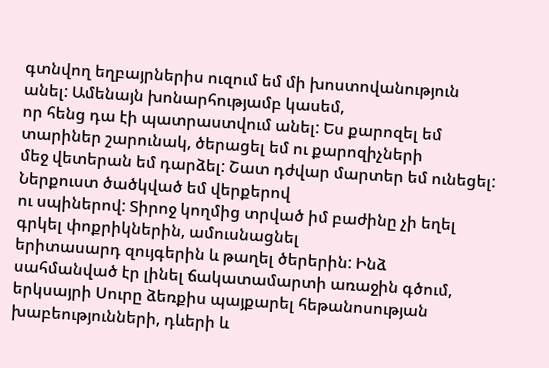գտնվող եղբայրներիս ուզում եմ մի խոստովանություն անել: Ամենայն խոնարհությամբ կասեմ,
որ հենց դա էի պատրաստվում անել: Ես քարոզել եմ տարիներ շարունակ, ծերացել եմ ու քարոզիչների
մեջ վետերան եմ դարձել: Շատ դժվար մարտեր եմ ունեցել: Ներքուստ ծածկված եմ վերքերով
ու սպիներով: Տիրոջ կողմից տրված իմ բաժինը չի եղել գրկել փոքրիկներին, ամուսնացնել
երիտասարդ զույգերին և թաղել ծերերին: Ինձ սահմանված էր լինել ճակատամարտի առաջին գծում,
երկսայրի Սուրը ձեռքիս պայքարել հեթանոսության խաբեությունների, դևերի և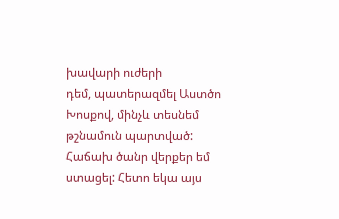խավարի ուժերի
դեմ, պատերազմել Աստծո Խոսքով, մինչև տեսնեմ թշնամուն պարտված: Հաճախ ծանր վերքեր եմ
ստացել: Հետո եկա այս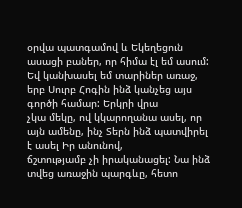օրվա պատգամով և Եկեղեցուն ասացի բաներ, որ հիմա էլ եմ ասում:
Եվ կանխասել եմ տարիներ առաջ, երբ Սուրբ Հոգին ինձ կանչեց այս գործի համար: Երկրի վրա
չկա մեկը, ով կկարողանա ասել, որ այն ամենը, ինչ Տերն ինձ պատվիրել է ասել Իր անունով,
ճշտությամբ չի իրականացել: Նա ինձ տվեց առաջին պարգևը, հետո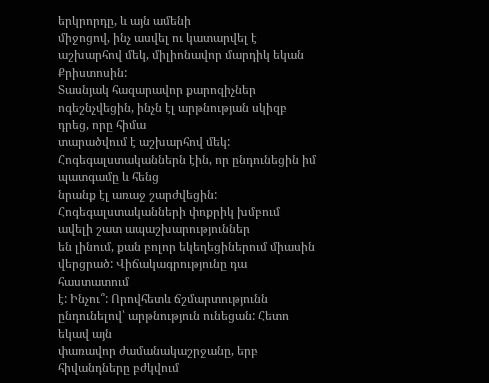երկրորդը, և այն ամենի
միջոցով, ինչ ասվել ու կատարվել է աշխարհով մեկ, միլիոնավոր մարդիկ եկան Քրիստոսին:
Տասնյակ հազարավոր քարոզիչներ ոգեշնչվեցին, ինչն էլ արթնության սկիզբ դրեց, որը հիմա
տարածվում է աշխարհով մեկ: Հոգեգալստականներն էին, որ ընդունեցին իմ պատգամը և հենց
նրանք էլ առաջ շարժվեցին: Հոգեգալստականների փոքրիկ խմբում ավելի շատ ապաշխարություններ
են լինում, քան բոլոր եկեղեցիներում միասին վերցրած: Վիճակագրությունը դա հաստատում
է: Ինչու՞: Որովհետև ճշմարտությունն ընդունելով՝ արթնություն ունեցան: Հետո եկավ այն
փառավոր ժամանակաշրջանը, երբ հիվանդները բժկվում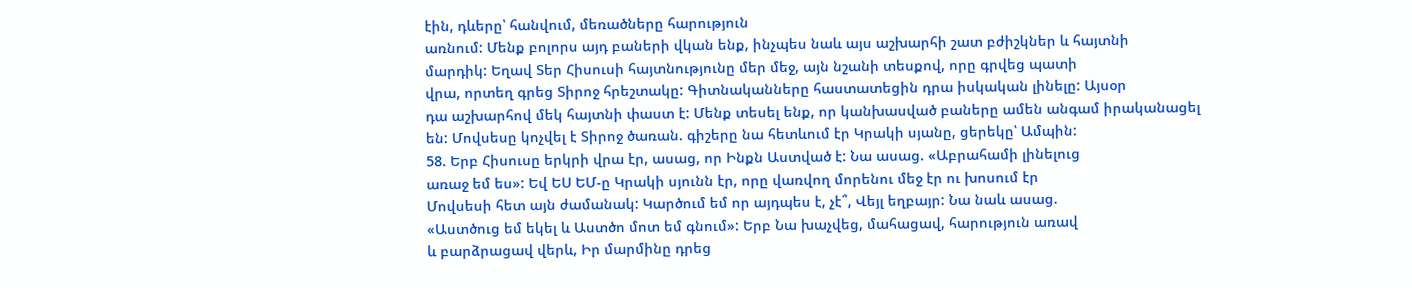էին, դևերը՝ հանվում, մեռածները հարություն
առնում: Մենք բոլորս այդ բաների վկան ենք, ինչպես նաև այս աշխարհի շատ բժիշկներ և հայտնի
մարդիկ: Եղավ Տեր Հիսուսի հայտնությունը մեր մեջ, այն նշանի տեսքով, որը գրվեց պատի
վրա, որտեղ գրեց Տիրոջ հրեշտակը: Գիտնականները հաստատեցին դրա իսկական լինելը: Այսօր
դա աշխարհով մեկ հայտնի փաստ է: Մենք տեսել ենք, որ կանխասված բաները ամեն անգամ իրականացել
են: Մովսեսը կոչվել է Տիրոջ ծառան. գիշերը նա հետևում էր Կրակի սյանը, ցերեկը՝ Ամպին:
58. Երբ Հիսուսը երկրի վրա էր, ասաց, որ Ինքն Աստված է: Նա ասաց. «Աբրահամի լինելուց
առաջ եմ ես»: Եվ ԵՍ ԵՄ-ը Կրակի սյունն էր, որը վառվող մորենու մեջ էր ու խոսում էր
Մովսեսի հետ այն ժամանակ: Կարծում եմ որ այդպես է, չէ՞, Վեյլ եղբայր: Նա նաև ասաց.
«Աստծուց եմ եկել և Աստծո մոտ եմ գնում»: Երբ Նա խաչվեց, մահացավ, հարություն առավ
և բարձրացավ վերև, Իր մարմինը դրեց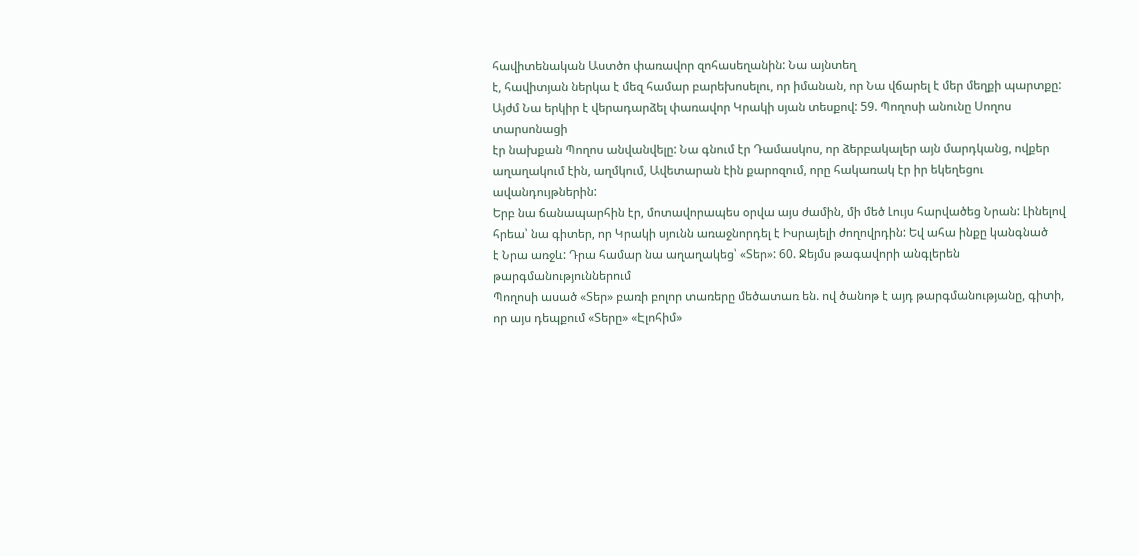հավիտենական Աստծո փառավոր զոհասեղանին: Նա այնտեղ
է, հավիտյան ներկա է մեզ համար բարեխոսելու, որ իմանան, որ Նա վճարել է մեր մեղքի պարտքը:
Այժմ Նա երկիր է վերադարձել փառավոր Կրակի սյան տեսքով: 59. Պողոսի անունը Սողոս տարսոնացի
էր նախքան Պողոս անվանվելը: Նա գնում էր Դամասկոս, որ ձերբակալեր այն մարդկանց, ովքեր
աղաղակում էին, աղմկում, Ավետարան էին քարոզում, որը հակառակ էր իր եկեղեցու ավանդույթներին:
Երբ նա ճանապարհին էր, մոտավորապես օրվա այս ժամին, մի մեծ Լույս հարվածեց Նրան: Լինելով
հրեա՝ նա գիտեր, որ Կրակի սյունն առաջնորդել է Իսրայելի ժողովրդին: Եվ ահա ինքը կանգնած
է Նրա առջև: Դրա համար նա աղաղակեց՝ «Տեր»: 60. Ջեյմս թագավորի անգլերեն թարգմանություններում
Պողոսի ասած «Տեր» բառի բոլոր տառերը մեծատառ են. ով ծանոթ է այդ թարգմանությանը, գիտի,
որ այս դեպքում «Տերը» «Էլոհիմ»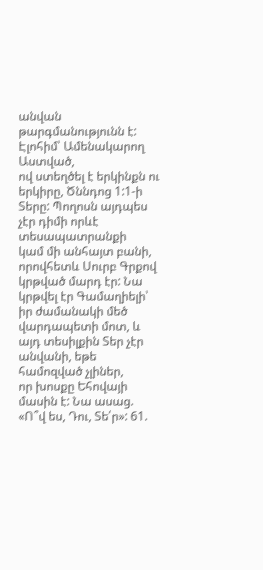անվան թարգմանությունն է: Էլոհիմ՝ Ամենակարող Աստված,
ով ստեղծել է երկինքն ու երկիրը, Ծննդոց 1:1-ի Տերը: Պողոսն այդպես չէր դիմի որևէ տեսապատրանքի
կամ մի անհայտ բանի, որովհետև Սուրբ Գրքով կրթված մարդ էր: Նա կրթվել էր Գամաղիելի՝
իր ժամանակի մեծ վարդապետի մոտ, և այդ տեսիլքին Տեր չէր անվանի, եթե համոզված չլիներ,
որ խոսքը Եհովայի մասին է: Նա ասաց. «Ո՞վ ես, Դու, Տե՛ր»: 61.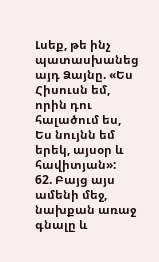Լսեք, թե ինչ պատասխանեց
այդ Ձայնը. «Ես Հիսուսն եմ, որին դու հալածում ես, Ես նույնն եմ երեկ, այսօր և հավիտյան»:
62. Բայց այս ամենի մեջ, նախքան առաջ գնալը և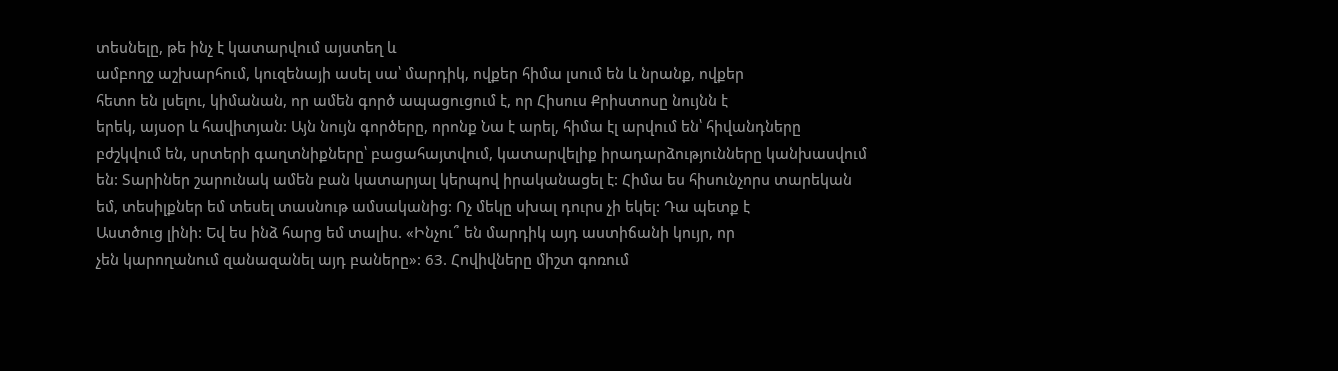տեսնելը, թե ինչ է կատարվում այստեղ և
ամբողջ աշխարհում, կուզենայի ասել սա՝ մարդիկ, ովքեր հիմա լսում են և նրանք, ովքեր
հետո են լսելու, կիմանան, որ ամեն գործ ապացուցում է, որ Հիսուս Քրիստոսը նույնն է
երեկ, այսօր և հավիտյան: Այն նույն գործերը, որոնք Նա է արել, հիմա էլ արվում են՝ հիվանդները
բժշկվում են, սրտերի գաղտնիքները՝ բացահայտվում, կատարվելիք իրադարձությունները կանխասվում
են: Տարիներ շարունակ ամեն բան կատարյալ կերպով իրականացել է: Հիմա ես հիսունչորս տարեկան
եմ, տեսիլքներ եմ տեսել տասնութ ամսականից: Ոչ մեկը սխալ դուրս չի եկել: Դա պետք է
Աստծուց լինի: Եվ ես ինձ հարց եմ տալիս. «Ինչու՞ են մարդիկ այդ աստիճանի կույր, որ
չեն կարողանում զանազանել այդ բաները»: 63. Հովիվները միշտ գոռում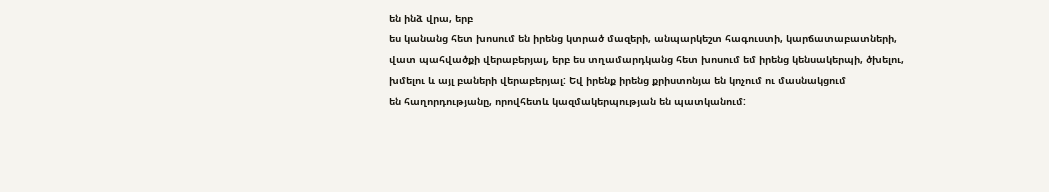են ինձ վրա, երբ
ես կանանց հետ խոսում են իրենց կտրած մազերի, անպարկեշտ հագուստի, կարճատաբատների,
վատ պահվածքի վերաբերյալ, երբ ես տղամարդկանց հետ խոսում եմ իրենց կենսակերպի, ծխելու,
խմելու և այլ բաների վերաբերյալ: Եվ իրենք իրենց քրիստոնյա են կոչում ու մասնակցում
են հաղորդությանը, որովհետև կազմակերպության են պատկանում: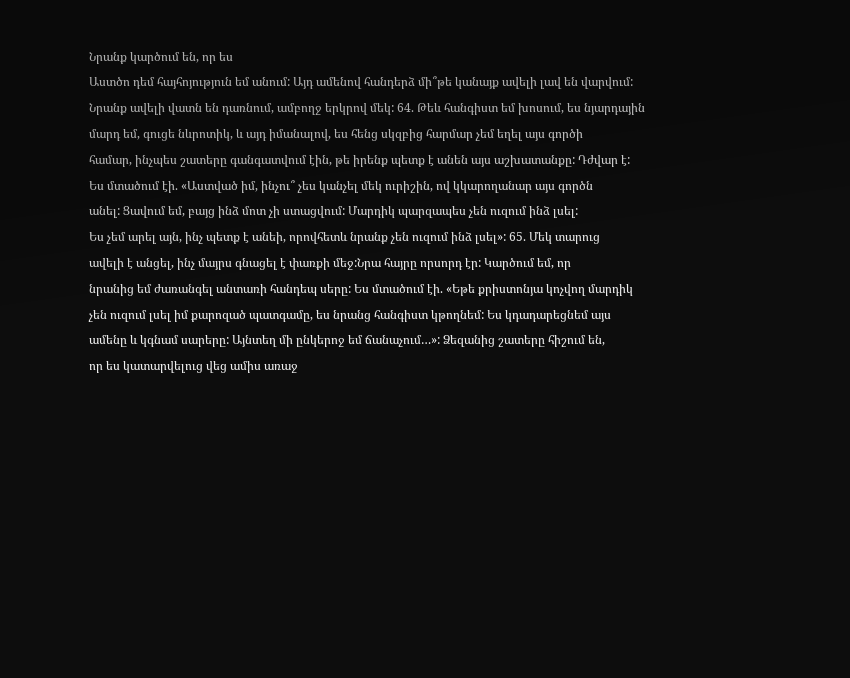Նրանք կարծում են, որ ես
Աստծո դեմ հայհոյություն եմ անում: Այդ ամենով հանդերձ մի՞թե կանայք ավելի լավ են վարվում:
Նրանք ավելի վատն են դառնում, ամբողջ երկրով մեկ: 64. Թեև հանգիստ եմ խոսում, ես նյարդային
մարդ եմ, գուցե նևրոտիկ, և այդ իմանալով, ես հենց սկզբից հարմար չեմ եղել այս գործի
համար, ինչպես շատերը գանգատվում էին, թե իրենք պետք է անեն այս աշխատանքը: Դժվար է:
Ես մտածում էի. «Աստված իմ, ինչու՞ չես կանչել մեկ ուրիշին, ով կկարողանար այս գործն
անել: Ցավում եմ, բայց ինձ մոտ չի ստացվում: Մարդիկ պարզապես չեն ուզում ինձ լսել:
Ես չեմ արել այն, ինչ պետք է անեի, որովհետև նրանք չեն ուզում ինձ լսել»: 65. Մեկ տարուց
ավելի է անցել, ինչ մայրս գնացել է փառքի մեջ:Նրա հայրը որսորդ էր: Կարծում եմ, որ
նրանից եմ ժառանգել անտառի հանդեպ սերը: Ես մտածում էի. «Եթե քրիստոնյա կոչվող մարդիկ
չեն ուզում լսել իմ քարոզած պատգամը, ես նրանց հանգիստ կթողնեմ: Ես կդադարեցնեմ այս
ամենը և կգնամ սարերը: Այնտեղ մի ընկերոջ եմ ճանաչում…»: Ձեզանից շատերը հիշում են,
որ ես կատարվելուց վեց ամիս առաջ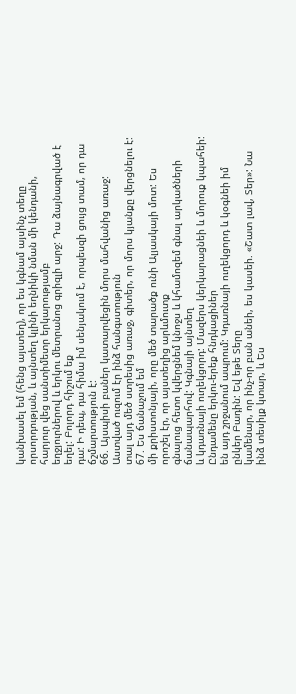կանխասել եմ (հենց այստեղ), որ ես կգնամ այսինչ տեղը
որսորդության, և այնտեղ կլինի եղնիկի նման մի կենդանի, հարյուր վեց սանտիմետր երկարությամբ
եղջյուրներով և երկու մետրանոց գրիզլի արջ: Դա ձայնագրված է եղել: Բոլորդ հիշում եք
դա: Ի դեպ, դա հիմա իմ սենյակում է, որպեսզի ցույց տամ, որ դա ճշմարտություն է:
66. Այսպիսի բաներ կատարվեցին մորս մահվանից առաջ: Աստված ուզում էր ինձ հանգստություն
տալ այդ մեծ ստրեսից առաջ, գիտեր, որ մորս կյանքը վերցնելու է: 67. Ես ճանաչում եմ
մի քրիստոնյայի, որը մեծ տարածք ունի Ալյասկայի մոտ: Ես որոշել էր, որ այստեղից արևմուտք
գնալուց հետո կվերցնեմ կնոջս և կհամոզեմ գնալ արկածների ճանապարհով: Կգնայի այնտեղ
և կդառնայի ուղեկցորդ: Մազերս կերկարացնեի և մորուք կպահեի: Ընդամենը երկու-երեք հնդկացիներ
են այդ շրջանում ապրում: Կդառնայի ուղեկցորդ և կօգնեի իմ ընկեր Բադին: Եվ եթե Տերը
կամենար, որ ինչ-որ բան անեի, ես կասեի. «Շատ լավ, Տեր»: Նա ինձ տեսիլք կտար, և Ես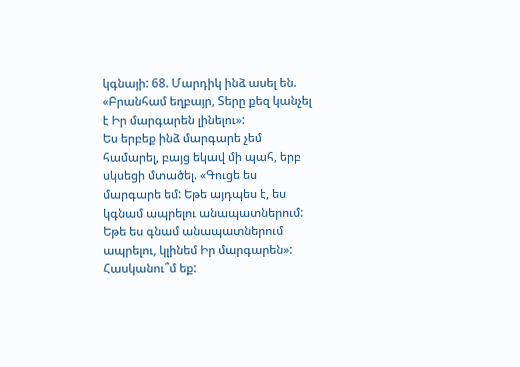կգնայի: 68. Մարդիկ ինձ ասել են. «Բրանհամ եղբայր, Տերը քեզ կանչել է Իր մարգարեն լինելու»:
Ես երբեք ինձ մարգարե չեմ համարել, բայց եկավ մի պահ, երբ սկսեցի մտածել. «Գուցե ես
մարգարե եմ: Եթե այդպես է, ես կգնամ ապրելու անապատներում: Եթե ես գնամ անապատներում
ապրելու, կլինեմ Իր մարգարեն»: Հասկանու՞մ եք: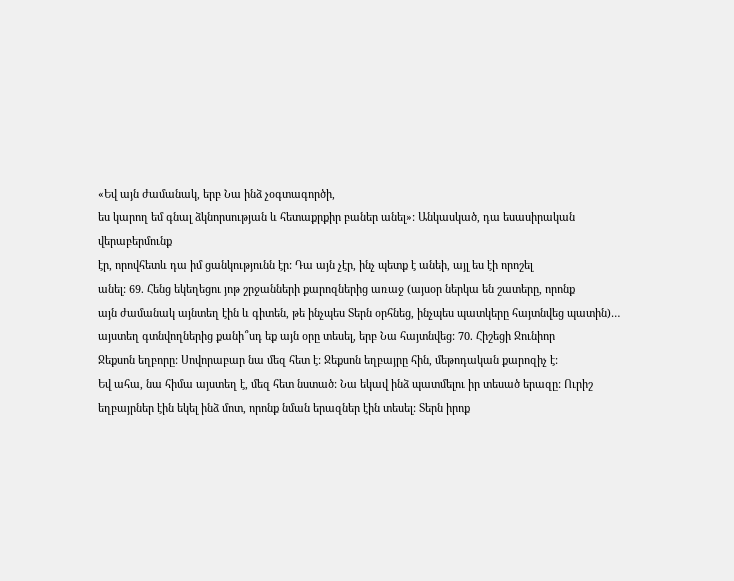«Եվ այն ժամանակ, երբ Նա ինձ չօգտագործի,
ես կարող եմ գնալ ձկնորսության և հետաքրքիր բաներ անել»: Անկասկած, դա եսասիրական վերաբերմունք
էր, որովհետև դա իմ ցանկությունն էր: Դա այն չէր, ինչ պետք է անեի, այլ ես էի որոշել
անել: 69. Հենց եկեղեցու յոթ շրջանների քարոզներից առաջ (այսօր ներկա են շատերը, որոնք
այն ժամանակ այնտեղ էին և գիտեն, թե ինչպես Տերն օրհնեց, ինչպես պատկերը հայտնվեց պատին)…
այստեղ գտնվողներից քանի՞սդ եք այն օրը տեսել, երբ Նա հայտնվեց: 70. Հիշեցի Ջունիոր
Ջեքսոն եղբորը: Սովորաբար նա մեզ հետ է: Ջեքսոն եղբայրը հին, մեթոդական քարոզիչ է:
Եվ ահա, նա հիմա այստեղ է, մեզ հետ նստած: Նա եկավ ինձ պատմելու իր տեսած երազը: Ուրիշ
եղբայրներ էին եկել ինձ մոտ, որոնք նման երազներ էին տեսել: Տերն իրոք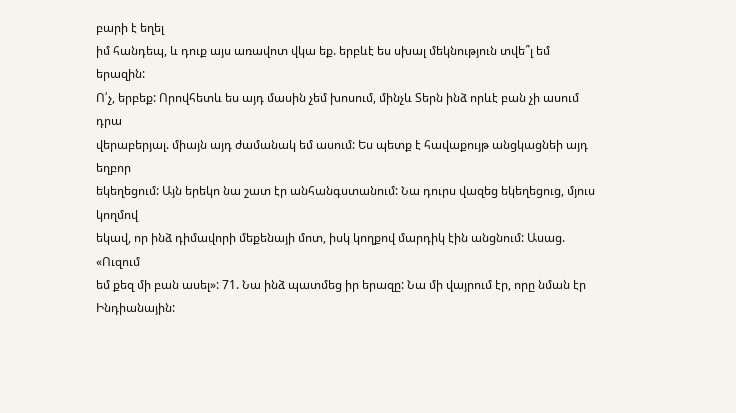բարի է եղել
իմ հանդեպ, և դուք այս առավոտ վկա եք. երբևէ ես սխալ մեկնություն տվե՞լ եմ երազին:
Ո՛չ, երբեք: Որովհետև ես այդ մասին չեմ խոսում, մինչև Տերն ինձ որևէ բան չի ասում դրա
վերաբերյալ. միայն այդ ժամանակ եմ ասում: Ես պետք է հավաքույթ անցկացնեի այդ եղբոր
եկեղեցում: Այն երեկո նա շատ էր անհանգստանում: Նա դուրս վազեց եկեղեցուց, մյուս կողմով
եկավ, որ ինձ դիմավորի մեքենայի մոտ, իսկ կողքով մարդիկ էին անցնում: Ասաց. «Ուզում
եմ քեզ մի բան ասել»: 71. Նա ինձ պատմեց իր երազը: Նա մի վայրում էր, որը նման էր Ինդիանային: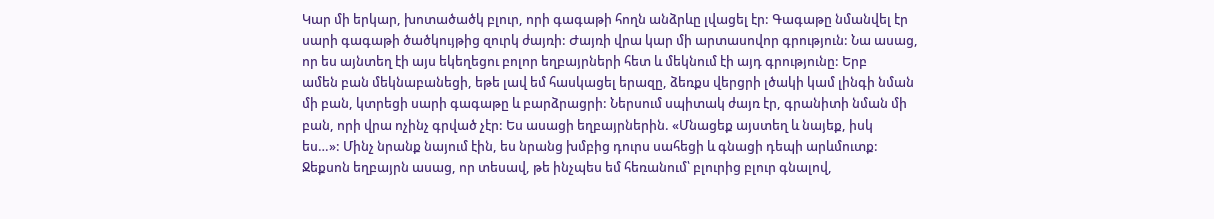Կար մի երկար, խոտածածկ բլուր, որի գագաթի հողն անձրևը լվացել էր: Գագաթը նմանվել էր
սարի գագաթի ծածկույթից զուրկ ժայռի: Ժայռի վրա կար մի արտասովոր գրություն: Նա ասաց,
որ ես այնտեղ էի այս եկեղեցու բոլոր եղբայրների հետ և մեկնում էի այդ գրությունը: Երբ
ամեն բան մեկնաբանեցի, եթե լավ եմ հասկացել երազը, ձեռքս վերցրի լծակի կամ լինգի նման
մի բան, կտրեցի սարի գագաթը և բարձրացրի: Ներսում սպիտակ ժայռ էր, գրանիտի նման մի
բան, որի վրա ոչինչ գրված չէր: Ես ասացի եղբայրներին. «Մնացեք այստեղ և նայեք, իսկ
ես…»: Մինչ նրանք նայում էին, ես նրանց խմբից դուրս սահեցի և գնացի դեպի արևմուտք:
Ջեքսոն եղբայրն ասաց, որ տեսավ, թե ինչպես եմ հեռանում՝ բլուրից բլուր գնալով,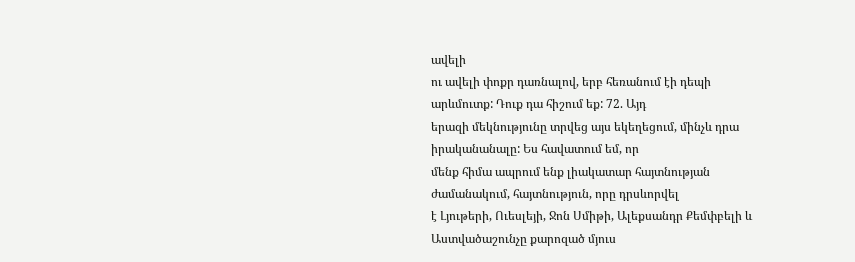ավելի
ու ավելի փոքր դառնալով, երբ հեռանում էի դեպի արևմուտք: Դուք դա հիշում եք: 72. Այդ
երազի մեկնությունը տրվեց այս եկեղեցում, մինչև դրա իրականանալը: Ես հավատում եմ, որ
մենք հիմա ապրում ենք լիակատար հայտնության ժամանակում, հայտնություն, որը դրսևորվել
է Լյութերի, Ուեսլեյի, Ջոն Սմիթի, Ալեքսանդր Քեմփբելի և Աստվածաշունչը քարոզած մյուս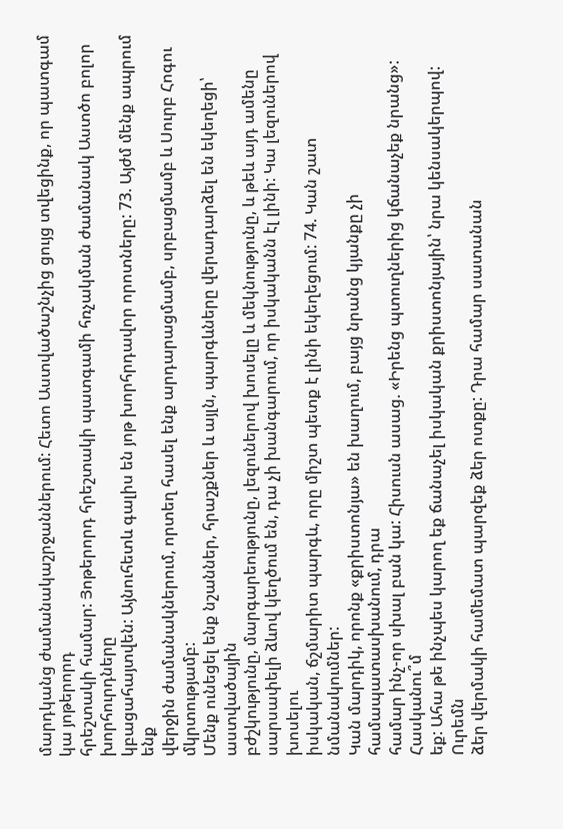մարդկանց ժամանակաշրջաններում: Հետո Աստվածաշնչից ցույց տվեցինք, որ պատգամ կա յոթերորդ
հրեշտակի համար: Յոթերորդ հրեշտակի պատգամի հռչակման ժամանակ Աստծո բոլոր խորհուրդները
կբացահայտվեն: Այնուհետև գալիս են յոթ խորհրդավոր որոտները: 73. Այժմ մենք ապրում ենք
վերջին ժամանակներում, որտեղ հասել ենք արդարացմամբ, սրբացմամբ և Սուրբ Հոգու մկրտությամբ:
Մենք ունեցել ենք նշաններ, հրաշքներ և այլն, պարգևները վերադարձել են եկեղեցի՝ աստվածային
բժշկությունը, մարգարեությունը, լեզուներով խոսելը և մեկնությունը, և թեև այդ ամենը
սարսափելի ձևով կեղծում են, դա չի խանգարում, որ իսկականն էլ լինի: Կա լեզուներով խոսելու
իսկական, ճշմարիտ պարգև, որը միշտ պետք է լինի եկեղեցում: 74. Կան շատ նմանակումներ:
Կան մարդիկ, որոնք «քրիստոնյա» են խաղում, բայց նրանց կյանքը չի համապատասխանում, դրա
համար ինչ-որ սխալ բան կա: Հիսուսն ասաց. «Իրենց պտուղներից կճանաչեք նրանց»: Հասկանու՞մ
եք: Ահա թե ինչպես կարող եք ճանաչել իսկական քրիստոնյային՝ նրա կենսակերպով: Ուրեմն
ձեր վերմակի համեմատ պարզեք ձեր ոտքը: Դրա համար սատանան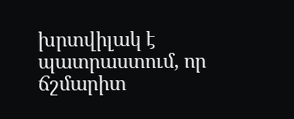խրտվիլակ է պատրաստում, որ
ճշմարիտ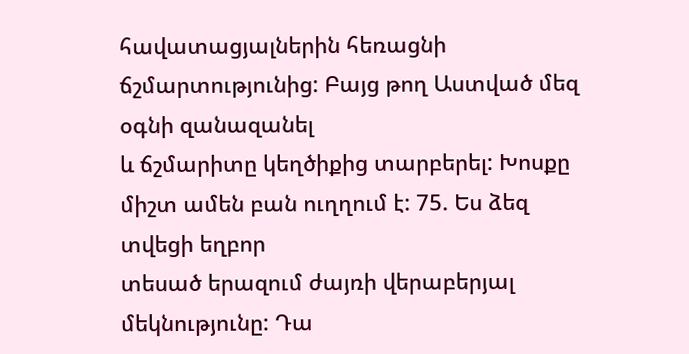հավատացյալներին հեռացնի ճշմարտությունից: Բայց թող Աստված մեզ օգնի զանազանել
և ճշմարիտը կեղծիքից տարբերել: Խոսքը միշտ ամեն բան ուղղում է: 75. Ես ձեզ տվեցի եղբոր
տեսած երազում ժայռի վերաբերյալ մեկնությունը: Դա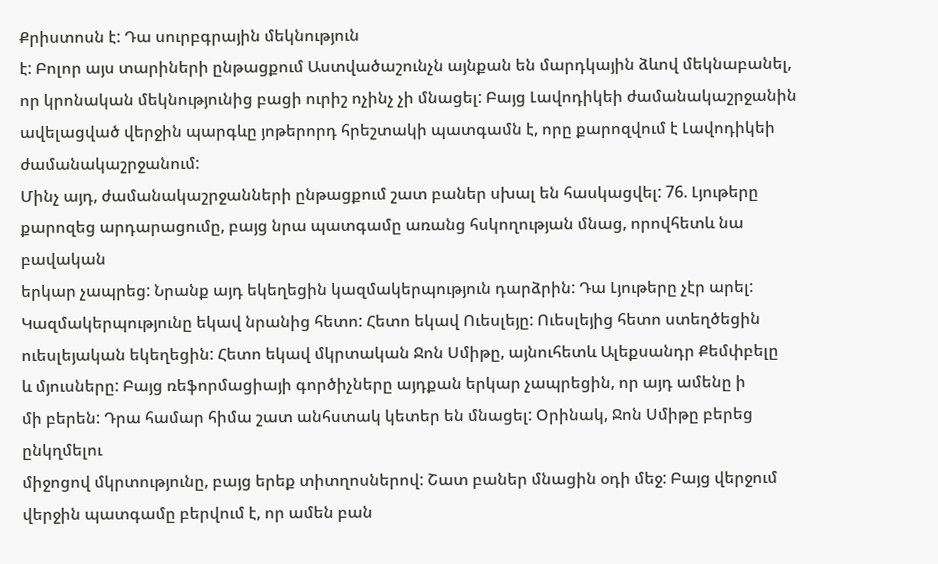Քրիստոսն է: Դա սուրբգրային մեկնություն
է: Բոլոր այս տարիների ընթացքում Աստվածաշունչն այնքան են մարդկային ձևով մեկնաբանել,
որ կրոնական մեկնությունից բացի ուրիշ ոչինչ չի մնացել: Բայց Լավոդիկեի ժամանակաշրջանին
ավելացված վերջին պարգևը յոթերորդ հրեշտակի պատգամն է, որը քարոզվում է Լավոդիկեի ժամանակաշրջանում:
Մինչ այդ, ժամանակաշրջանների ընթացքում շատ բաներ սխալ են հասկացվել: 76. Լյութերը
քարոզեց արդարացումը, բայց նրա պատգամը առանց հսկողության մնաց, որովհետև նա բավական
երկար չապրեց: Նրանք այդ եկեղեցին կազմակերպություն դարձրին: Դա Լյութերը չէր արել:
Կազմակերպությունը եկավ նրանից հետո: Հետո եկավ Ուեսլեյը: Ուեսլեյից հետո ստեղծեցին
ուեսլեյական եկեղեցին: Հետո եկավ մկրտական Ջոն Սմիթը, այնուհետև Ալեքսանդր Քեմփբելը
և մյուսները: Բայց ռեֆորմացիայի գործիչները այդքան երկար չապրեցին, որ այդ ամենը ի
մի բերեն: Դրա համար հիմա շատ անհստակ կետեր են մնացել: Օրինակ, Ջոն Սմիթը բերեց ընկղմելու
միջոցով մկրտությունը, բայց երեք տիտղոսներով: Շատ բաներ մնացին օդի մեջ: Բայց վերջում
վերջին պատգամը բերվում է, որ ամեն բան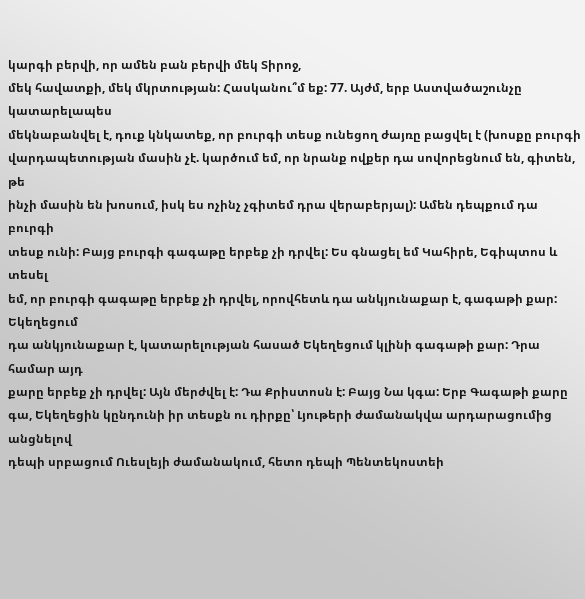կարգի բերվի, որ ամեն բան բերվի մեկ Տիրոջ,
մեկ հավատքի, մեկ մկրտության: Հասկանու՞մ եք: 77. Այժմ, երբ Աստվածաշունչը կատարելապես
մեկնաբանվել է, դուք կնկատեք, որ բուրգի տեսք ունեցող ժայռը բացվել է (խոսքը բուրգի
վարդապետության մասին չէ. կարծում եմ, որ նրանք ովքեր դա սովորեցնում են, գիտեն, թե
ինչի մասին են խոսում, իսկ ես ոչինչ չգիտեմ դրա վերաբերյալ): Ամեն դեպքում դա բուրգի
տեսք ունի: Բայց բուրգի գագաթը երբեք չի դրվել: Ես գնացել եմ Կահիրե, Եգիպտոս և տեսել
եմ, որ բուրգի գագաթը երբեք չի դրվել, որովհետև դա անկյունաքար է, գագաթի քար: Եկեղեցում
դա անկյունաքար է, կատարելության հասած Եկեղեցում կլինի գագաթի քար: Դրա համար այդ
քարը երբեք չի դրվել: Այն մերժվել է: Դա Քրիստոսն է: Բայց Նա կգա: Երբ Գագաթի քարը
գա, Եկեղեցին կընդունի իր տեսքն ու դիրքը՝ Լյութերի ժամանակվա արդարացումից անցնելով
դեպի սրբացում Ուեսլեյի ժամանակում, հետո դեպի Պենտեկոստեի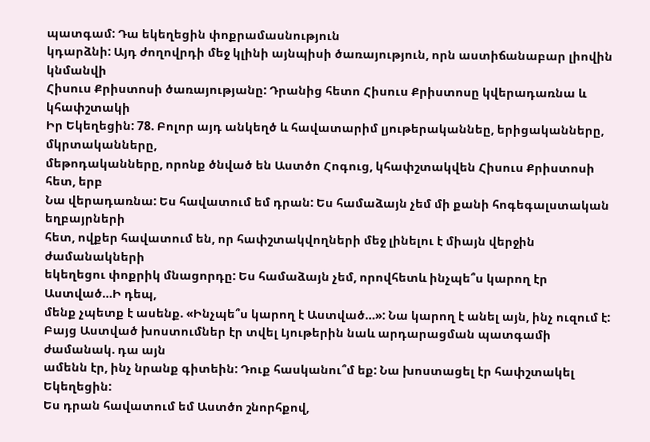պատգամ: Դա եկեղեցին փոքրամասնություն
կդարձնի: Այդ ժողովրդի մեջ կլինի այնպիսի ծառայություն, որն աստիճանաբար լիովին կնմանվի
Հիսուս Քրիստոսի ծառայությանը: Դրանից հետո Հիսուս Քրիստոսը կվերադառնա և կհափշտակի
Իր Եկեղեցին: 78. Բոլոր այդ անկեղծ և հավատարիմ լյութերականնեը, երիցականները, մկրտականները,
մեթոդականները, որոնք ծնված են Աստծո Հոգուց, կհափշտակվեն Հիսուս Քրիստոսի հետ, երբ
Նա վերադառնա: Ես հավատում եմ դրան: Ես համաձայն չեմ մի քանի հոգեգալստական եղբայրների
հետ, ովքեր հավատում են, որ հափշտակվողների մեջ լինելու է միայն վերջին ժամանակների
եկեղեցու փոքրիկ մնացորդը: Ես համաձայն չեմ, որովհետև ինչպե՞ս կարող էր Աստված…Ի դեպ,
մենք չպետք է ասենք. «Ինչպե՞ս կարող է Աստված…»: Նա կարող է անել այն, ինչ ուզում է:
Բայց Աստված խոստումներ էր տվել Լյութերին նաև արդարացման պատգամի ժամանակ. դա այն
ամենն էր, ինչ նրանք գիտեին: Դուք հասկանու՞մ եք: Նա խոստացել էր հափշտակել Եկեղեցին:
Ես դրան հավատում եմ Աստծո շնորհքով,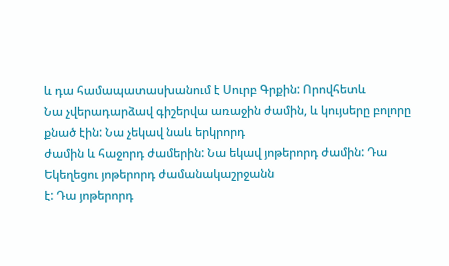և դա համապատասխանում է Սուրբ Գրքին: Որովհետև
Նա չվերադարձավ գիշերվա առաջին ժամին, և կույսերը բոլորը քնած էին: Նա չեկավ նաև երկրորդ
ժամին և հաջորդ ժամերին: Նա եկավ յոթերորդ ժամին: Դա Եկեղեցու յոթերորդ ժամանակաշրջանն
է: Դա յոթերորդ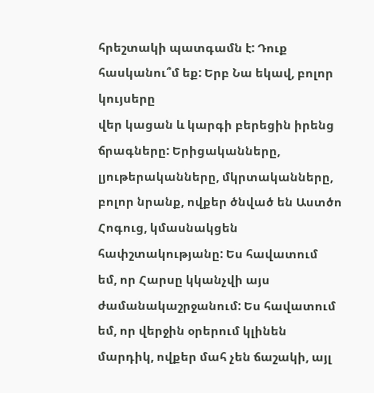հրեշտակի պատգամն է: Դուք հասկանու՞մ եք: Երբ Նա եկավ, բոլոր կույսերը
վեր կացան և կարգի բերեցին իրենց ճրագները: Երիցականները, լյութերականները, մկրտականները,
բոլոր նրանք, ովքեր ծնված են Աստծո Հոգուց, կմասնակցեն հափշտակությանը: Ես հավատում
եմ, որ Հարսը կկանչվի այս ժամանակաշրջանում: Ես հավատում եմ, որ վերջին օրերում կլինեն
մարդիկ, ովքեր մահ չեն ճաշակի, այլ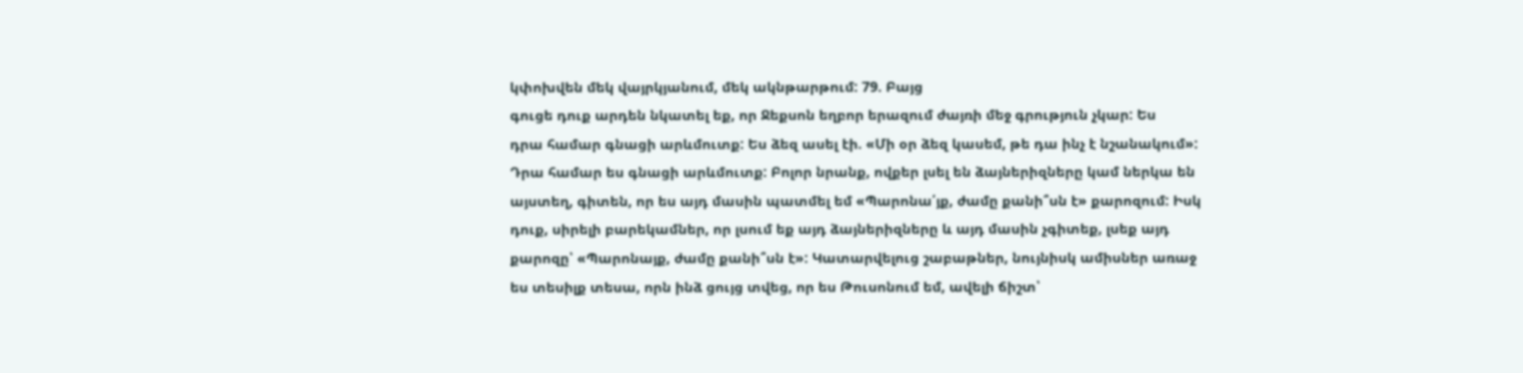կփոխվեն մեկ վայրկյանում, մեկ ակնթարթում: 79. Բայց
գուցե դուք արդեն նկատել եք, որ Ջեքսոն եղբոր երազում ժայռի մեջ գրություն չկար: Ես
դրա համար գնացի արևմուտք: Ես ձեզ ասել էի. «Մի օր ձեզ կասեմ, թե դա ինչ է նշանակում»:
Դրա համար ես գնացի արևմուտք: Բոլոր նրանք, ովքեր լսել են ձայներիզները կամ ներկա են
այստեղ, գիտեն, որ ես այդ մասին պատմել եմ «Պարոնա՛յք, ժամը քանի՞սն է» քարոզում: Իսկ
դուք, սիրելի բարեկամներ, որ լսում եք այդ ձայներիզները և այդ մասին չգիտեք, լսեք այդ
քարոզը՝ «Պարոնայք, ժամը քանի՞սն է»: Կատարվելուց շաբաթներ, նույնիսկ ամիսներ առաջ
ես տեսիլք տեսա, որն ինձ ցույց տվեց, որ ես Թուսոնում եմ, ավելի ճիշտ՝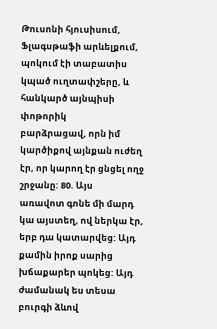Թուսոնի հյուսիսում,
Ֆլագսթաֆի արևելքում, պոկում էի տաբատիս կպած ուղտափշերը, և հանկարծ այնպիսի փոթորիկ
բարձրացավ, որն իմ կարծիքով այնքան ուժեղ էր, որ կարող էր ցնցել ողջ շրջանը: 80. Այս
առավոտ գոնե մի մարդ կա այստեղ, ով ներկա էր, երբ դա կատարվեց: Այդ քամին իրոք սարից
խճաքարեր պոկեց: Այդ ժամանակ ես տեսա բուրգի ձևով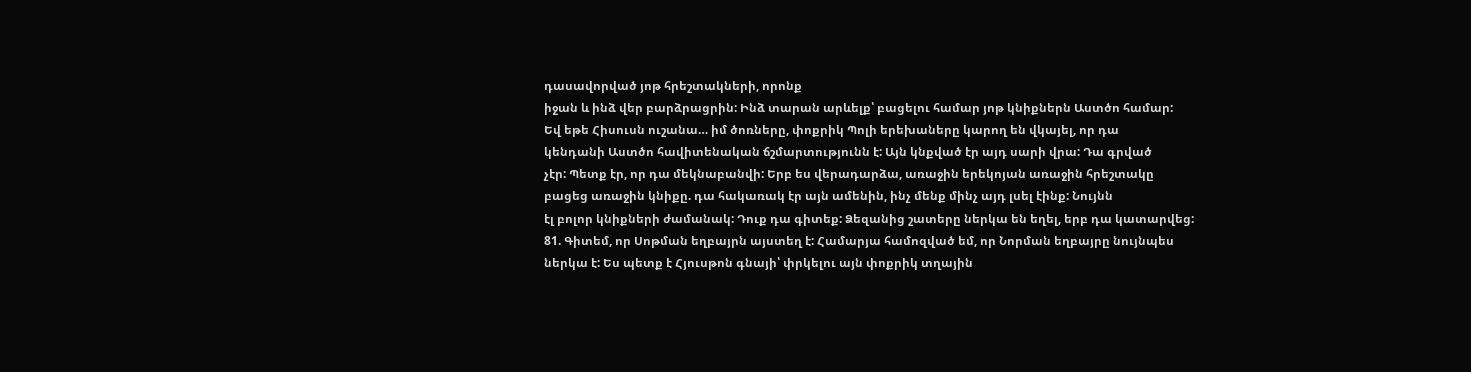դասավորված յոթ հրեշտակների, որոնք
իջան և ինձ վեր բարձրացրին: Ինձ տարան արևելք՝ բացելու համար յոթ կնիքներն Աստծո համար:
Եվ եթե Հիսուսն ուշանա… իմ ծոռները, փոքրիկ Պոլի երեխաները կարող են վկայել, որ դա
կենդանի Աստծո հավիտենական ճշմարտությունն է: Այն կնքված էր այդ սարի վրա: Դա գրված
չէր: Պետք էր, որ դա մեկնաբանվի: Երբ ես վերադարձա, առաջին երեկոյան առաջին հրեշտակը
բացեց առաջին կնիքը. դա հակառակ էր այն ամենին, ինչ մենք մինչ այդ լսել էինք: Նույնն
էլ բոլոր կնիքների ժամանակ: Դուք դա գիտեք: Ձեզանից շատերը ներկա են եղել, երբ դա կատարվեց:
81. Գիտեմ, որ Սոթման եղբայրն այստեղ է: Համարյա համոզված եմ, որ Նորման եղբայրը նույնպես
ներկա է: Ես պետք է Հյուսթոն գնայի՝ փրկելու այն փոքրիկ տղային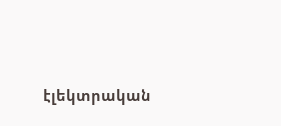էլեկտրական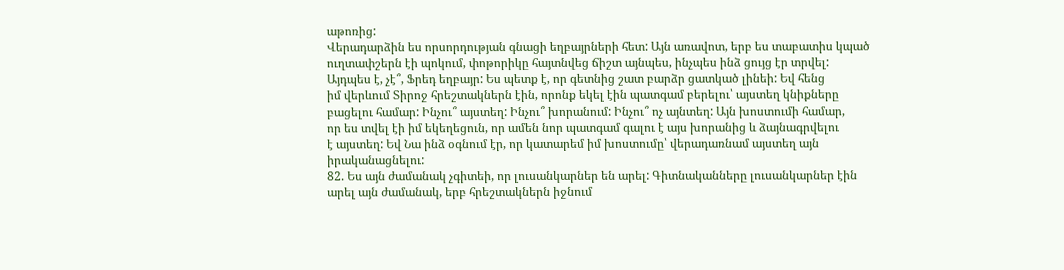աթոռից:
Վերադարձին ես որսորդության գնացի եղբայրների հետ: Այն առավոտ, երբ ես տաբատիս կպած
ուղտափշերն էի պոկում, փոթորիկը հայտնվեց ճիշտ այնպես, ինչպես ինձ ցույց էր տրվել:
Այդպես է, չէ՞, Ֆրեդ եղբայր: Ես պետք է, որ գետնից շատ բարձր ցատկած լինեի: Եվ հենց
իմ վերևում Տիրոջ հրեշտակներն էին, որոնք եկել էին պատգամ բերելու՝ այստեղ կնիքները
բացելու համար: Ինչու՞ այստեղ: Ինչու՞ խորանում: Ինչու՞ ոչ այնտեղ: Այն խոստումի համար,
որ ես տվել էի իմ եկեղեցուն, որ ամեն նոր պատգամ գալու է այս խորանից և ձայնագրվելու
է այստեղ: Եվ Նա ինձ օգնում էր, որ կատարեմ իմ խոստումը՝ վերադառնամ այստեղ այն իրականացնելու:
82. Ես այն ժամանակ չգիտեի, որ լուսանկարներ են արել: Գիտնականները լուսանկարներ էին
արել այն ժամանակ, երբ հրեշտակներն իջնում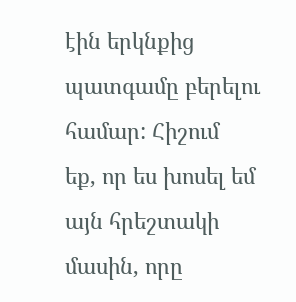էին երկնքից պատգամը բերելու համար: Հիշում
եք, որ ես խոսել եմ այն հրեշտակի մասին, որը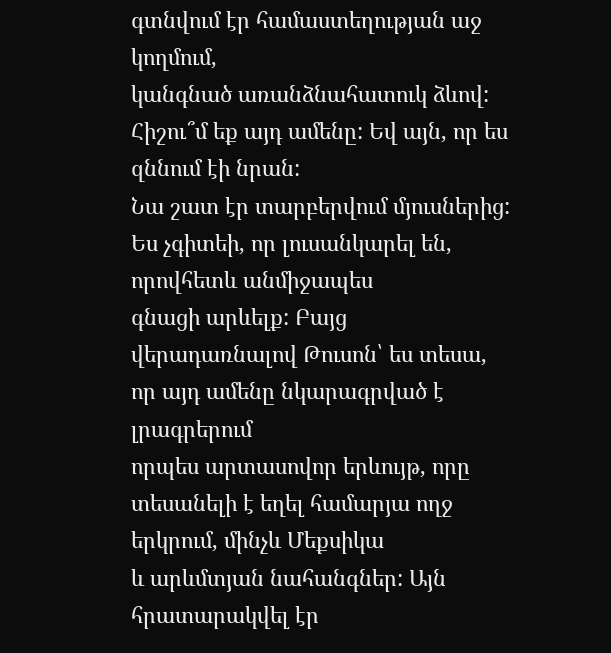գտնվում էր համաստեղության աջ կողմում,
կանգնած առանձնահատուկ ձևով: Հիշու՞մ եք այդ ամենը: Եվ այն, որ ես զննում էի նրան:
Նա շատ էր տարբերվում մյուսներից: Ես չգիտեի, որ լուսանկարել են, որովհետև անմիջապես
գնացի արևելք: Բայց վերադառնալով Թուսոն՝ ես տեսա, որ այդ ամենը նկարագրված է լրագրերում
որպես արտասովոր երևույթ, որը տեսանելի է եղել համարյա ողջ երկրում, մինչև Մեքսիկա
և արևմտյան նահանգներ: Այն հրատարակվել էր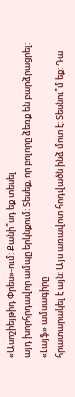«Ասոշիեյթիդ Փրես»-ում: Քանի՞սդ եք տեսել
այդ խորհրդավոր ամպը երկնքում: Տեսեք, որ բոլորը ձեռք են բարձրացրել: «Լայֆ» ամսագիրը
հրատարակել է այն: Այս առավոտ հոդվածն ինձ մոտ է: Տեսնու՞մ եք: Դա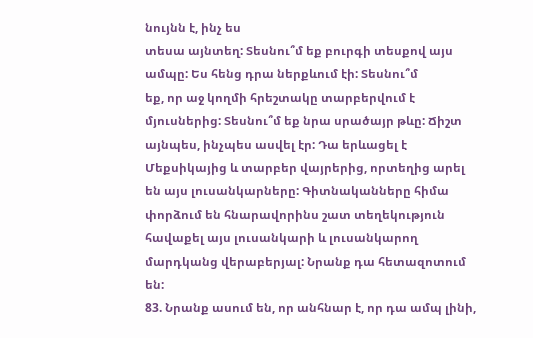նույնն է, ինչ ես
տեսա այնտեղ: Տեսնու՞մ եք բուրգի տեսքով այս ամպը: Ես հենց դրա ներքևում էի: Տեսնու՞մ
եք, որ աջ կողմի հրեշտակը տարբերվում է մյուսներից: Տեսնու՞մ եք նրա սրածայր թևը: Ճիշտ
այնպես, ինչպես ասվել էր: Դա երևացել է Մեքսիկայից և տարբեր վայրերից, որտեղից արել
են այս լուսանկարները: Գիտնականները հիմա փորձում են հնարավորինս շատ տեղեկություն
հավաքել այս լուսանկարի և լուսանկարող մարդկանց վերաբերյալ: Նրանք դա հետազոտում են:
83. Նրանք ասում են, որ անհնար է, որ դա ամպ լինի,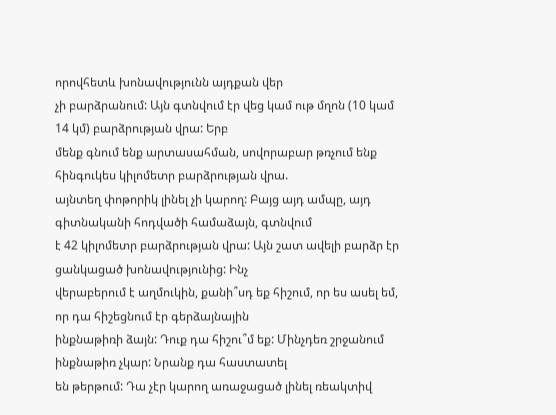որովհետև խոնավությունն այդքան վեր
չի բարձրանում: Այն գտնվում էր վեց կամ ութ մղոն (10 կամ 14 կմ) բարձրության վրա: Երբ
մենք գնում ենք արտասահման, սովորաբար թռչում ենք հինգուկես կիլոմետր բարձրության վրա.
այնտեղ փոթորիկ լինել չի կարող: Բայց այդ ամպը, այդ գիտնականի հոդվածի համաձայն, գտնվում
է 42 կիլոմետր բարձրության վրա: Այն շատ ավելի բարձր էր ցանկացած խոնավությունից: Ինչ
վերաբերում է աղմուկին, քանի՞սդ եք հիշում, որ ես ասել եմ, որ դա հիշեցնում էր գերձայնային
ինքնաթիռի ձայն: Դուք դա հիշու՞մ եք: Մինչդեռ շրջանում ինքնաթիռ չկար: Նրանք դա հաստատել
են թերթում: Դա չէր կարող առաջացած լինել ռեակտիվ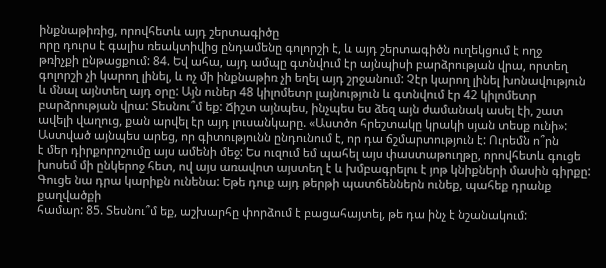ինքնաթիռից, որովհետև այդ շերտագիծը
որը դուրս է գալիս ռեակտիվից ընդամենը գոլորշի է, և այդ շերտագիծն ուղեկցում է ողջ
թռիչքի ընթացքում: 84. Եվ ահա, այդ ամպը գտնվում էր այնպիսի բարձրության վրա, որտեղ
գոլորշի չի կարող լինել, և ոչ մի ինքնաթիռ չի եղել այդ շրջանում: Չէր կարող լինել խոնավություն
և մնալ այնտեղ այդ օրը: Այն ուներ 48 կիլոմետր լայնություն և գտնվում էր 42 կիլոմետր
բարձրության վրա: Տեսնու՞մ եք: Ճիշտ այնպես, ինչպես ես ձեզ այն ժամանակ ասել էի, շատ
ավելի վաղուց, քան արվել էր այդ լուսանկարը. «Աստծո հրեշտակը կրակի սյան տեսք ունի»:
Աստված այնպես արեց, որ գիտությունն ընդունում է, որ դա ճշմարտություն է: Ուրեմն ո՞րն
է մեր դիրքորոշումը այս ամենի մեջ: Ես ուզում եմ պահել այս փաստաթուղթը, որովհետև գուցե
խոսեմ մի ընկերոջ հետ, ով այս առավոտ այստեղ է և խմբագրելու է յոթ կնիքների մասին գիրքը:
Գուցե նա դրա կարիքն ունենա: Եթե դուք այդ թերթի պատճեններն ունեք, պահեք դրանք քաղվածքի
համար: 85. Տեսնու՞մ եք, աշխարհը փորձում է բացահայտել, թե դա ինչ է նշանակում: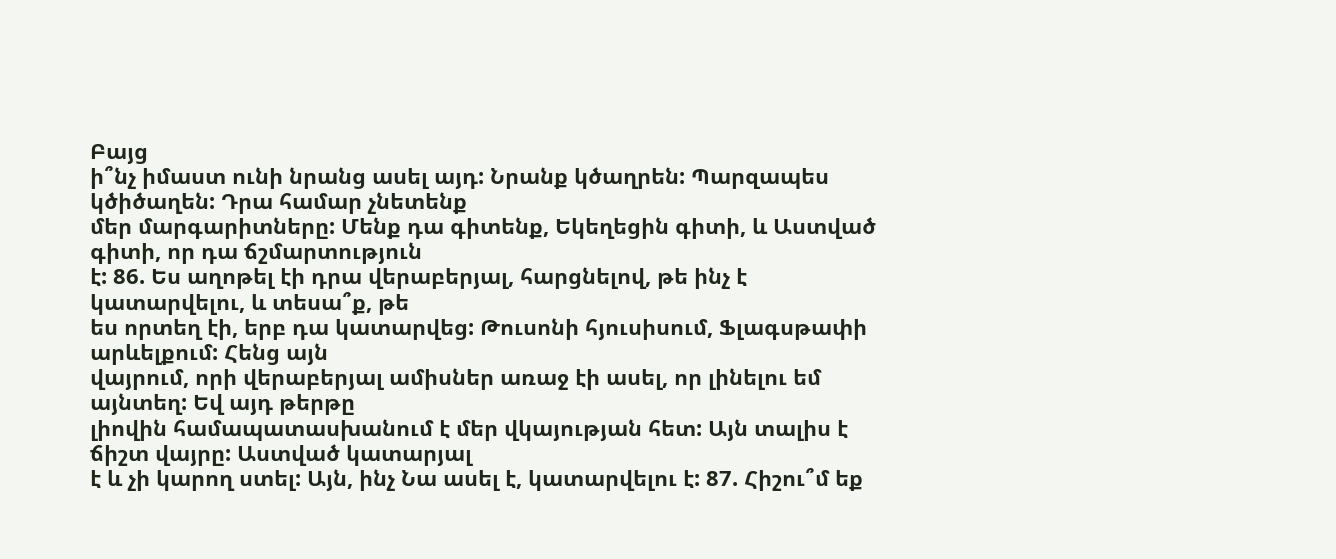Բայց
ի՞նչ իմաստ ունի նրանց ասել այդ: Նրանք կծաղրեն: Պարզապես կծիծաղեն: Դրա համար չնետենք
մեր մարգարիտները: Մենք դա գիտենք, Եկեղեցին գիտի, և Աստված գիտի, որ դա ճշմարտություն
է: 86. Ես աղոթել էի դրա վերաբերյալ, հարցնելով, թե ինչ է կատարվելու, և տեսա՞ք, թե
ես որտեղ էի, երբ դա կատարվեց: Թուսոնի հյուսիսում, Ֆլագսթափի արևելքում: Հենց այն
վայրում, որի վերաբերյալ ամիսներ առաջ էի ասել, որ լինելու եմ այնտեղ: Եվ այդ թերթը
լիովին համապատասխանում է մեր վկայության հետ: Այն տալիս է ճիշտ վայրը: Աստված կատարյալ
է և չի կարող ստել: Այն, ինչ Նա ասել է, կատարվելու է: 87. Հիշու՞մ եք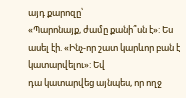այդ քարոզը՝
«Պարոնայք, ժամը քանի՞սն է»: Ես ասել էի. «Ինչ-որ շատ կարևոր բան է կատարվելու»: Եվ
դա կատարվեց այնպես, որ ողջ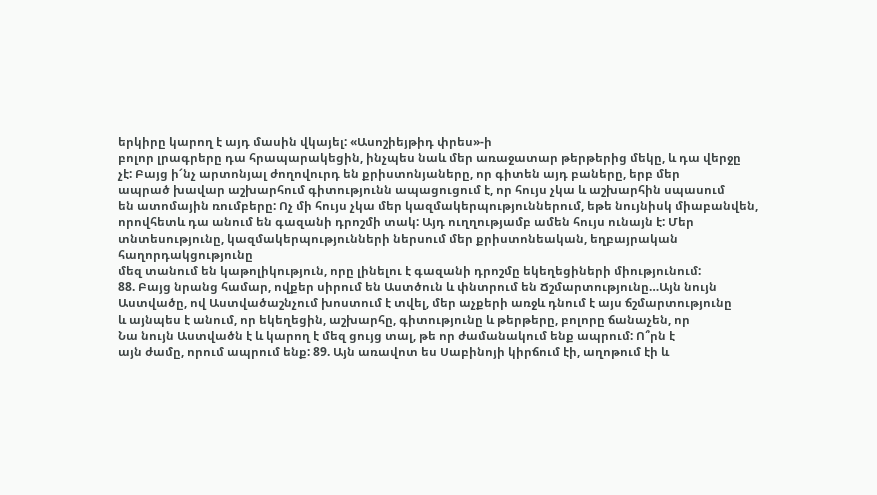երկիրը կարող է այդ մասին վկայել: «Ասոշիեյթիդ փրես»-ի
բոլոր լրագրերը դա հրապարակեցին, ինչպես նաև մեր առաջատար թերթերից մեկը, և դա վերջը
չէ: Բայց ի՜նչ արտոնյալ ժողովուրդ են քրիստոնյաները, որ գիտեն այդ բաները, երբ մեր
ապրած խավար աշխարհում գիտությունն ապացուցում է, որ հույս չկա և աշխարհին սպասում
են ատոմային ռումբերը: Ոչ մի հույս չկա մեր կազմակերպություններում, եթե նույնիսկ միաբանվեն,
որովհետև դա անում են գազանի դրոշմի տակ: Այդ ուղղությամբ ամեն հույս ունայն է: Մեր
տնտեսությունը, կազմակերպությունների ներսում մեր քրիստոնեական, եղբայրական հաղորդակցությունը
մեզ տանում են կաթոլիկություն, որը լինելու է գազանի դրոշմը եկեղեցիների միությունում:
88. Բայց նրանց համար, ովքեր սիրում են Աստծուն և փնտրում են Ճշմարտությունը…Այն նույն
Աստվածը, ով Աստվածաշնչում խոստում է տվել, մեր աչքերի առջև դնում է այս ճշմարտությունը
և այնպես է անում, որ եկեղեցին, աշխարհը, գիտությունը և թերթերը, բոլորը ճանաչեն, որ
Նա նույն Աստվածն է և կարող է մեզ ցույց տալ, թե որ ժամանակում ենք ապրում: Ո՞րն է
այն ժամը, որում ապրում ենք: 89. Այն առավոտ ես Սաբինոյի կիրճում էի, աղոթում էի և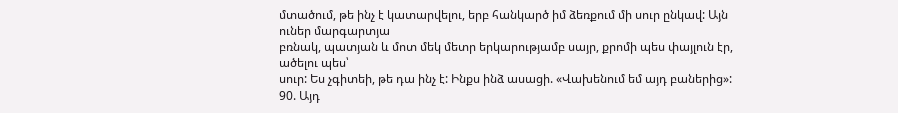մտածում, թե ինչ է կատարվելու, երբ հանկարծ իմ ձեռքում մի սուր ընկավ: Այն ուներ մարգարտյա
բռնակ, պատյան և մոտ մեկ մետր երկարությամբ սայր, քրոմի պես փայլուն էր, ածելու պես՝
սուր: Ես չգիտեի, թե դա ինչ է: Ինքս ինձ ասացի. «Վախենում եմ այդ բաներից»: 90. Այդ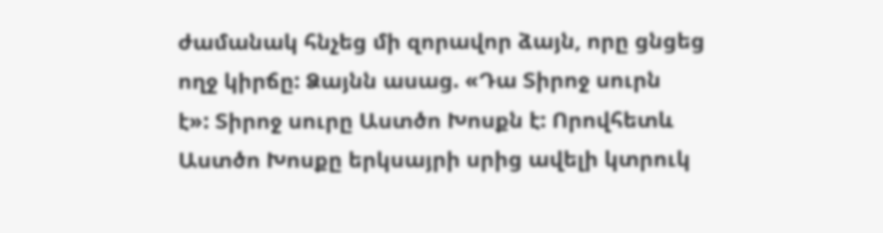ժամանակ հնչեց մի զորավոր ձայն, որը ցնցեց ողջ կիրճը: Ձայնն ասաց. «Դա Տիրոջ սուրն
է»: Տիրոջ սուրը Աստծո Խոսքն է: Որովհետև Աստծո Խոսքը երկսայրի սրից ավելի կտրուկ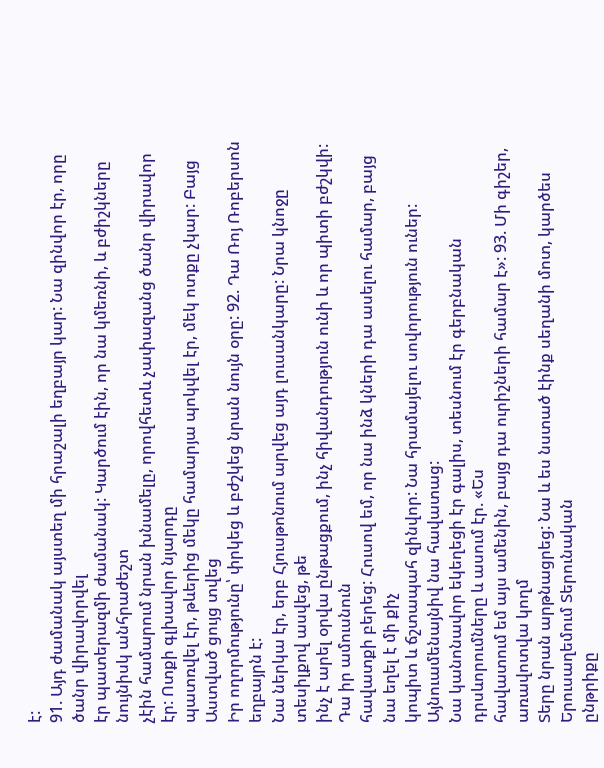է:
91. Այդ ժամանակ այստեղ մի հրաշալի եղբայր կար: Նա զինվոր էր, որը ծանր վիրավորվել
էր պատերազմի ժամանակ: Կարծում էին, որ նա կմեռնի, և բժիշկները նույնիսկ անհրաժեշտ
չէին համարում նրան խնամելը, որովհետև չափազանց ծանր վիրավոր էր: Ոտքի գլխավոր նյարդը
պատռվել էր, թևերից մեկը համարյա պոկվել էր, մեկ ոտքը չկար: Բայց Աստված ցույց տվեց
Իր ողորմությունը՝ փրկեց և բժշկեց նրան նույն օրը: 92. Դա Ռոյ Ռոբերսոն եղբայրն է:
Նա ներկա էր, երբ Հյուսթոնում արվեց այդ լուսանկարը: Նրա կնոջը տեսիլքով ասվեց, թե
ինչ է արել օրվա ընթացքում, ինչ հիվանդություն ունի և որ պիտի բժշկվի: Դա իր ամուսնուն
հավատքի բերեց: Հուսով եմ, որ նա ինձ կների դա ասելու համար, բայց նա եղել է մի քիչ
կոպիտ և ճշտապահ զինվոր: Նա հրամայելու սովորություն ուներ: Այնուամենայնիվ նա հավատաց:
Նա կանոնավոր եկեղեցի էր գալիս, տեսնում էր գերբնական դրսևորումները և ասում էր. «Ես
հավատում եմ այս ամենին, բայց դա ուրիշների համար է»: 93. Մի գիշեր, առավոտվա կողմ
Տերը նրան արթնացրեց: Նա և ես նստած էինք սեղանի մոտ, կարծես Երուսաղեմում Տերունական
ընթրիքը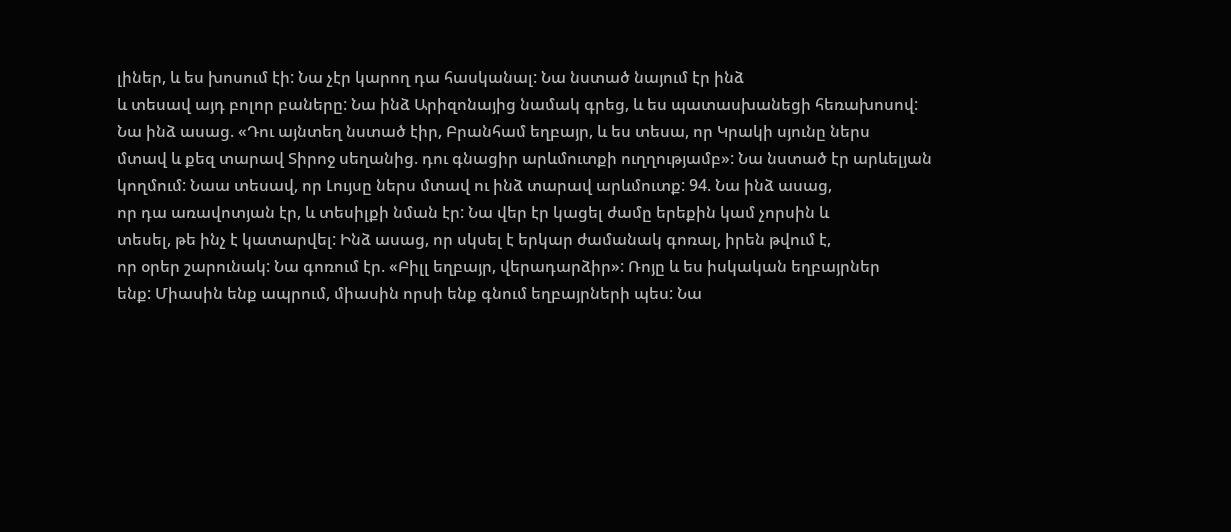լիներ, և ես խոսում էի: Նա չէր կարող դա հասկանալ: Նա նստած նայում էր ինձ
և տեսավ այդ բոլոր բաները: Նա ինձ Արիզոնայից նամակ գրեց, և ես պատասխանեցի հեռախոսով:
Նա ինձ ասաց. «Դու այնտեղ նստած էիր, Բրանհամ եղբայր, և ես տեսա, որ Կրակի սյունը ներս
մտավ և քեզ տարավ Տիրոջ սեղանից. դու գնացիր արևմուտքի ուղղությամբ»: Նա նստած էր արևելյան
կողմում: Նաա տեսավ, որ Լույսը ներս մտավ ու ինձ տարավ արևմուտք: 94. Նա ինձ ասաց,
որ դա առավոտյան էր, և տեսիլքի նման էր: Նա վեր էր կացել ժամը երեքին կամ չորսին և
տեսել, թե ինչ է կատարվել: Ինձ ասաց, որ սկսել է երկար ժամանակ գոռալ, իրեն թվում է,
որ օրեր շարունակ: Նա գոռում էր. «Բիլլ եղբայր, վերադարձիր»: Ռոյը և ես իսկական եղբայրներ
ենք: Միասին ենք ապրում, միասին որսի ենք գնում եղբայրների պես: Նա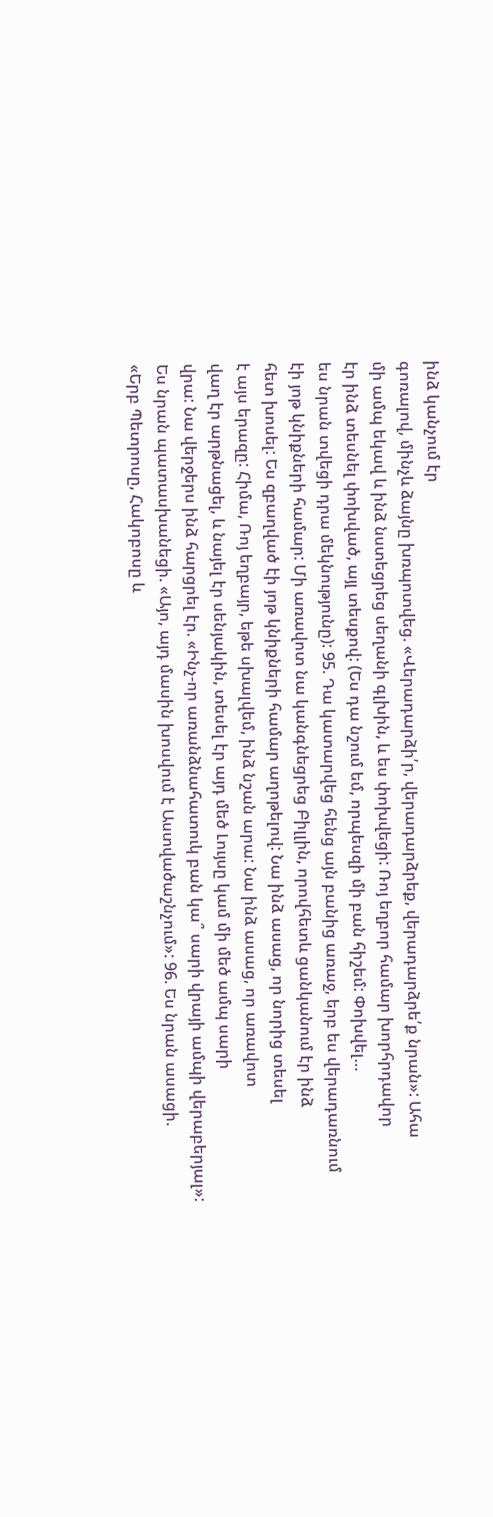ինձ կանչում էր
գոռալով, մինչև ձայնը խռպոտվեց. «Վերադարձի՛ր, վերադարձրեք, վերադարձրե՛ք նրան»: Ահա
մի ամպ եկավ և ինձ նստեցրեց սեղանի գլխին, և ես փոխվեցի: Ռոյ եղբոր համար խորհրդավոր
էր ինձ տեսնել փոխված, այլ տեսքով: (Ես դա նշում եմ, որպեսզի մի բան հիշեմ: Փոխվել…
ես նրան տվեցի դրա մեկնությունը): 95. Դա կատարվեց հենց այն բանից առաջ, երբ ես վերադառնում
էի յոթ կնիքների համար: Մի առավոտ նա կանգնեցրեց Բիլլին, որովհետև ցանկանում էր ինձ
հետ խոսել: Ես զբաղված էի յոթ կնիքների համար աղոթելով: Նա ինձ ասաց, որ նորից տեսել
է այս երազը: Հիմա, Ռոյ եղբայր, եթե սխալվեմ, ինձ նշան արա: Նա ինձ ասաց, որ առավոտ
վաղ էր արթնացել, և նայել էր սենյակին, տեսել էր այդ մեծ Լույսը կամ մի մեծ ամպ սարի
վրա: Նա վերջերս ինձ հարցրել էր. «Ինչ-որ առանձնահատուկ բան կա՞ սարի վրայի ամպի վերաբերյալ»:
Ես նրան պատասխանեցի. «Այո, այդ մասին խոսվում է Աստվածաշնչում»: 96. Ես նրան ասացի.
«Երբ Պետրոսը, Հակոբոսը և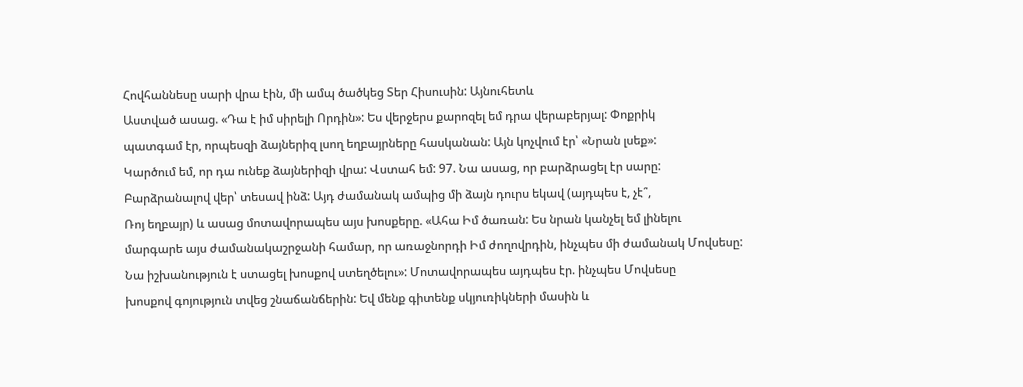Հովհաննեսը սարի վրա էին, մի ամպ ծածկեց Տեր Հիսուսին: Այնուհետև
Աստված ասաց. «Դա է իմ սիրելի Որդին»: Ես վերջերս քարոզել եմ դրա վերաբերյալ: Փոքրիկ
պատգամ էր, որպեսզի ձայներիզ լսող եղբայրները հասկանան: Այն կոչվում էր՝ «Նրան լսեք»:
Կարծում եմ, որ դա ունեք ձայներիզի վրա: Վստահ եմ: 97. Նա ասաց, որ բարձրացել էր սարը:
Բարձրանալով վեր՝ տեսավ ինձ: Այդ ժամանակ ամպից մի ձայն դուրս եկավ (այդպես է, չէ՞,
Ռոյ եղբայր) և ասաց մոտավորապես այս խոսքերը. «Ահա Իմ ծառան: Ես նրան կանչել եմ լինելու
մարգարե այս ժամանակաշրջանի համար, որ առաջնորդի Իմ ժողովրդին, ինչպես մի ժամանակ Մովսեսը:
Նա իշխանություն է ստացել խոսքով ստեղծելու»: Մոտավորապես այդպես էր. ինչպես Մովսեսը
խոսքով գոյություն տվեց շնաճանճերին: Եվ մենք գիտենք սկյուռիկների մասին և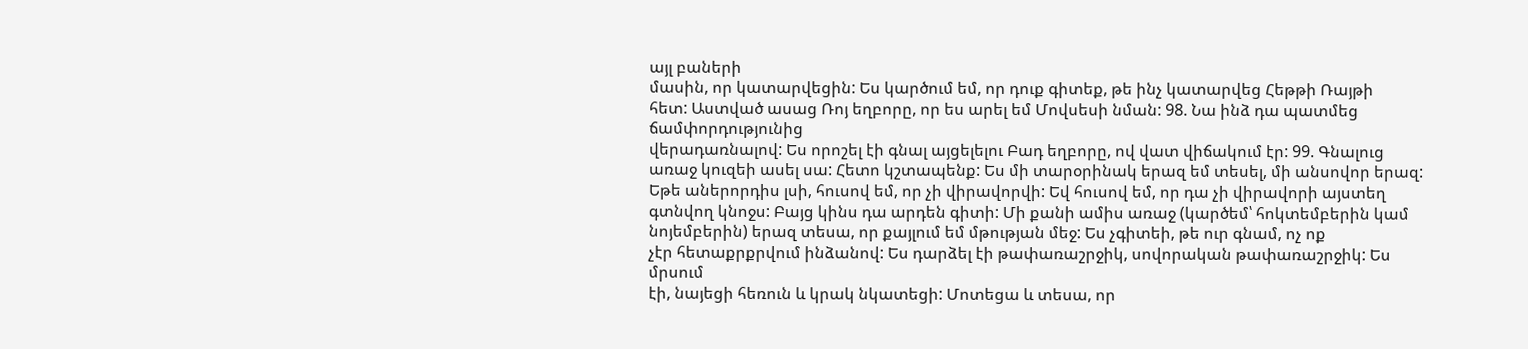այլ բաների
մասին, որ կատարվեցին: Ես կարծում եմ, որ դուք գիտեք, թե ինչ կատարվեց Հեթթի Ռայթի
հետ: Աստված ասաց Ռոյ եղբորը, որ ես արել եմ Մովսեսի նման: 98. Նա ինձ դա պատմեց ճամփորդությունից
վերադառնալով: Ես որոշել էի գնալ այցելելու Բադ եղբորը, ով վատ վիճակում էր: 99. Գնալուց
առաջ կուզեի ասել սա: Հետո կշտապենք: Ես մի տարօրինակ երազ եմ տեսել, մի անսովոր երազ:
Եթե աներորդիս լսի, հուսով եմ, որ չի վիրավորվի: Եվ հուսով եմ, որ դա չի վիրավորի այստեղ
գտնվող կնոջս: Բայց կինս դա արդեն գիտի: Մի քանի ամիս առաջ (կարծեմ՝ հոկտեմբերին կամ
նոյեմբերին) երազ տեսա, որ քայլում եմ մթության մեջ: Ես չգիտեի, թե ուր գնամ, ոչ ոք
չէր հետաքրքրվում ինձանով: Ես դարձել էի թափառաշրջիկ, սովորական թափառաշրջիկ: Ես մրսում
էի, նայեցի հեռուն և կրակ նկատեցի: Մոտեցա և տեսա, որ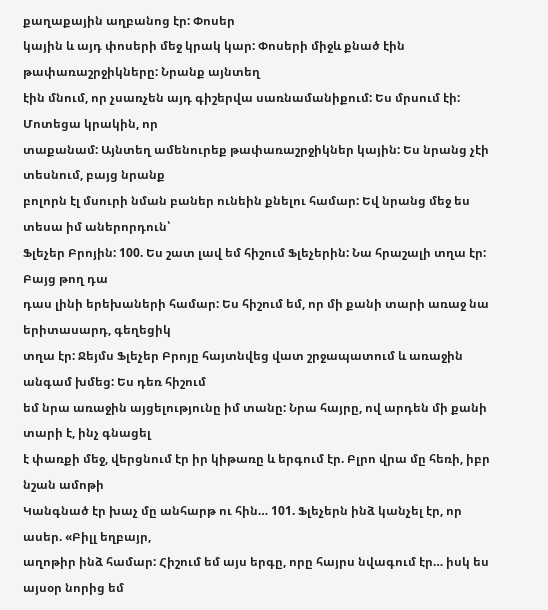քաղաքային աղբանոց էր: Փոսեր
կային և այդ փոսերի մեջ կրակ կար: Փոսերի միջև քնած էին թափառաշրջիկները: Նրանք այնտեղ
էին մնում, որ չսառչեն այդ գիշերվա սառնամանիքում: Ես մրսում էի: Մոտեցա կրակին, որ
տաքանամ: Այնտեղ ամենուրեք թափառաշրջիկներ կային: Ես նրանց չէի տեսնում, բայց նրանք
բոլորն էլ մսուրի նման բաներ ունեին քնելու համար: Եվ նրանց մեջ ես տեսա իմ աներորդուն՝
Ֆլեչեր Բրոյին: 100. Ես շատ լավ եմ հիշում Ֆլեչերին: Նա հրաշալի տղա էր: Բայց թող դա
դաս լինի երեխաների համար: Ես հիշում եմ, որ մի քանի տարի առաջ նա երիտասարդ, գեղեցիկ
տղա էր: Ջեյմս Ֆլեչեր Բրոյը հայտնվեց վատ շրջապատում և առաջին անգամ խմեց: Ես դեռ հիշում
եմ նրա առաջին այցելությունը իմ տանը: Նրա հայրը, ով արդեն մի քանի տարի է, ինչ գնացել
է փառքի մեջ, վերցնում էր իր կիթառը և երգում էր. Բլրո վրա մը հեռի, իբր նշան ամոթի
Կանգնած էր խաչ մը անհարթ ու հին… 101. Ֆլեչերն ինձ կանչել էր, որ ասեր. «Բիլլ եղբայր,
աղոթիր ինձ համար: Հիշում եմ այս երգը, որը հայրս նվագում էր… իսկ ես այսօր նորից եմ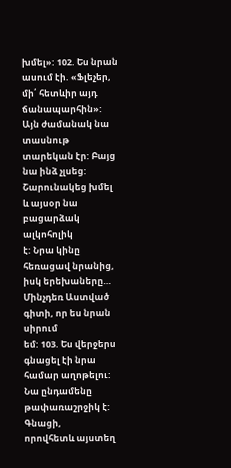խմել»: 102. Ես նրան ասում էի. «Ֆլեչեր, մի՛ հետևիր այդ ճանապարհին»: Այն ժամանակ նա
տասնութ տարեկան էր: Բայց նա ինձ չլսեց: Շարունակեց խմել և այսօր նա բացարձակ ալկոհոլիկ
է: Նրա կինը հեռացավ նրանից, իսկ երեխաները… Մինչդեռ Աստված գիտի, որ ես նրան սիրում
եմ: 103. Ես վերջերս գնացել էի նրա համար աղոթելու: Նա ընդամենը թափառաշրջիկ է: Գնացի,
որովհետև այստեղ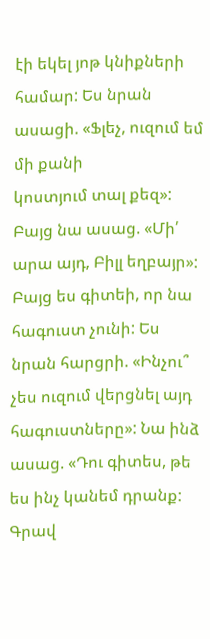էի եկել յոթ կնիքների համար: Ես նրան ասացի. «Ֆլեչ, ուզում եմ մի քանի
կոստյում տալ քեզ»: Բայց նա ասաց. «Մի՛ արա այդ, Բիլլ եղբայր»: Բայց ես գիտեի, որ նա
հագուստ չունի: Ես նրան հարցրի. «Ինչու՞ չես ուզում վերցնել այդ հագուստները»: Նա ինձ
ասաց. «Դու գիտես, թե ես ինչ կանեմ դրանք: Գրավ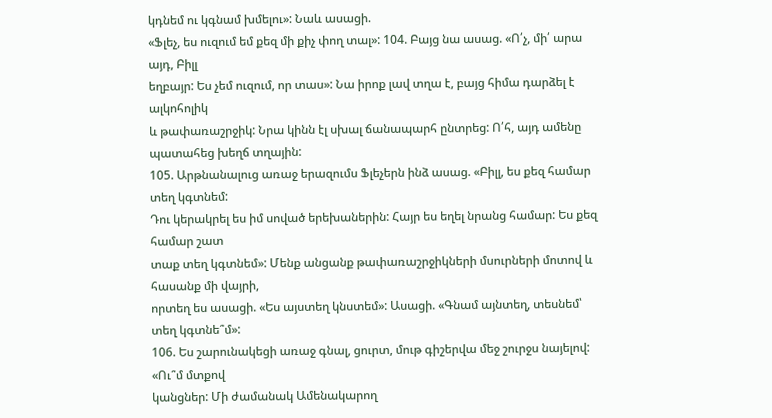կդնեմ ու կգնամ խմելու»: Նաև ասացի.
«Ֆլեչ, ես ուզում եմ քեզ մի քիչ փող տալ»: 104. Բայց նա ասաց. «Ո՛չ, մի՛ արա այդ, Բիլլ
եղբայր: Ես չեմ ուզում, որ տաս»: Նա իրոք լավ տղա է, բայց հիմա դարձել է ալկոհոլիկ
և թափառաշրջիկ: Նրա կինն էլ սխալ ճանապարհ ընտրեց: Ո՛հ, այդ ամենը պատահեց խեղճ տղային:
105. Արթնանալուց առաջ երազումս Ֆլեչերն ինձ ասաց. «Բիլլ, ես քեզ համար տեղ կգտնեմ:
Դու կերակրել ես իմ սոված երեխաներին: Հայր ես եղել նրանց համար: Ես քեզ համար շատ
տաք տեղ կգտնեմ»: Մենք անցանք թափառաշրջիկների մսուրների մոտով և հասանք մի վայրի,
որտեղ ես ասացի. «Ես այստեղ կնստեմ»: Ասացի. «Գնամ այնտեղ, տեսնեմ՝ տեղ կգտնե՞մ»:
106. Ես շարունակեցի առաջ գնալ, ցուրտ, մութ գիշերվա մեջ շուրջս նայելով: «Ու՞մ մտքով
կանցներ: Մի ժամանակ Ամենակարող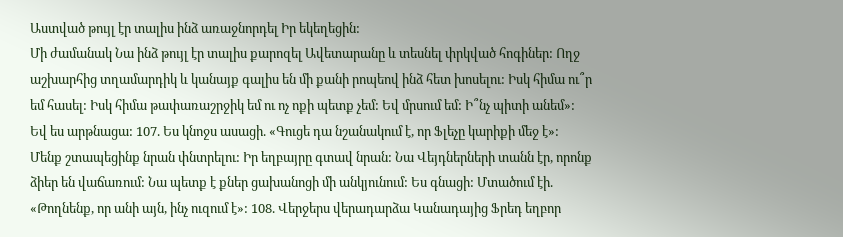Աստված թույլ էր տալիս ինձ առաջնորդել Իր եկեղեցին:
Մի ժամանակ Նա ինձ թույլ էր տալիս քարոզել Ավետարանը և տեսնել փրկված հոգիներ: Ողջ
աշխարհից տղամարդիկ և կանայք գալիս են մի քանի րոպեով ինձ հետ խոսելու: Իսկ հիմա ու՞ր
եմ հասել: Իսկ հիմա թափառաշրջիկ եմ ու ոչ ոքի պետք չեմ: Եվ մրսում եմ: Ի՞նչ պիտի անեմ»:
Եվ ես արթնացա: 107. Ես կնոջս ասացի. «Գուցե դա նշանակում է, որ Ֆլեչը կարիքի մեջ է»:
Մենք շտապեցինք նրան փնտրելու: Իր եղբայրը գտավ նրան: Նա Վեյդներների տանն էր, որոնք
ձիեր են վաճառում: Նա պետք է քներ ցախանոցի մի անկյունում: Ես գնացի: Մտածում էի.
«Թողնենք, որ անի այն, ինչ ուզում է»: 108. Վերջերս վերադարձա Կանադայից Ֆրեդ եղբոր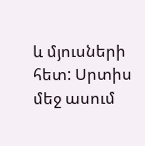և մյուսների հետ: Սրտիս մեջ ասում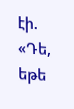էի. «Դե, եթե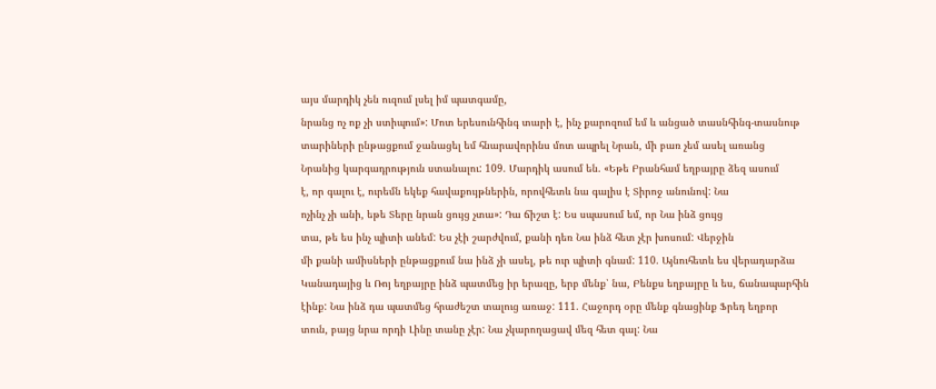այս մարդիկ չեն ուզում լսել իմ պատգամը,
նրանց ոչ ոք չի ստիպում»: Մոտ երեսունհինգ տարի է, ինչ քարոզում եմ և անցած տասնհինգ-տասնութ
տարիների ընթացքում ջանացել եմ հնարավորինս մոտ ապրել Նրան, մի բառ չեմ ասել առանց
Նրանից կարգադրություն ստանալու: 109. Մարդիկ ասում են. «Եթե Բրանհամ եղբայրը ձեզ ասում
է, որ գալու է, ուրեմն եկեք հավաքույթներին, որովհետև նա գալիս է Տիրոջ անունով: Նա
ոչինչ չի անի, եթե Տերը նրան ցույց չտա»: Դա ճիշտ է: Ես սպասում եմ, որ Նա ինձ ցույց
տա, թե ես ինչ պիտի անեմ: Ես չէի շարժվում, քանի դեռ Նա ինձ հետ չէր խոսում: Վերջին
մի քանի ամիսների ընթացքում նա ինձ չի ասել, թե ուր պիտի գնամ: 110. Այնուհետև ես վերադարձա
Կանադայից և Ռոյ եղբայրը ինձ պատմեց իր երազը, երբ մենք՝ նա, Բենքս եղբայրը և ես, ճանապարհին
էինք: Նա ինձ դա պատմեց հրաժեշտ տալուց առաջ: 111. Հաջորդ օրը մենք գնացինք Ֆրեդ եղբոր
տուն, բայց նրա որդի Լինը տանը չէր: Նա չկարողացավ մեզ հետ գալ: Նա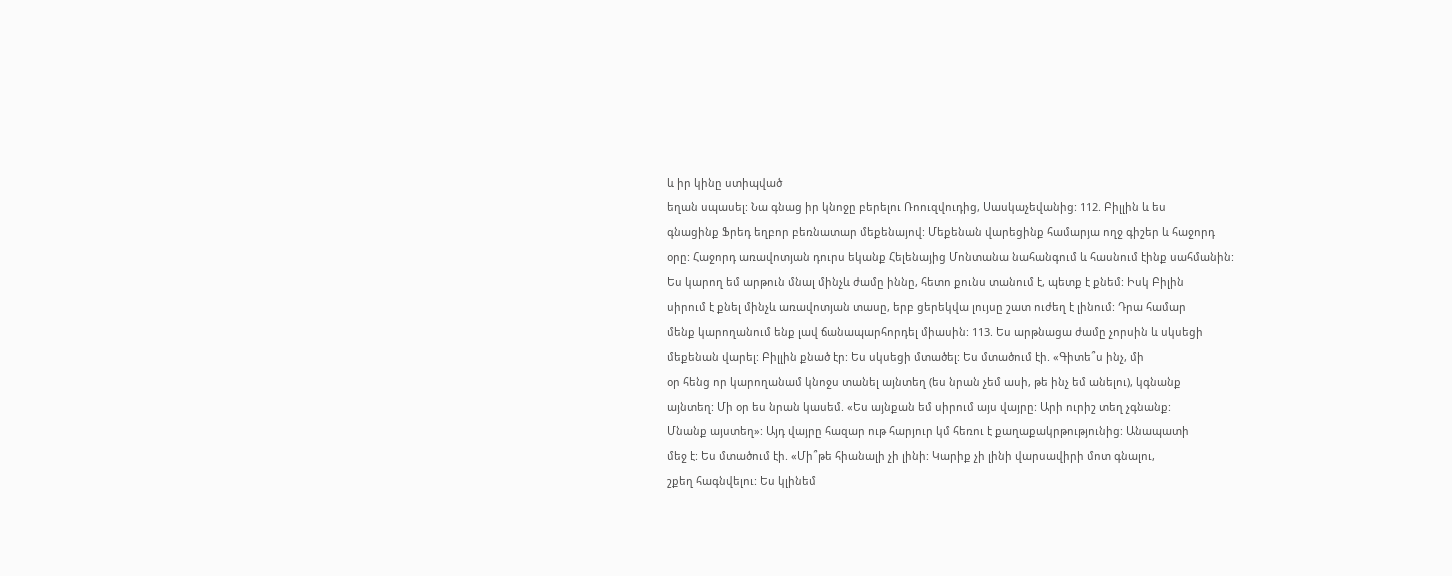և իր կինը ստիպված
եղան սպասել: Նա գնաց իր կնոջը բերելու Ռոուզվուդից, Սասկաչեվանից: 112. Բիլլին և ես
գնացինք Ֆրեդ եղբոր բեռնատար մեքենայով: Մեքենան վարեցինք համարյա ողջ գիշեր և հաջորդ
օրը: Հաջորդ առավոտյան դուրս եկանք Հելենայից Մոնտանա նահանգում և հասնում էինք սահմանին:
Ես կարող եմ արթուն մնալ մինչև ժամը իննը, հետո քունս տանում է, պետք է քնեմ: Իսկ Բիլին
սիրում է քնել մինչև առավոտյան տասը, երբ ցերեկվա լույսը շատ ուժեղ է լինում: Դրա համար
մենք կարողանում ենք լավ ճանապարհորդել միասին: 113. Ես արթնացա ժամը չորսին և սկսեցի
մեքենան վարել: Բիլլին քնած էր: Ես սկսեցի մտածել: Ես մտածում էի. «Գիտե՞ս ինչ, մի
օր հենց որ կարողանամ կնոջս տանել այնտեղ (ես նրան չեմ ասի, թե ինչ եմ անելու), կգնանք
այնտեղ: Մի օր ես նրան կասեմ. «Ես այնքան եմ սիրում այս վայրը: Արի ուրիշ տեղ չգնանք:
Մնանք այստեղ»: Այդ վայրը հազար ութ հարյուր կմ հեռու է քաղաքակրթությունից: Անապատի
մեջ է: Ես մտածում էի. «Մի՞թե հիանալի չի լինի: Կարիք չի լինի վարսավիրի մոտ գնալու,
շքեղ հագնվելու: Ես կլինեմ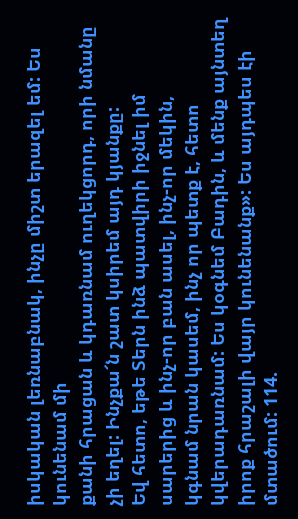իսկական լեռնաբնակ, ինչը միշտ երազել եմ: Ես կունենամ մի
քանի հրացան և կդառնամ ուղեկցորդ, որի նմանը չի եղել: Ինչքա՜ն շատ կսիրեմ այդ կյանքը:
Եվ հետո, եթե Տերն ինձ պատվիրի իջնել իմ սարերից և ինչ-որ բան ասել, ինչ-որ մեկին,
կգնամ նրան կասեմ, ինչ որ պետք է, հետո կվերադառնամ: Ես կօգնեմ Բադին, և մենք այնտեղ
իրոք հրաշալի վայր կունենանք»: Ես այդպես էի մտածում: 114.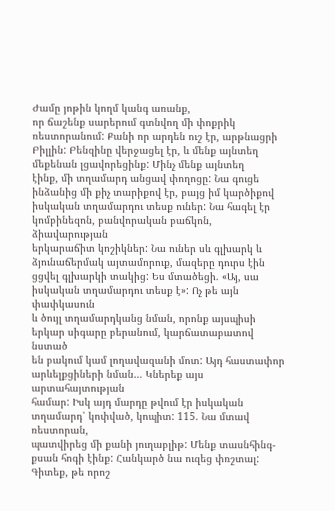Ժամը յոթին կողմ կանգ առանք,
որ ճաշենք սարերում գտնվող մի փոքրիկ ռեստորանում: Քանի որ արդեն ուշ էր, արթնացրի
Բիլլին: Բենզինը վերջացել էր, և մենք այնտեղ մեքենան լցավորեցինք: Մինչ մենք այնտեղ
էինք, մի տղամարդ անցավ փողոցը: Նա գուցե ինձանից մի քիչ տարիքով էր, բայց իմ կարծիքով
իսկական տղամարդու տեսք ուներ: Նա հագել էր կոմբինեզոն, բանվորական բաճկոն, ձիավարության
երկարաճիտ կոշիկներ: Նա ուներ սև գլխարկ և ձյունաճերմակ այտամորուք, մազերը դուրս էին
ցցվել գլխարկի տակից: Ես մտածեցի. «Այ, սա իսկական տղամարդու տեսք է»: Ոչ թե այն փափկասուն
և ծույլ տղամարդկանց նման, որոնք այսպիսի երկար սիգարը բերանում, կարճատաբատով նստած
են բակում կամ լողավազանի մոտ: Այդ հաստափոր արևելքցիների նման… Կներեք այս արտահայտության
համար: Իսկ այդ մարդը թվում էր իսկական տղամարդ՝ կոփված, կոպիտ: 115. Նա մտավ ռեստորան,
պատվիրեց մի քանի յուղաբլիթ: Մենք տասնհինգ-քսան հոգի էինք: Հանկարծ նա ուզեց փռշտալ:
Գիտեք, թե որոշ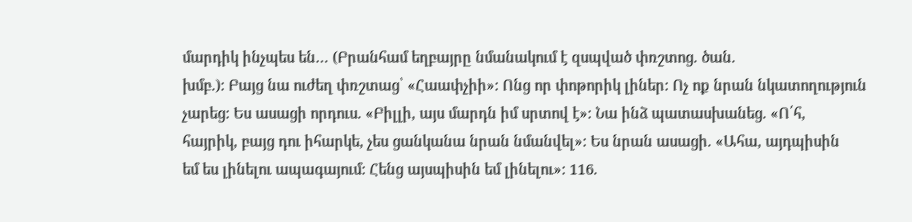մարդիկ ինչպես են… (Բրանհամ եղբայրը նմանակում է զսպված փռշտոց. ծան.
խմբ.): Բայց նա ուժեղ փռշտաց՝ «Հաափչիի»: Ոնց որ փոթորիկ լիներ: Ոչ ոք նրան նկատողություն
չարեց: Ես ասացի որդուս. «Բիլլի, այս մարդն իմ սրտով է»: Նա ինձ պատասխանեց. «Ո՛հ,
հայրիկ, բայց դու իհարկե, չես ցանկանա նրան նմանվել»: Ես նրան ասացի. «Ահա, այդպիսին
եմ ես լինելու ապագայում: Հենց այսպիսին եմ լինելու»: 116.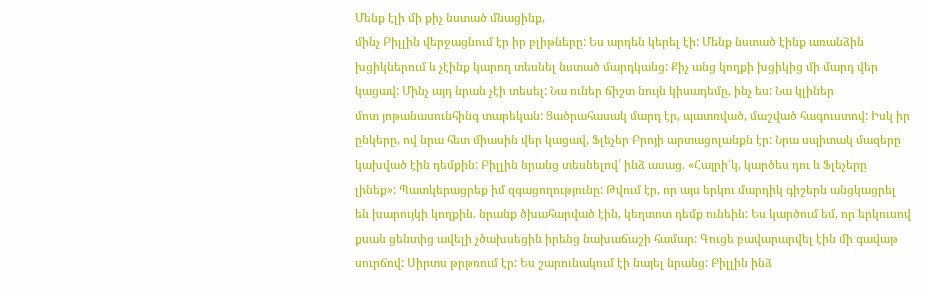Մենք էլի մի քիչ նստած մնացինք,
մինչ Բիլլին վերջացնում էր իր բլիթները: Ես արդեն կերել էի: Մենք նստած էինք առանձին
խցիկներում և չէինք կարող տեսնել նստած մարդկանց: Քիչ անց կողքի խցիկից մի մարդ վեր
կացավ: Մինչ այդ նրան չէի տեսել: Նա ուներ ճիշտ նույն կիսադեմը, ինչ ես: Նա կլիներ
մոտ յոթանասունհինգ տարեկան: Ցածրահասակ մարդ էր, պատռված, մաշված հագուստով: Իսկ իր
ընկերը, ով նրա հետ միասին վեր կացավ, Ֆլեչեր Բրոյի արտացոլանքն էր: Նրա սպիտակ մազերը
կախված էին դեմքին: Բիլլին նրանց տեսնելով՝ ինձ ասաց. «Հայրի՛կ, կարծես դու և Ֆլեչերը
լինեք»: Պատկերացրեք իմ զգացողությունը: Թվում էր, որ այս երկու մարդիկ գիշերն անցկացրել
են խարույկի կողքին. նրանք ծխահարված էին, կեղտոտ դեմք ունեին: Ես կարծում եմ, որ երկուսով
քսան ցենտից ավելի չծախսեցին իրենց նախաճաշի համար: Գուցե բավարարվել էին մի գավաթ
սուրճով: Սիրտս թրթռում էր: Ես շարունակում էի նայել նրանց: Բիլլին ինձ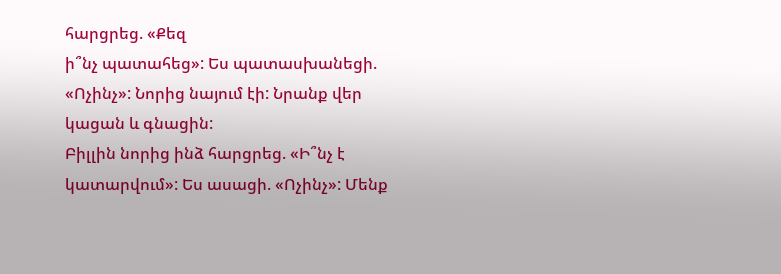հարցրեց. «Քեզ
ի՞նչ պատահեց»: Ես պատասխանեցի. «Ոչինչ»: Նորից նայում էի: Նրանք վեր կացան և գնացին:
Բիլլին նորից ինձ հարցրեց. «Ի՞նչ է կատարվում»: Ես ասացի. «Ոչինչ»: Մենք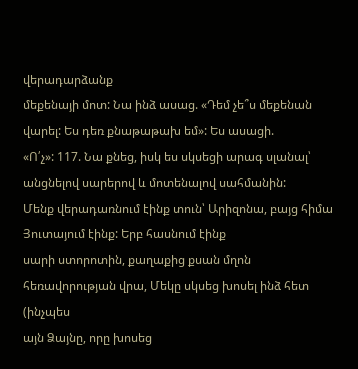վերադարձանք
մեքենայի մոտ: Նա ինձ ասաց. «Դեմ չե՞ս մեքենան վարել: Ես դեռ քնաթաթախ եմ»: Ես ասացի.
«Ո՛չ»: 117. Նա քնեց, իսկ ես սկսեցի արագ սլանալ՝ անցնելով սարերով և մոտենալով սահմանին:
Մենք վերադառնում էինք տուն՝ Արիզոնա, բայց հիմա Յուտայում էինք: Երբ հասնում էինք
սարի ստորոտին, քաղաքից քսան մղոն հեռավորության վրա, Մեկը սկսեց խոսել ինձ հետ (ինչպես
այն Ձայնը, որը խոսեց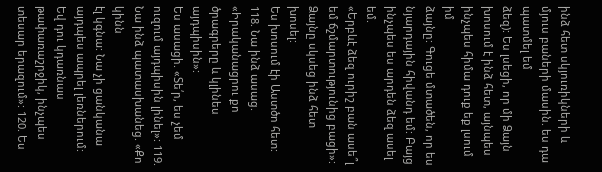ինձ հետ սկյուռիկների և մյուս բաների մասին. ես դա պատմել եմ
ձեզ): Ես լսեցի, որ մի Ձայն խոսում է ինձ հետ, այնպես ինչպես հիմա դուք եք լսում իմ
ձայնը: Գուցե մտածեն, որ ես նյարդային հիվանդ եմ: Բայց ինչպես ես արդեն ձեզ ասել եմ.
«Երբևէ ձեզ ուրիշ բան ասե՞լ եմ ճշմարտությունից բացի»: Ձայնը սկսեց ինձ հետ խոսել:
Ես խոսում էի Աստծո հետ: 118. Նա ինձ ասաց. «Իրականացրու քո ծրագրերը և կլինես այդպիսին»:
Ես ասացի. «Տե՛ր, ես չեմ ուզում այդպիսին լինել»: 119. Նա ինձ պատասխանեց. «Քո կինն
էլ կգնա: Նա չի ցանկանա այդպես ապրել լեռներում: Եվ դու կդառնաս թափառաշրջիկ, ինչպես
տեսար երազում»: 120. Ես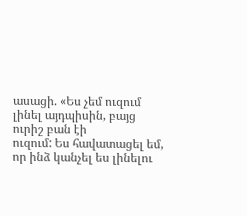ասացի. «Ես չեմ ուզում լինել այդպիսին, բայց ուրիշ բան էի
ուզում: Ես հավատացել եմ, որ ինձ կանչել ես լինելու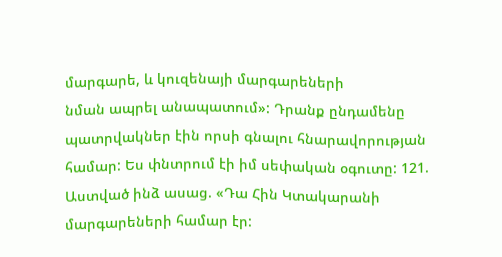մարգարե, և կուզենայի մարգարեների
նման ապրել անապատում»: Դրանք ընդամենը պատրվակներ էին որսի գնալու հնարավորության
համար: Ես փնտրում էի իմ սեփական օգուտը: 121. Աստված ինձ ասաց. «Դա Հին Կտակարանի
մարգարեների համար էր: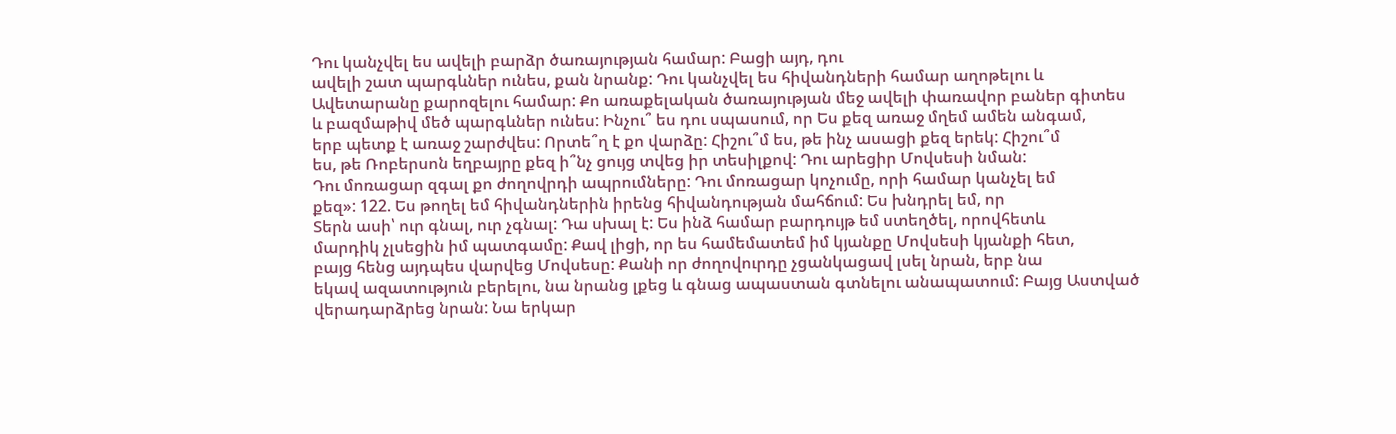Դու կանչվել ես ավելի բարձր ծառայության համար: Բացի այդ, դու
ավելի շատ պարգևներ ունես, քան նրանք: Դու կանչվել ես հիվանդների համար աղոթելու և
Ավետարանը քարոզելու համար: Քո առաքելական ծառայության մեջ ավելի փառավոր բաներ գիտես
և բազմաթիվ մեծ պարգևներ ունես: Ինչու՞ ես դու սպասում, որ Ես քեզ առաջ մղեմ ամեն անգամ,
երբ պետք է առաջ շարժվես: Որտե՞ղ է քո վարձը: Հիշու՞մ ես, թե ինչ ասացի քեզ երեկ: Հիշու՞մ
ես, թե Ռոբերսոն եղբայրը քեզ ի՞նչ ցույց տվեց իր տեսիլքով: Դու արեցիր Մովսեսի նման:
Դու մոռացար զգալ քո ժողովրդի ապրումները: Դու մոռացար կոչումը, որի համար կանչել եմ
քեզ»: 122. Ես թողել եմ հիվանդներին իրենց հիվանդության մահճում: Ես խնդրել եմ, որ
Տերն ասի՝ ուր գնալ, ուր չգնալ: Դա սխալ է: Ես ինձ համար բարդույթ եմ ստեղծել, որովհետև
մարդիկ չլսեցին իմ պատգամը: Քավ լիցի, որ ես համեմատեմ իմ կյանքը Մովսեսի կյանքի հետ,
բայց հենց այդպես վարվեց Մովսեսը: Քանի որ ժողովուրդը չցանկացավ լսել նրան, երբ նա
եկավ ազատություն բերելու, նա նրանց լքեց և գնաց ապաստան գտնելու անապատում: Բայց Աստված
վերադարձրեց նրան: Նա երկար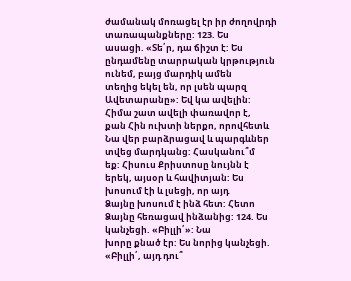ժամանակ մոռացել էր իր ժողովրդի տառապանքները: 123. Ես
ասացի. «Տե՛ր, դա ճիշտ է: Ես ընդամենը տարրական կրթություն ունեմ, բայց մարդիկ ամեն
տեղից եկել են, որ լսեն պարզ Ավետարանը»: Եվ կա ավելին: Հիմա շատ ավելի փառավոր է,
քան Հին ուխտի ներքո, որովհետև Նա վեր բարձրացավ և պարգևներ տվեց մարդկանց: Հասկանու՞մ
եք: Հիսուս Քրիստոսը նույնն է երեկ, այսօր և հավիտյան: Ես խոսում էի և լսեցի, որ այդ
Ձայնը խոսում է ինձ հետ: Հետո Ձայնը հեռացավ ինձանից: 124. Ես կանչեցի. «Բիլլի՛»: Նա
խորը քնած էր: Ես նորից կանչեցի. «Բիլլի՛, այդ դու՞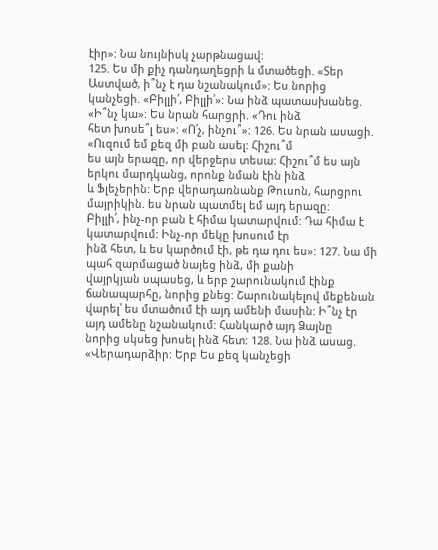էիր»: Նա նույնիսկ չարթնացավ:
125. Ես մի քիչ դանդաղեցրի և մտածեցի. «Տեր Աստված, ի՞նչ է դա նշանակում»: Ես նորից
կանչեցի. «Բիլլի՛, Բիլլի՛»: Նա ինձ պատասխանեց. «Ի՞նչ կա»: Ես նրան հարցրի. «Դու ինձ
հետ խոսե՞լ ես»: «Ո՛չ, ինչու՞»: 126. Ես նրան ասացի. «Ուզում եմ քեզ մի բան ասել: Հիշու՞մ
ես այն երազը, որ վերջերս տեսա: Հիշու՞մ ես այն երկու մարդկանց, որոնք նման էին ինձ
և Ֆլեչերին: Երբ վերադառնանք Թուսոն, հարցրու մայրիկին. ես նրան պատմել եմ այդ երազը:
Բիլլի՛, ինչ-որ բան է հիմա կատարվում: Դա հիմա է կատարվում: Ինչ-որ մեկը խոսում էր
ինձ հետ, և ես կարծում էի, թե դա դու ես»: 127. Նա մի պահ զարմացած նայեց ինձ, մի քանի
վայրկյան սպասեց, և երբ շարունակում էինք ճանապարհը, նորից քնեց: Շարունակելով մեքենան
վարել՝ ես մտածում էի այդ ամենի մասին: Ի՞նչ էր այդ ամենը նշանակում: Հանկարծ այդ Ձայնը
նորից սկսեց խոսել ինձ հետ: 128. Նա ինձ ասաց. «Վերադարձիր: Երբ Ես քեզ կանչեցի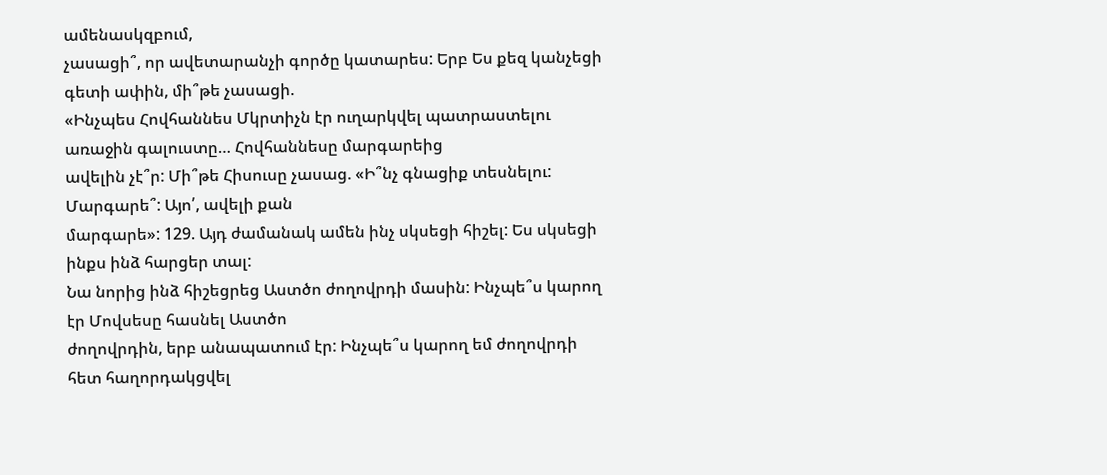ամենասկզբում,
չասացի՞, որ ավետարանչի գործը կատարես: Երբ Ես քեզ կանչեցի գետի ափին, մի՞թե չասացի.
«Ինչպես Հովհաննես Մկրտիչն էր ուղարկվել պատրաստելու առաջին գալուստը… Հովհաննեսը մարգարեից
ավելին չէ՞ր: Մի՞թե Հիսուսը չասաց. «Ի՞նչ գնացիք տեսնելու: Մարգարե՞: Այո՛, ավելի քան
մարգարե»: 129. Այդ ժամանակ ամեն ինչ սկսեցի հիշել: Ես սկսեցի ինքս ինձ հարցեր տալ:
Նա նորից ինձ հիշեցրեց Աստծո ժողովրդի մասին: Ինչպե՞ս կարող էր Մովսեսը հասնել Աստծո
ժողովրդին, երբ անապատում էր: Ինչպե՞ս կարող եմ ժողովրդի հետ հաղորդակցվել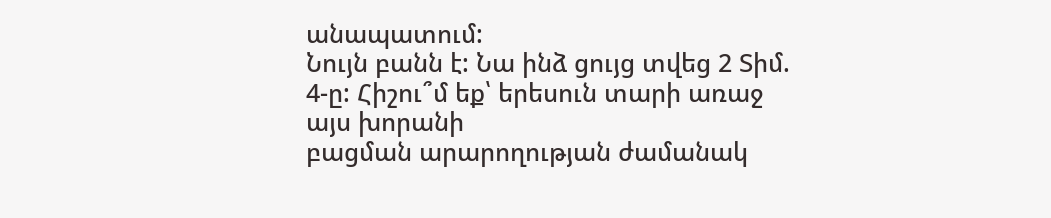անապատում:
Նույն բանն է: Նա ինձ ցույց տվեց 2 Տիմ. 4-ը: Հիշու՞մ եք՝ երեսուն տարի առաջ այս խորանի
բացման արարողության ժամանակ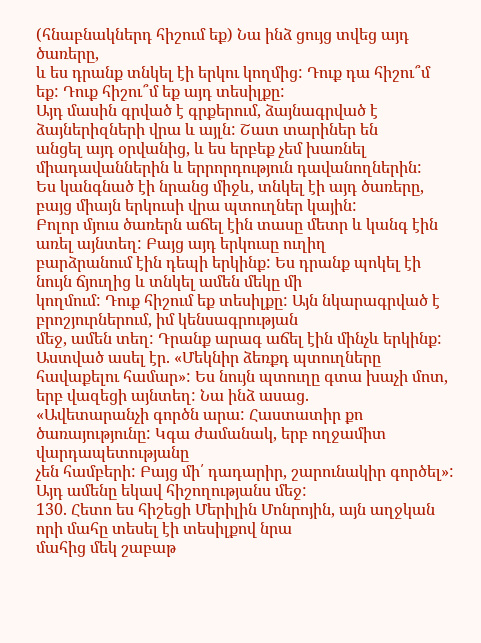(հնաբնակներդ հիշում եք) Նա ինձ ցույց տվեց այդ ծառերը,
և ես դրանք տնկել էի երկու կողմից: Դուք դա հիշու՞մ եք: Դուք հիշու՞մ եք այդ տեսիլքը:
Այդ մասին գրված է գրքերում, ձայնագրված է ձայներիզների վրա և այլն: Շատ տարիներ են
անցել այդ օրվանից, և ես երբեք չեմ խառնել միադավաններին և երրորդություն դավանողներին:
Ես կանգնած էի նրանց միջև, տնկել էի այդ ծառերը, բայց միայն երկուսի վրա պտուղներ կային:
Բոլոր մյուս ծառերն աճել էին տասը մետր և կանգ էին առել այնտեղ: Բայց այդ երկուսը ուղիղ
բարձրանում էին դեպի երկինք: Ես դրանք պոկել էի նույն ճյուղից և տնկել ամեն մեկը մի
կողմում: Դուք հիշում եք տեսիլքը: Այն նկարագրված է բրոշյուրներում, իմ կենսագրության
մեջ, ամեն տեղ: Դրանք արագ աճել էին մինչև երկինք: Աստված ասել էր. «Մեկնիր ձեռքդ պտուղները
հավաքելու համար»: Ես նույն պտուղը գտա խաչի մոտ, երբ վազեցի այնտեղ: Նա ինձ ասաց.
«Ավետարանչի գործն արա: Հաստատիր քո ծառայությունը: Կգա ժամանակ, երբ ողջամիտ վարդապետությանը
չեն համբերի: Բայց մի՛ դադարիր, շարունակիր գործել»: Այդ ամենը եկավ հիշողությանս մեջ:
130. Հետո ես հիշեցի Մերիլին Մոնրոյին, այն աղջկան որի մահը տեսել էի տեսիլքով նրա
մահից մեկ շաբաթ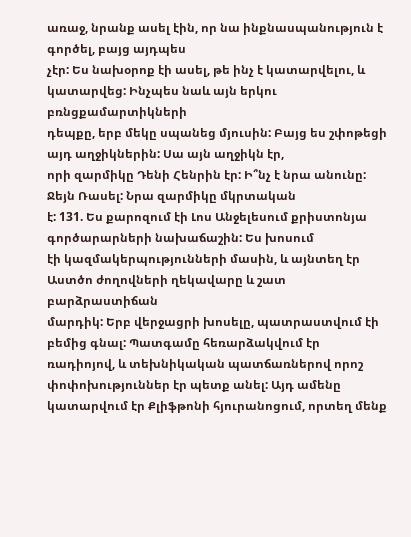առաջ, նրանք ասել էին, որ նա ինքնասպանություն է գործել, բայց այդպես
չէր: Ես նախօրոք էի ասել, թե ինչ է կատարվելու, և կատարվեց: Ինչպես նաև այն երկու բռնցքամարտիկների
դեպքը, երբ մեկը սպանեց մյուսին: Բայց ես շփոթեցի այդ աղջիկներին: Սա այն աղջիկն էր,
որի զարմիկը Դենի Հենրին էր: Ի՞նչ է նրա անունը: Ջեյն Ռասել: Նրա զարմիկը մկրտական
է: 131. Ես քարոզում էի Լոս Անջելեսում քրիստոնյա գործարարների նախաճաշին: Ես խոսում
էի կազմակերպությունների մասին, և այնտեղ էր Աստծո ժողովների ղեկավարը և շատ բարձրաստիճան
մարդիկ: Երբ վերջացրի խոսելը, պատրաստվում էի բեմից գնալ: Պատգամը հեռարձակվում էր
ռադիոյով, և տեխնիկական պատճառներով որոշ փոփոխություններ էր պետք անել: Այդ ամենը
կատարվում էր Քլիֆթոնի հյուրանոցում, որտեղ մենք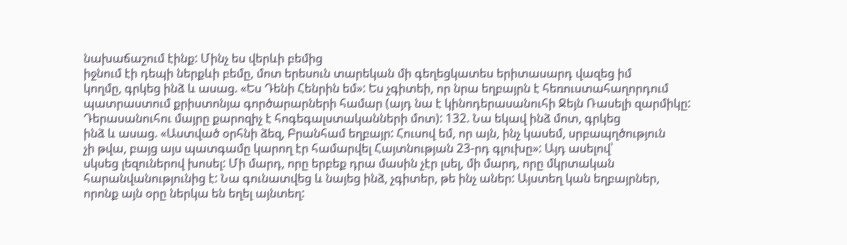նախաճաշում էինք: Մինչ ես վերևի բեմից
իջնում էի դեպի ներքևի բեմը, մոտ երեսուն տարեկան մի գեղեցկատես երիտասարդ վազեց իմ
կողմը, գրկեց ինձ և ասաց. «Ես Դենի Հենրին եմ»: Ես չգիտեի, որ նրա եղբայրն է հեռուստահաղորդում
պատրաստում քրիստոնյա գործարարների համար (այդ նա է կինոդերասանուհի Ջեյն Ռասելի զարմիկը:
Դերասանուհու մայրը քարոզիչ է հոգեգալստականների մոտ): 132. Նա եկավ ինձ մոտ, գրկեց
ինձ և ասաց. «Աստված օրհնի ձեզ, Բրանհամ եղբայր: Հուսով եմ, որ այն, ինչ կասեմ, սրբապղծություն
չի թվա, բայց այս պատգամը կարող էր համարվել Հայտնության 23-րդ գլուխը»: Այդ ասելով՝
սկսեց լեզուներով խոսել: Մի մարդ, որը երբեք դրա մասին չէր լսել, մի մարդ, որը մկրտական
հարանվանությունից է: Նա գունատվեց և նայեց ինձ, չգիտեր, թե ինչ աներ: Այստեղ կան եղբայրներ,
որոնք այն օրը ներկա են եղել այնտեղ: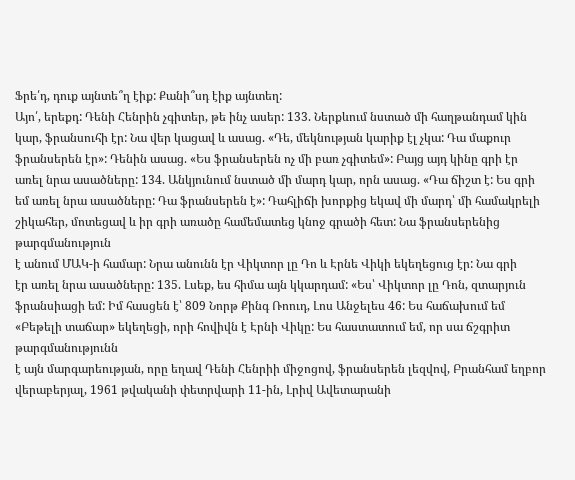Ֆրե՛դ, դուք այնտե՞ղ էիք: Քանի՞սդ էիք այնտեղ:
Այո՛, երեքդ: Դենի Հենրին չգիտեր, թե ինչ ասեր: 133. Ներքևում նստած մի հաղթանդամ կին
կար, ֆրանսուհի էր: Նա վեր կացավ և ասաց. «Դե, մեկնության կարիք էլ չկա: Դա մաքուր
ֆրանսերեն էր»: Դենին ասաց. «Ես ֆրանսերեն ոչ մի բառ չգիտեմ»: Բայց այդ կինը գրի էր
առել նրա ասածները: 134. Անկյունում նստած մի մարդ կար, որն ասաց. «Դա ճիշտ է: Ես գրի
եմ առել նրա ասածները: Դա ֆրանսերեն է»: Դահլիճի խորքից եկավ մի մարդ՝ մի համակրելի
շիկահեր, մոտեցավ և իր գրի առածը համեմատեց կնոջ գրածի հետ: Նա ֆրանսերենից թարգմանություն
է անում ՄԱԿ-ի համար: Նրա անունն էր Վիկտոր լը Դո և Էրնե Վիկի եկեղեցուց էր: Նա գրի
էր առել նրա ասածները: 135. Լսեք, ես հիմա այն կկարդամ: «Ես՝ Վիկտոր լը Դոն, զտարյուն
ֆրանսիացի եմ: Իմ հասցեն է՝ 809 Նորթ Քինգ Ռոուդ, Լոս Անջելես 46: Ես հաճախում եմ
«Բեթելի տաճար» եկեղեցի, որի հովիվն է Էրնի Վիկը: Ես հաստատում եմ, որ սա ճշգրիտ թարգմանությունն
է այն մարգարեության, որը եղավ Դենի Հենրիի միջոցով, ֆրանսերեն լեզվով, Բրանհամ եղբոր
վերաբերյալ, 1961 թվականի փետրվարի 11-ին, Լրիվ Ավետարանի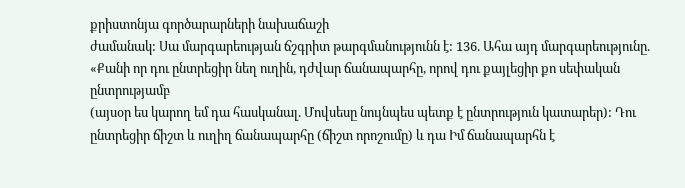քրիստոնյա գործարարների նախաճաշի
ժամանակ: Սա մարգարեության ճշգրիտ թարգմանությունն է: 136. Ահա այդ մարգարեությունը.
«Քանի որ դու ընտրեցիր նեղ ուղին, դժվար ճանապարհը, որով դու քայլեցիր քո սեփական ընտրությամբ
(այսօր ես կարող եմ դա հասկանալ. Մովսեսը նույնպես պետք է ընտրություն կատարեր): Դու
ընտրեցիր ճիշտ և ուղիղ ճանապարհը (ճիշտ որոշումը) և դա Իմ ճանապարհն է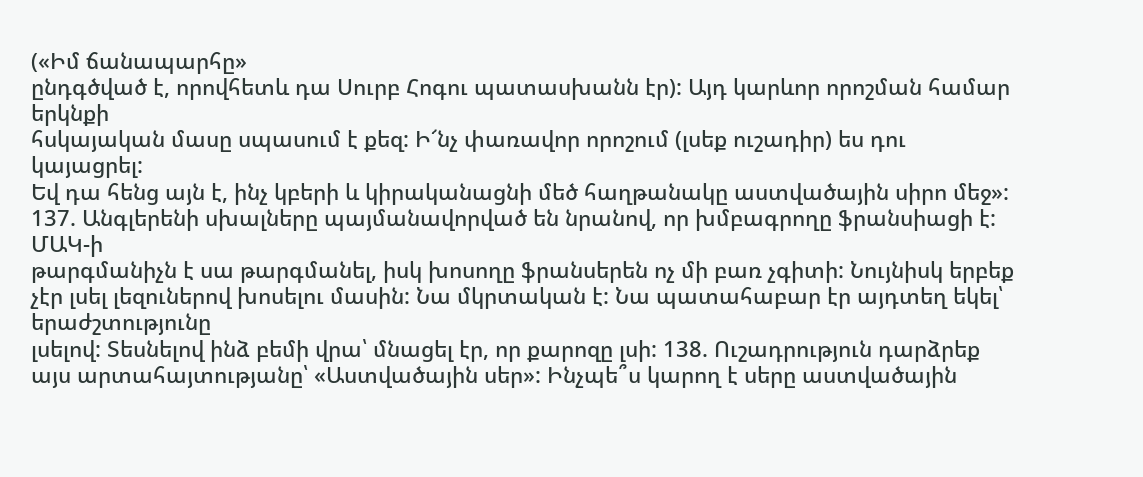(«Իմ ճանապարհը»
ընդգծված է, որովհետև դա Սուրբ Հոգու պատասխանն էր): Այդ կարևոր որոշման համար երկնքի
հսկայական մասը սպասում է քեզ: Ի՜նչ փառավոր որոշում (լսեք ուշադիր) ես դու կայացրել:
Եվ դա հենց այն է, ինչ կբերի և կիրականացնի մեծ հաղթանակը աստվածային սիրո մեջ»:
137. Անգլերենի սխալները պայմանավորված են նրանով, որ խմբագրողը ֆրանսիացի է: ՄԱԿ-ի
թարգմանիչն է սա թարգմանել, իսկ խոսողը ֆրանսերեն ոչ մի բառ չգիտի: Նույնիսկ երբեք
չէր լսել լեզուներով խոսելու մասին: Նա մկրտական է: Նա պատահաբար էր այդտեղ եկել՝ երաժշտությունը
լսելով: Տեսնելով ինձ բեմի վրա՝ մնացել էր, որ քարոզը լսի: 138. Ուշադրություն դարձրեք
այս արտահայտությանը՝ «Աստվածային սեր»: Ինչպե՞ս կարող է սերը աստվածային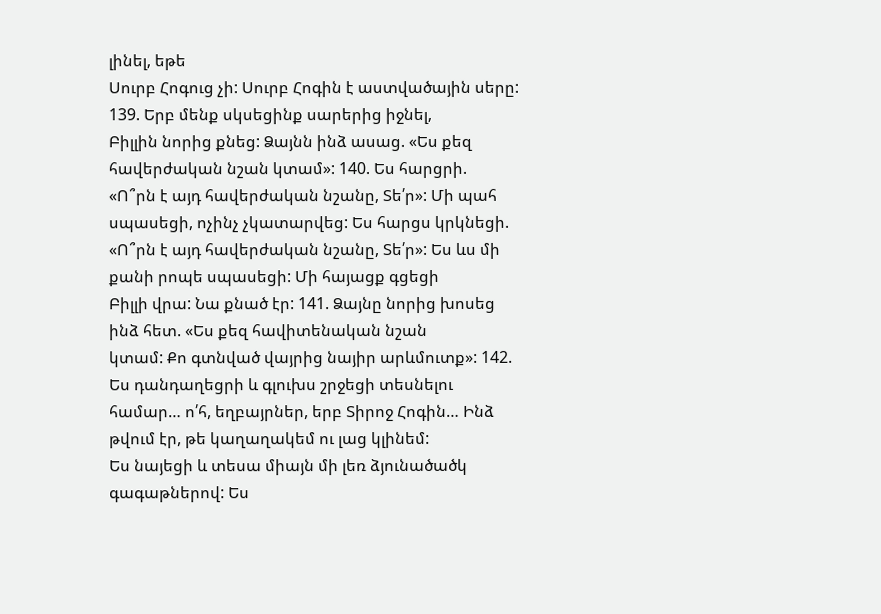լինել, եթե
Սուրբ Հոգուց չի: Սուրբ Հոգին է աստվածային սերը: 139. Երբ մենք սկսեցինք սարերից իջնել,
Բիլլին նորից քնեց: Ձայնն ինձ ասաց. «Ես քեզ հավերժական նշան կտամ»: 140. Ես հարցրի.
«Ո՞րն է այդ հավերժական նշանը, Տե՛ր»: Մի պահ սպասեցի, ոչինչ չկատարվեց: Ես հարցս կրկնեցի.
«Ո՞րն է այդ հավերժական նշանը, Տե՛ր»: Ես ևս մի քանի րոպե սպասեցի: Մի հայացք գցեցի
Բիլլի վրա: Նա քնած էր: 141. Ձայնը նորից խոսեց ինձ հետ. «Ես քեզ հավիտենական նշան
կտամ: Քո գտնված վայրից նայիր արևմուտք»: 142. Ես դանդաղեցրի և գլուխս շրջեցի տեսնելու
համար… ո՛հ, եղբայրներ, երբ Տիրոջ Հոգին… Ինձ թվում էր, թե կաղաղակեմ ու լաց կլինեմ:
Ես նայեցի և տեսա միայն մի լեռ ձյունածածկ գագաթներով: Ես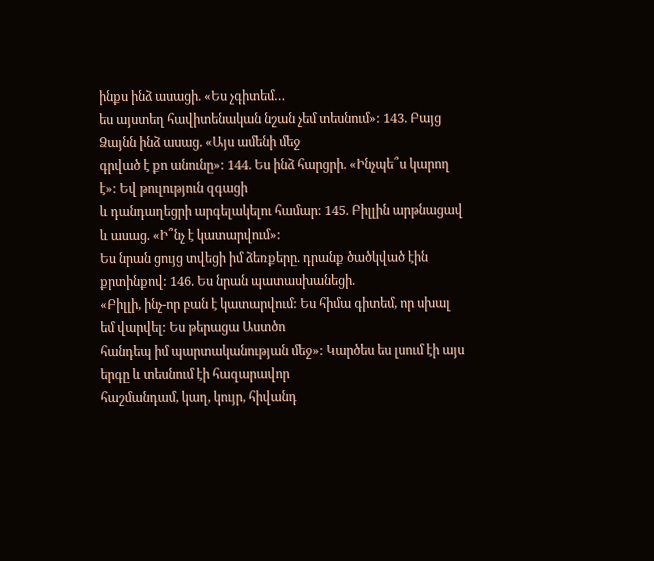ինքս ինձ ասացի. «Ես չգիտեմ…
ես այստեղ հավիտենական նշան չեմ տեսնում»: 143. Բայց Ձայնն ինձ ասաց. «Այս ամենի մեջ
գրված է քո անունը»: 144. Ես ինձ հարցրի. «Ինչպե՞ս կարող է»: Եվ թուլություն զգացի
և դանդաղեցրի արգելակելու համար: 145. Բիլլին արթնացավ և ասաց. «Ի՞նչ է կատարվում»:
Ես նրան ցույց տվեցի իմ ձեռքերը. դրանք ծածկված էին քրտինքով: 146. Ես նրան պատասխանեցի.
«Բիլլի, ինչ-որ բան է կատարվում: Ես հիմա գիտեմ, որ սխալ եմ վարվել: Ես թերացա Աստծո
հանդեպ իմ պարտականության մեջ»: Կարծես ես լսում էի այս երգը և տեսնում էի հազարավոր
հաշմանդամ, կաղ, կույր, հիվանդ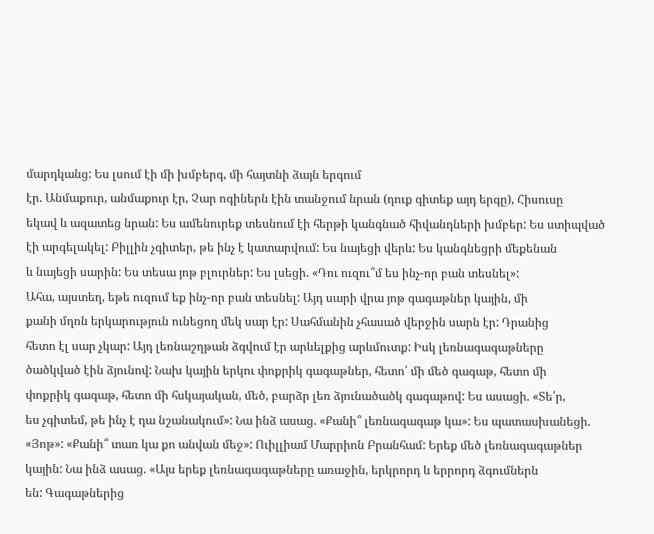մարդկանց: Ես լսում էի մի խմբերգ, մի հայտնի ձայն երգում
էր. Անմաքուր, անմաքուր էր, Չար ոգիներն էին տանջում նրան (դուք գիտեք այդ երգը), Հիսուսը
եկավ և ազատեց նրան: Ես ամենուրեք տեսնում էի հերթի կանգնած հիվանդների խմբեր: Ես ստիպված
էի արգելակել: Բիլլին չգիտեր, թե ինչ է կատարվում: Ես նայեցի վերև: Ես կանգնեցրի մեքենան
և նայեցի սարին: Ես տեսա յոթ բլուրներ: Ես լսեցի. «Դու ուզու՞մ ես ինչ-որ բան տեսնել»:
Ահա, այստեղ, եթե ուզում եք ինչ-որ բան տեսնել: Այդ սարի վրա յոթ գագաթներ կային, մի
քանի մղոն երկարություն ունեցող մեկ սար էր: Սահմանին չհասած վերջին սարն էր: Դրանից
հետո էլ սար չկար: Այդ լեռնաշղթան ձգվում էր արևելքից արևմուտք: Իսկ լեռնագագաթները
ծածկված էին ձյունով: Նախ կային երկու փոքրիկ գագաթներ, հետո՝ մի մեծ գագաթ, հետո մի
փոքրիկ գագաթ, հետո մի հսկայական, մեծ, բարձր լեռ ձյունածածկ գագաթով: Ես ասացի. «Տե՛ր,
ես չգիտեմ, թե ինչ է դա նշանակում»: Նա ինձ ասաց. «Քանի՞ լեռնագագաթ կա»: Ես պատասխանեցի.
«Յոթ»: «Քանի՞ տառ կա քո անվան մեջ»: Ուիլլիամ Մարրիոն Բրանհամ: Երեք մեծ լեռնագագաթներ
կային: Նա ինձ ասաց. «Այս երեք լեռնագագաթները առաջին, երկրորդ և երրորդ ձգումներն
են: Գագաթներից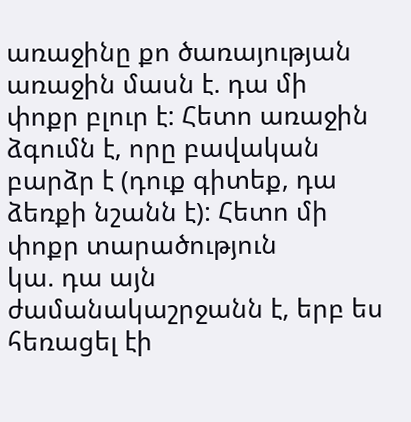առաջինը քո ծառայության առաջին մասն է. դա մի փոքր բլուր է: Հետո առաջին
ձգումն է, որը բավական բարձր է (դուք գիտեք, դա ձեռքի նշանն է): Հետո մի փոքր տարածություն
կա. դա այն ժամանակաշրջանն է, երբ ես հեռացել էի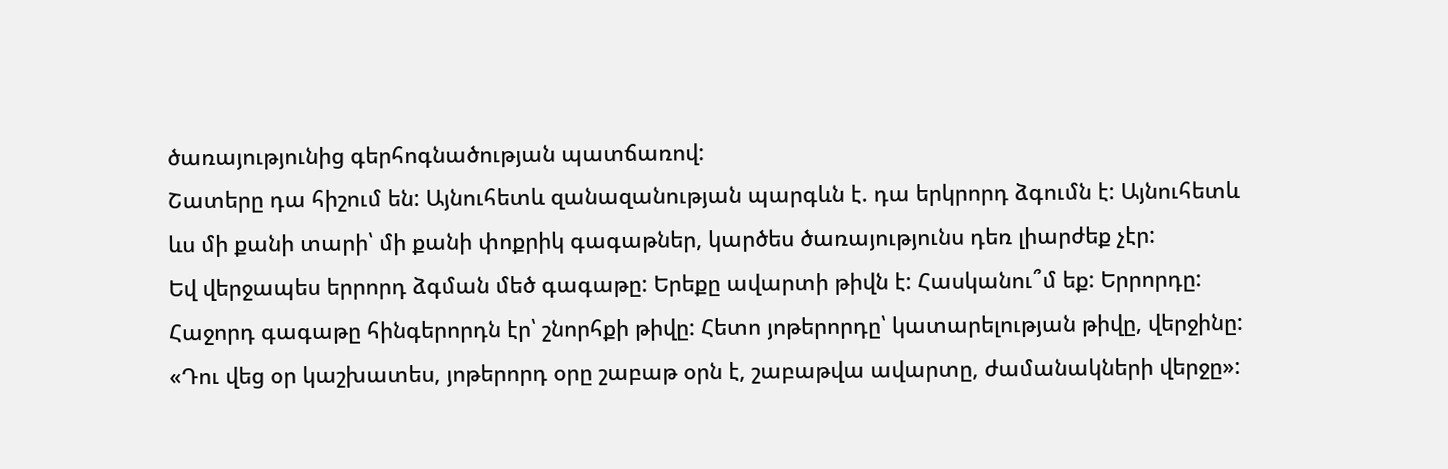ծառայությունից գերհոգնածության պատճառով:
Շատերը դա հիշում են: Այնուհետև զանազանության պարգևն է. դա երկրորդ ձգումն է: Այնուհետև
ևս մի քանի տարի՝ մի քանի փոքրիկ գագաթներ, կարծես ծառայությունս դեռ լիարժեք չէր:
Եվ վերջապես երրորդ ձգման մեծ գագաթը: Երեքը ավարտի թիվն է: Հասկանու՞մ եք: Երրորդը:
Հաջորդ գագաթը հինգերորդն էր՝ շնորհքի թիվը: Հետո յոթերորդը՝ կատարելության թիվը, վերջինը:
«Դու վեց օր կաշխատես, յոթերորդ օրը շաբաթ օրն է, շաբաթվա ավարտը, ժամանակների վերջը»: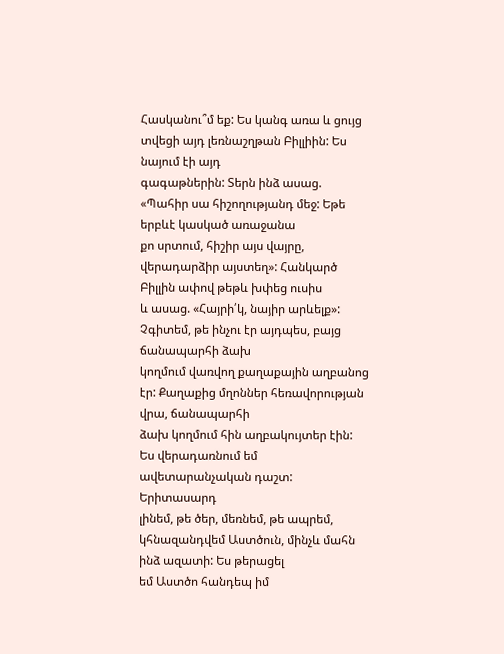Հասկանու՞մ եք: Ես կանգ առա և ցույց տվեցի այդ լեռնաշղթան Բիլլիին: Ես նայում էի այդ
գագաթներին: Տերն ինձ ասաց. «Պահիր սա հիշողությանդ մեջ: Եթե երբևէ կասկած առաջանա
քո սրտում, հիշիր այս վայրը, վերադարձիր այստեղ»: Հանկարծ Բիլլին ափով թեթև խփեց ուսիս
և ասաց. «Հայրի՛կ, նայիր արևելք»: Չգիտեմ, թե ինչու էր այդպես, բայց ճանապարհի ձախ
կողմում վառվող քաղաքային աղբանոց էր: Քաղաքից մղոններ հեռավորության վրա, ճանապարհի
ձախ կողմում հին աղբակույտեր էին: Ես վերադառնում եմ ավետարանչական դաշտ: Երիտասարդ
լինեմ, թե ծեր, մեռնեմ, թե ապրեմ, կհնազանդվեմ Աստծուն, մինչև մահն ինձ ազատի: Ես թերացել
եմ Աստծո հանդեպ իմ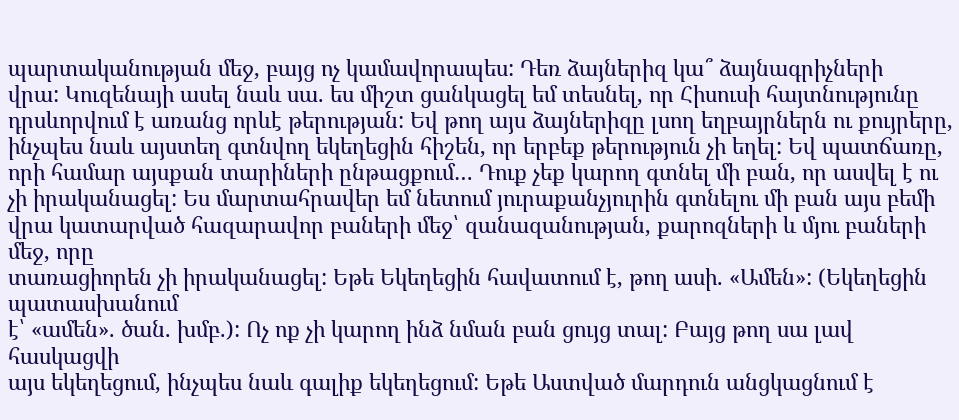պարտականության մեջ, բայց ոչ կամավորապես: Դեռ ձայներիզ կա՞ ձայնագրիչների
վրա: Կուզենայի ասել նաև սա. ես միշտ ցանկացել եմ տեսնել, որ Հիսուսի հայտնությունը
դրսևորվում է առանց որևէ թերության: Եվ թող այս ձայներիզը լսող եղբայրներն ու քույրերը,
ինչպես նաև այստեղ գտնվող եկեղեցին հիշեն, որ երբեք թերություն չի եղել: Եվ պատճառը,
որի համար այսքան տարիների ընթացքում… Դուք չեք կարող գտնել մի բան, որ ասվել է ու
չի իրականացել: Ես մարտահրավեր եմ նետում յուրաքանչյուրին գտնելու մի բան այս բեմի
վրա կատարված հազարավոր բաների մեջ՝ զանազանության, քարոզների և մյու բաների մեջ, որը
տառացիորեն չի իրականացել: Եթե Եկեղեցին հավատում է, թող ասի. «Ամեն»: (Եկեղեցին պատասխանում
է՝ «ամեն». ծան. խմբ.): Ոչ ոք չի կարող ինձ նման բան ցույց տալ: Բայց թող սա լավ հասկացվի
այս եկեղեցում, ինչպես նաև գալիք եկեղեցում: Եթե Աստված մարդուն անցկացնում է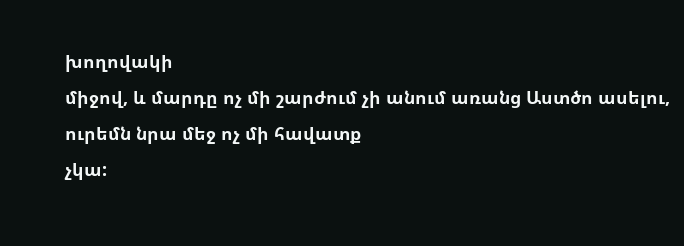խողովակի
միջով, և մարդը ոչ մի շարժում չի անում առանց Աստծո ասելու, ուրեմն նրա մեջ ոչ մի հավատք
չկա: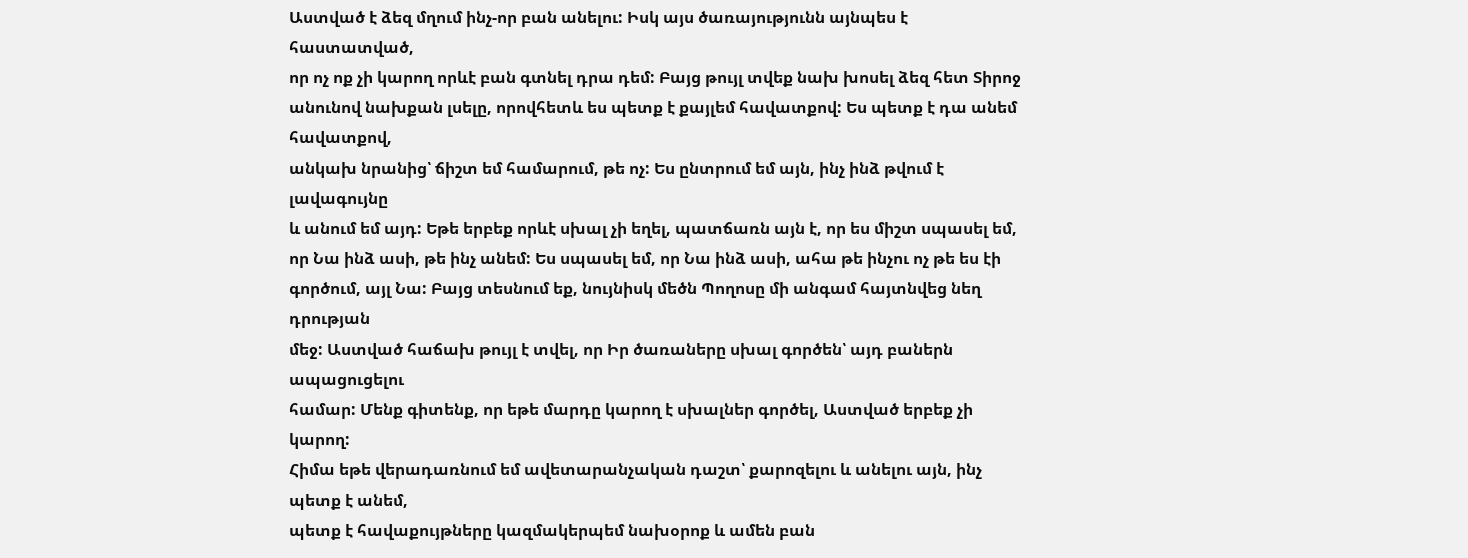Աստված է ձեզ մղում ինչ-որ բան անելու: Իսկ այս ծառայությունն այնպես է հաստատված,
որ ոչ ոք չի կարող որևէ բան գտնել դրա դեմ: Բայց թույլ տվեք նախ խոսել ձեզ հետ Տիրոջ
անունով նախքան լսելը, որովհետև ես պետք է քայլեմ հավատքով: Ես պետք է դա անեմ հավատքով,
անկախ նրանից՝ ճիշտ եմ համարում, թե ոչ: Ես ընտրում եմ այն, ինչ ինձ թվում է լավագույնը
և անում եմ այդ: Եթե երբեք որևէ սխալ չի եղել, պատճառն այն է, որ ես միշտ սպասել եմ,
որ Նա ինձ ասի, թե ինչ անեմ: Ես սպասել եմ, որ Նա ինձ ասի, ահա թե ինչու ոչ թե ես էի
գործում, այլ Նա: Բայց տեսնում եք, նույնիսկ մեծն Պողոսը մի անգամ հայտնվեց նեղ դրության
մեջ: Աստված հաճախ թույլ է տվել, որ Իր ծառաները սխալ գործեն՝ այդ բաներն ապացուցելու
համար: Մենք գիտենք, որ եթե մարդը կարող է սխալներ գործել, Աստված երբեք չի կարող:
Հիմա եթե վերադառնում եմ ավետարանչական դաշտ՝ քարոզելու և անելու այն, ինչ պետք է անեմ,
պետք է հավաքույթները կազմակերպեմ նախօրոք և ամեն բան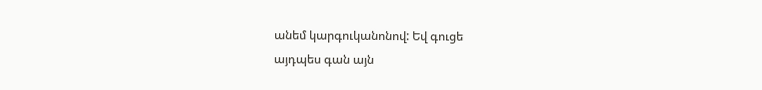անեմ կարգուկանոնով: Եվ գուցե
այդպես գան այն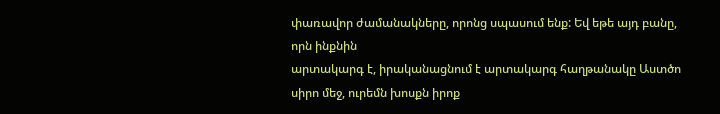փառավոր ժամանակները, որոնց սպասում ենք: Եվ եթե այդ բանը, որն ինքնին
արտակարգ է, իրականացնում է արտակարգ հաղթանակը Աստծո սիրո մեջ, ուրեմն խոսքն իրոք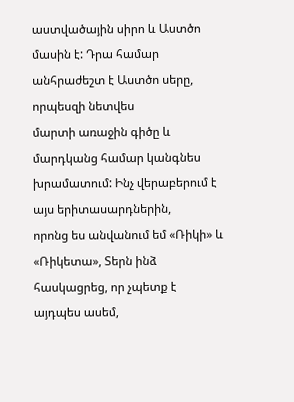աստվածային սիրո և Աստծո մասին է: Դրա համար անհրաժեշտ է Աստծո սերը, որպեսզի նետվես
մարտի առաջին գիծը և մարդկանց համար կանգնես խրամատում: Ինչ վերաբերում է այս երիտասարդներին,
որոնց ես անվանում եմ «Ռիկի» և «Ռիկետա», Տերն ինձ հասկացրեց, որ չպետք է այդպես ասեմ,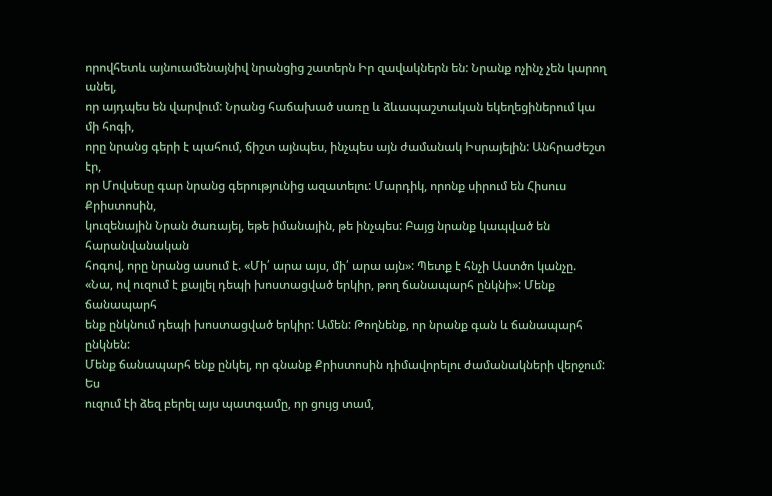որովհետև այնուամենայնիվ նրանցից շատերն Իր զավակներն են: Նրանք ոչինչ չեն կարող անել,
որ այդպես են վարվում: Նրանց հաճախած սառը և ձևապաշտական եկեղեցիներում կա մի հոգի,
որը նրանց գերի է պահում, ճիշտ այնպես, ինչպես այն ժամանակ Իսրայելին: Անհրաժեշտ էր,
որ Մովսեսը գար նրանց գերությունից ազատելու: Մարդիկ, որոնք սիրում են Հիսուս Քրիստոսին,
կուզենային Նրան ծառայել, եթե իմանային, թե ինչպես: Բայց նրանք կապված են հարանվանական
հոգով, որը նրանց ասում է. «Մի՛ արա այս, մի՛ արա այն»: Պետք է հնչի Աստծո կանչը.
«Նա, ով ուզում է քայլել դեպի խոստացված երկիր, թող ճանապարհ ընկնի»: Մենք ճանապարհ
ենք ընկնում դեպի խոստացված երկիր: Ամեն: Թողնենք, որ նրանք գան և ճանապարհ ընկնեն:
Մենք ճանապարհ ենք ընկել, որ գնանք Քրիստոսին դիմավորելու ժամանակների վերջում: Ես
ուզում էի ձեզ բերել այս պատգամը, որ ցույց տամ,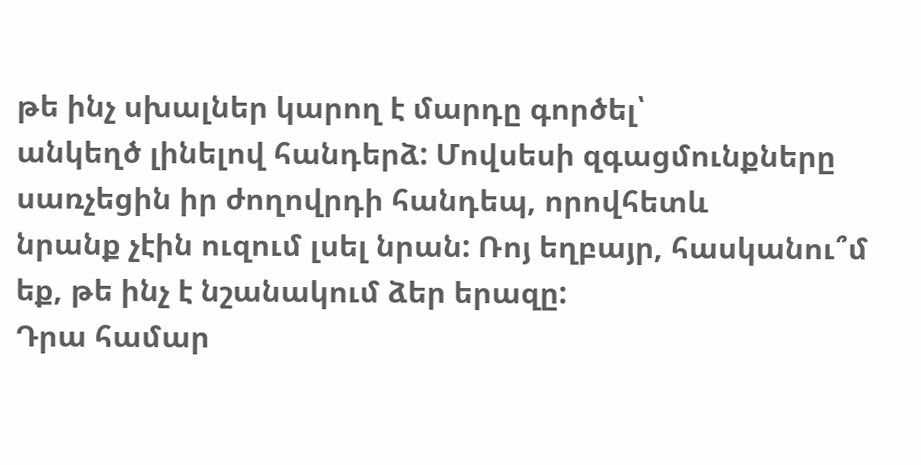թե ինչ սխալներ կարող է մարդը գործել՝
անկեղծ լինելով հանդերձ: Մովսեսի զգացմունքները սառչեցին իր ժողովրդի հանդեպ, որովհետև
նրանք չէին ուզում լսել նրան: Ռոյ եղբայր, հասկանու՞մ եք, թե ինչ է նշանակում ձեր երազը:
Դրա համար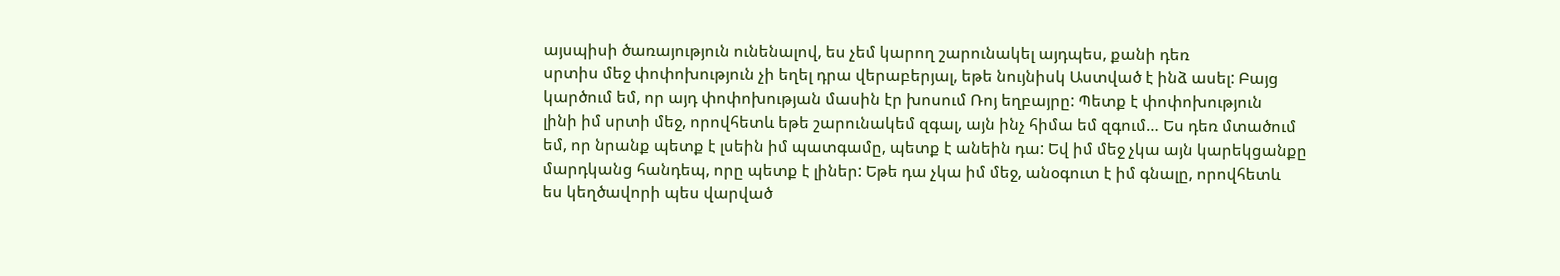այսպիսի ծառայություն ունենալով, ես չեմ կարող շարունակել այդպես, քանի դեռ
սրտիս մեջ փոփոխություն չի եղել դրա վերաբերյալ, եթե նույնիսկ Աստված է ինձ ասել: Բայց
կարծում եմ, որ այդ փոփոխության մասին էր խոսում Ռոյ եղբայրը: Պետք է փոփոխություն
լինի իմ սրտի մեջ, որովհետև եթե շարունակեմ զգալ, այն ինչ հիմա եմ զգում… Ես դեռ մտածում
եմ, որ նրանք պետք է լսեին իմ պատգամը, պետք է անեին դա: Եվ իմ մեջ չկա այն կարեկցանքը
մարդկանց հանդեպ, որը պետք է լիներ: Եթե դա չկա իմ մեջ, անօգուտ է իմ գնալը, որովհետև
ես կեղծավորի պես վարված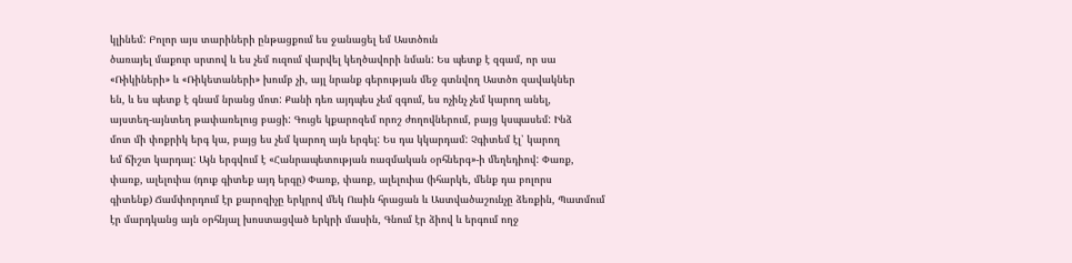կլինեմ: Բոլոր այս տարիների ընթացքում ես ջանացել եմ Աստծուն
ծառայել մաքուր սրտով և ես չեմ ուզում վարվել կեղծավորի նման: Ես պետք է զգամ, որ սա
«Ռիկիների» և «Ռիկետաների» խումբ չի, այլ նրանք գերության մեջ գտնվող Աստծո զավակներ
են, և ես պետք է գնամ նրանց մոտ: Քանի դեռ այդպես չեմ զգում, ես ոչինչ չեմ կարող անել,
այստեղ-այնտեղ թափառելուց բացի: Գուցե կքարոզեմ որոշ ժողովներում, բայց կսպասեմ: Ինձ
մոտ մի փոքրիկ երգ կա, բայց ես չեմ կարող այն երգել: Ես դա կկարդամ: Չգիտեմ էլ՝ կարող
եմ ճիշտ կարդալ: Այն երգվում է «Հանրապետության ռազմական օրհներգ»-ի մեղեդիով: Փառք,
փառք, ալելուիա (դուք գիտեք այդ երգը) Փառք, փառք, ալելուիա (իհարկե, մենք դա բոլորս
գիտենք) Ճամփորդում էր քարոզիչը երկրով մեկ Ուսին հրացան և Աստվածաշունչը ձեռքին, Պատմում
էր մարդկանց այն օրհնյալ խոստացված երկրի մասին, Գնում էր ձիով և երգում ողջ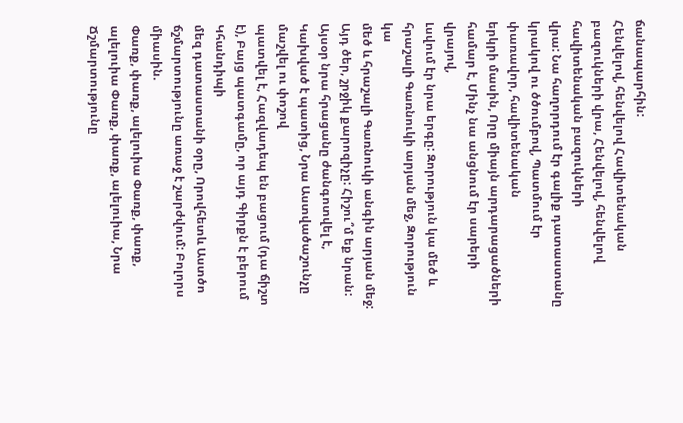ճանապարհին:
Հենվելով, հենվելով Հավիտենական բազուկների վրա, Հենվելով, հենվելով հավիտենական բազուկների
վրա: Նա հաղորդում էր գալիք դատաստանը կրակով ու ծծումբով, Պատմում էր փառավոր, հավիտենական
երկրի մասին, Որը միայն արդարացածների համար է, Մինչ նա անցնում էր սարերի վրայով,
Լսվում էր նրա երգը: Զորություն կա մեծ և հրաշալի Գառնուկի արյան մեջ, Զորություն կա
մեծ և հրաշալի Գառնուկի անգին արյան մեջ: Այդ ծեր, շրջիկ քարոզիչը: Հիշու՞մ եք նրան:
Այսօր նրա հրացանը ժանգոտվել է, Կախված է պատից, Նրա Աստվածաշունչը մաշվել ու փոշով
պատվել է, Հազվադեպ են բացում (դա ճիշտ է), Բայց պատգամը, որ այդ Գիրքն է բերում Կհանդիպի
մեզ դատաստանի օրը, Որովհետև Աստծո ճշմարտությունը առաջ է շարժվում: Բոլորս միասին.
Փառք, փառք, ալելուիա Փառք, փառք, ալելուիա Փառք, փառք, ալելուիա, Նրա Ճշմարտությունը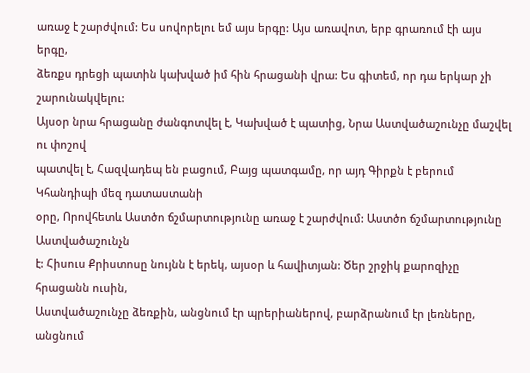առաջ է շարժվում: Ես սովորելու եմ այս երգը: Այս առավոտ, երբ գրառում էի այս երգը,
ձեռքս դրեցի պատին կախված իմ հին հրացանի վրա: Ես գիտեմ, որ դա երկար չի շարունակվելու:
Այսօր նրա հրացանը ժանգոտվել է, Կախված է պատից, Նրա Աստվածաշունչը մաշվել ու փոշով
պատվել է, Հազվադեպ են բացում, Բայց պատգամը, որ այդ Գիրքն է բերում Կհանդիպի մեզ դատաստանի
օրը, Որովհետև Աստծո ճշմարտությունը առաջ է շարժվում: Աստծո ճշմարտությունը Աստվածաշունչն
է: Հիսուս Քրիստոսը նույնն է երեկ, այսօր և հավիտյան: Ծեր շրջիկ քարոզիչը հրացանն ուսին,
Աստվածաշունչը ձեռքին, անցնում էր պրերիաներով, բարձրանում էր լեռները, անցնում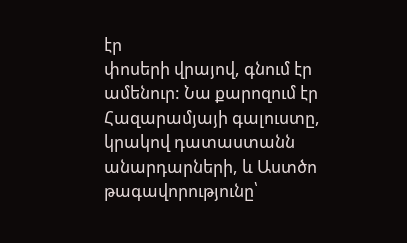էր
փոսերի վրայով, գնում էր ամենուր: Նա քարոզում էր Հազարամյայի գալուստը, կրակով դատաստանն
անարդարների, և Աստծո թագավորությունը՝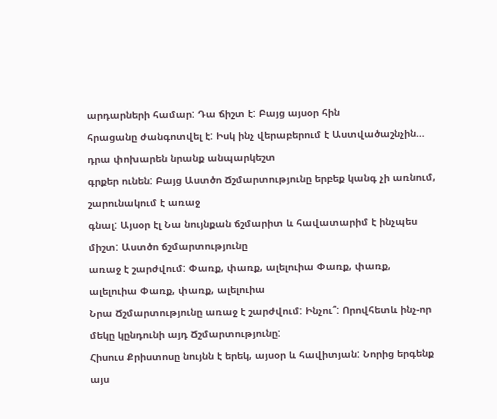արդարների համար: Դա ճիշտ է: Բայց այսօր հին
հրացանը ժանգոտվել է: Իսկ ինչ վերաբերում է Աստվածաշնչին… դրա փոխարեն նրանք անպարկեշտ
գրքեր ունեն: Բայց Աստծո Ճշմարտությունը երբեք կանգ չի առնում, շարունակում է առաջ
գնալ: Այսօր էլ Նա նույնքան ճշմարիտ և հավատարիմ է ինչպես միշտ: Աստծո ճշմարտությունը
առաջ է շարժվում: Փառք, փառք, ալելուիա Փառք, փառք, ալելուիա Փառք, փառք, ալելուիա
Նրա Ճշմարտությունը առաջ է շարժվում: Ինչու՞: Որովհետև ինչ-որ մեկը կընդունի այդ Ճշմարտությունը:
Հիսուս Քրիստոսը նույնն է երեկ, այսօր և հավիտյան: Նորից երգենք այս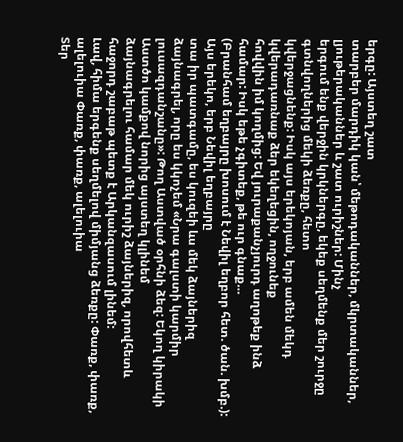երգը: Այստեղ շատ
տարբեր մարդիկ կան՝ մեթոդականներ, մկրտականներ, լյութերականներ և շատ ուրիշներ: Մինչ
երգում ենք վերջին կրկներգը, եկեք սեղմենք մեր շուրջը գտնվողներից մեկի ձեռքը, հետո
կվերջացնենք: Իսկ այս երեկոյան, երբ ամեն մեկդ կվերադառնաք ձեր եկեղեցին, ողջունեք
հովվին իմ կողմից: Եվ յուրաքանչյուրդ աղոթեք ինձ համար: Իսկ եթե չգիտեք, թե ուր գնաք…
(Բրանհամ եղբայրը խոսում է Նեվիլ եղբոր հետ. ծան. խմբ.): Այս երեկո, երբ Նեվիլ եղբայրը
տա իր պատգամը, ես կուզեի ևս մեկ ձայներիզ ձայնագրել, որը ես կկոչեմ «Նրա գալստի կարմիր
լուսազդանշանը»: Թող Աստված օրհնի ձեզ: Եկող կիրակի Աստծո կամքով նորից այստեղ կլինեմ
ձայնագրելու համար մեկ ուրիշ ձայներիզ, որովհետև հաջորդ շաբաթ պետք է Արկանզասում լինեմ:
Լավ, հիմա երգենք սեղմելով միմյանց ձեռքը: Փառք, փառք, ալելուիա Փառք, փառք, ալելուիա
Տեր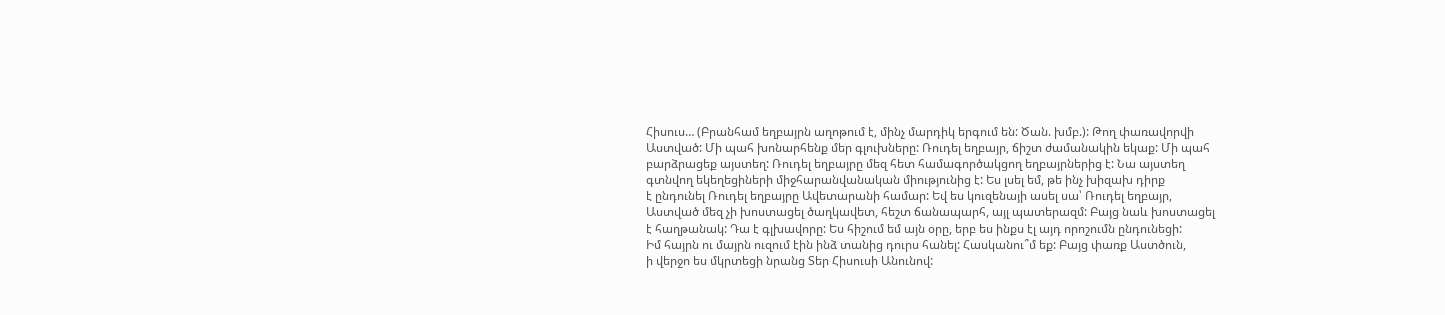Հիսուս… (Բրանհամ եղբայրն աղոթում է, մինչ մարդիկ երգում են: Ծան. խմբ.): Թող փառավորվի
Աստված: Մի պահ խոնարհենք մեր գլուխները: Ռուդել եղբայր, ճիշտ ժամանակին եկաք: Մի պահ
բարձրացեք այստեղ: Ռուդել եղբայրը մեզ հետ համագործակցող եղբայրներից է: Նա այստեղ
գտնվող եկեղեցիների միջհարանվանական միությունից է: Ես լսել եմ, թե ինչ խիզախ դիրք
է ընդունել Ռուդել եղբայրը Ավետարանի համար: Եվ ես կուզենայի ասել սա՝ Ռուդել եղբայր,
Աստված մեզ չի խոստացել ծաղկավետ, հեշտ ճանապարհ, այլ պատերազմ: Բայց նաև խոստացել
է հաղթանակ: Դա է գլխավորը: Ես հիշում եմ այն օրը, երբ ես ինքս էլ այդ որոշումն ընդունեցի:
Իմ հայրն ու մայրն ուզում էին ինձ տանից դուրս հանել: Հասկանու՞մ եք: Բայց փառք Աստծուն,
ի վերջո ես մկրտեցի նրանց Տեր Հիսուսի Անունով: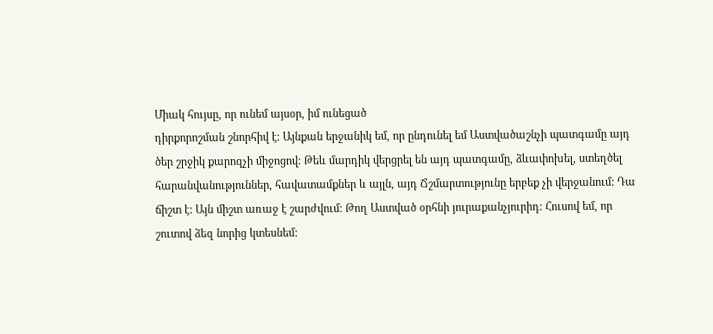Միակ հույսը, որ ունեմ այսօր, իմ ունեցած
դիրքորոշման շնորհիվ է: Այնքան երջանիկ եմ, որ ընդունել եմ Աստվածաշնչի պատգամը այդ
ծեր շրջիկ քարոզչի միջոցով: Թեև մարդիկ վերցրել են այդ պատգամը, ձևափոխել, ստեղծել
հարանվանություններ, հավատամքներ և այլն, այդ Ճշմարտությունը երբեք չի վերջանում: Դա
ճիշտ է: Այն միշտ առաջ է շարժվում: Թող Աստված օրհնի յուրաքանչյուրիդ: Հուսով եմ, որ
շուտով ձեզ նորից կտեսնեմ: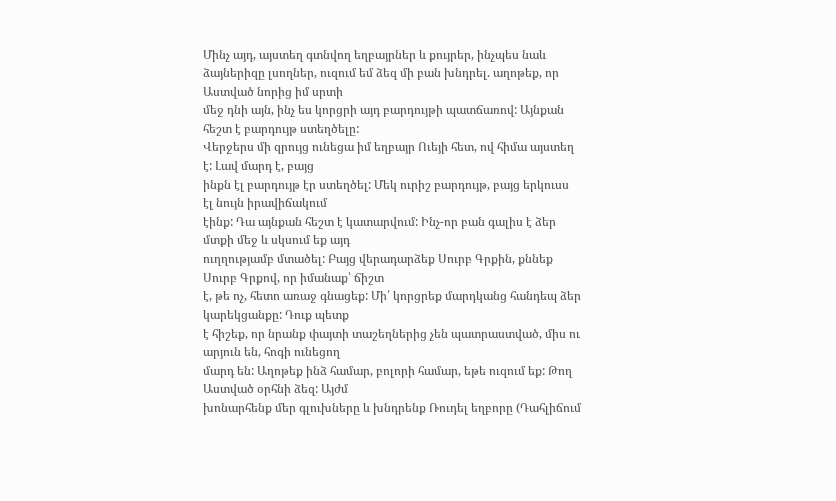Մինչ այդ, այստեղ գտնվող եղբայրներ և քույրեր, ինչպես նաև
ձայներիզը լսողներ, ուզում եմ ձեզ մի բան խնդրել. աղոթեք, որ Աստված նորից իմ սրտի
մեջ դնի այն, ինչ ես կորցրի այդ բարդույթի պատճառով: Այնքան հեշտ է բարդույթ ստեղծելը:
Վերջերս մի զրույց ունեցա իմ եղբայր Ուեյի հետ, ով հիմա այստեղ է: Լավ մարդ է, բայց
ինքն էլ բարդույթ էր ստեղծել: Մեկ ուրիշ բարդույթ, բայց երկուսս էլ նույն իրավիճակում
էինք: Դա այնքան հեշտ է կատարվում: Ինչ-որ բան գալիս է ձեր մտքի մեջ և սկսում եք այդ
ուղղությամբ մտածել: Բայց վերադարձեք Սուրբ Գրքին, քննեք Սուրբ Գրքով, որ իմանաք՝ ճիշտ
է, թե ոչ, հետո առաջ գնացեք: Մի՛ կորցրեք մարդկանց հանդեպ ձեր կարեկցանքը: Դուք պետք
է հիշեք, որ նրանք փայտի տաշեղներից չեն պատրաստված, միս ու արյուն են, հոգի ունեցող
մարդ են: Աղոթեք ինձ համար, բոլորի համար, եթե ուզում եք: Թող Աստված օրհնի ձեզ: Այժմ
խոնարհենք մեր գլուխները և խնդրենք Ռուդել եղբորը (Դահլիճում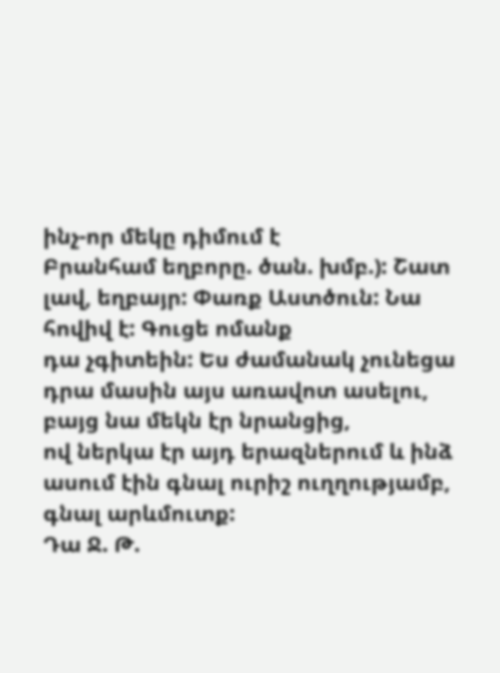ինչ-որ մեկը դիմում է
Բրանհամ եղբորը. ծան. խմբ.): Շատ լավ, եղբայր: Փառք Աստծուն: Նա հովիվ է: Գուցե ոմանք
դա չգիտեին: Ես ժամանակ չունեցա դրա մասին այս առավոտ ասելու, բայց նա մեկն էր նրանցից,
ով ներկա էր այդ երազներում և ինձ ասում էին գնալ ուրիշ ուղղությամբ, գնալ արևմուտք:
Դա Ջ. Թ.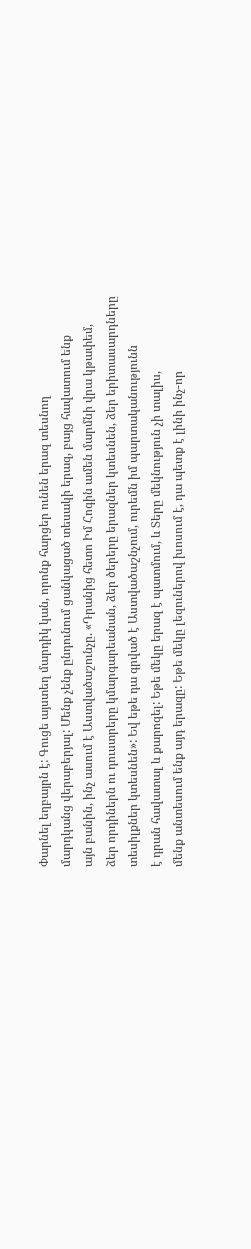Փարնել եղբայրն է: Գուցե այստեղ մարդիկ կան, որոնք հարցեր ունեն երազ տեսնող
մարդկանց վերաբերյալ: Մենք չենք ընդունում ցանկացած տեսակի երազ, բայց հավատում ենք
այն բանին, ինչ ասում է Աստվածաշունչը. «Դրանից հետո Իմ Հոգին ամեն մարմնի վրա կթափեմ,
ձեր որդիներն ու դուստրերը կմարգարեանան, ձեր ծերերը երազներ կտեսնեն, ձեր երիտասարդները
տեսիլքներ կտեսնեն»: Եվ եթե դա գրված է Աստվածաշնչում, ուրեմն իմ պարտականությունն
է դրան հավատալ և քարոզել: Եթե մեկը երազ է պատմում, և Տերը մեկնություն չի տալիս,
մենք անտեսում ենք այդ երազը: Եթե մեկը լեզուներով խոսում է, դա պետք է լինի ինչ-որ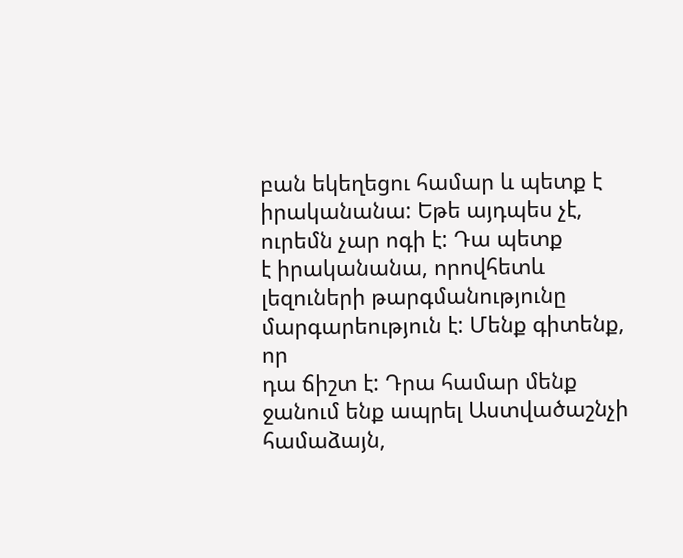բան եկեղեցու համար և պետք է իրականանա: Եթե այդպես չէ, ուրեմն չար ոգի է: Դա պետք
է իրականանա, որովհետև լեզուների թարգմանությունը մարգարեություն է: Մենք գիտենք, որ
դա ճիշտ է: Դրա համար մենք ջանում ենք ապրել Աստվածաշնչի համաձայն,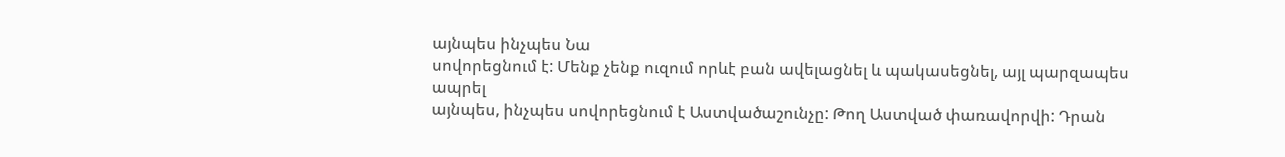այնպես ինչպես Նա
սովորեցնում է: Մենք չենք ուզում որևէ բան ավելացնել և պակասեցնել, այլ պարզապես ապրել
այնպես, ինչպես սովորեցնում է Աստվածաշունչը: Թող Աստված փառավորվի: Դրան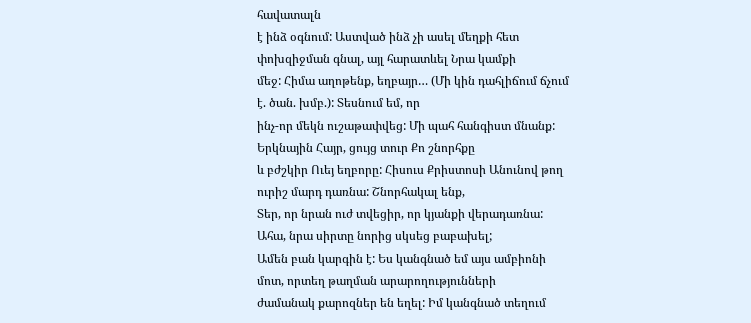հավատալն
է ինձ օգնում: Աստված ինձ չի ասել մեղքի հետ փոխզիջման գնալ, այլ հարատևել Նրա կամքի
մեջ: Հիմա աղոթենք, եղբայր… (Մի կին դահլիճում ճչում է. ծան. խմբ.): Տեսնում եմ, որ
ինչ-որ մեկն ուշաթափվեց: Մի պահ հանգիստ մնանք: Երկնային Հայր, ցույց տուր Քո շնորհքը
և բժշկիր Ուեյ եղբորը: Հիսուս Քրիստոսի Անունով թող ուրիշ մարդ դառնա: Շնորհակալ ենք,
Տեր, որ նրան ուժ տվեցիր, որ կյանքի վերադառնա: Ահա, նրա սիրտը նորից սկսեց բաբախել;
Ամեն բան կարգին է: Ես կանգնած եմ այս ամբիոնի մոտ, որտեղ թաղման արարողությունների
ժամանակ քարոզներ են եղել: Իմ կանգնած տեղում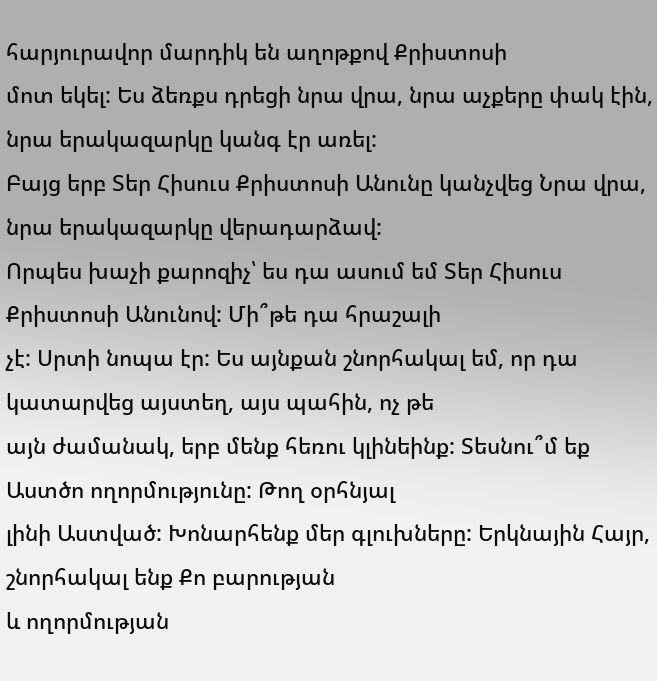հարյուրավոր մարդիկ են աղոթքով Քրիստոսի
մոտ եկել: Ես ձեռքս դրեցի նրա վրա, նրա աչքերը փակ էին, նրա երակազարկը կանգ էր առել:
Բայց երբ Տեր Հիսուս Քրիստոսի Անունը կանչվեց Նրա վրա, նրա երակազարկը վերադարձավ:
Որպես խաչի քարոզիչ՝ ես դա ասում եմ Տեր Հիսուս Քրիստոսի Անունով: Մի՞թե դա հրաշալի
չէ: Սրտի նոպա էր: Ես այնքան շնորհակալ եմ, որ դա կատարվեց այստեղ, այս պահին, ոչ թե
այն ժամանակ, երբ մենք հեռու կլինեինք: Տեսնու՞մ եք Աստծո ողորմությունը: Թող օրհնյալ
լինի Աստված: Խոնարհենք մեր գլուխները: Երկնային Հայր, շնորհակալ ենք Քո բարության
և ողորմության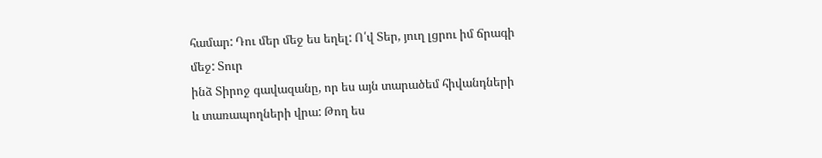համար: Դու մեր մեջ ես եղել: Ո՛վ Տեր, յուղ լցրու իմ ճրագի մեջ: Տուր
ինձ Տիրոջ գավազանը, որ ես այն տարածեմ հիվանդների և տառապողների վրա: Թող ես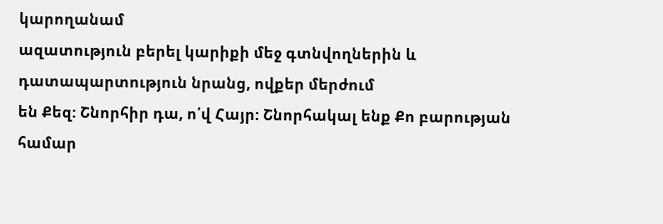կարողանամ
ազատություն բերել կարիքի մեջ գտնվողներին և դատապարտություն նրանց, ովքեր մերժում
են Քեզ: Շնորհիր դա, ո՛վ Հայր: Շնորհակալ ենք Քո բարության համար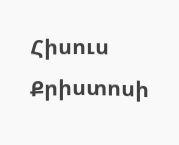Հիսուս Քրիստոսի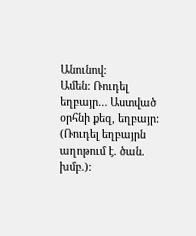Անունով:
Ամեն: Ռուդել եղբայր… Աստված օրհնի քեզ, եղբայր: (Ռուդել եղբայրն աղոթում է. ծան. խմբ.):